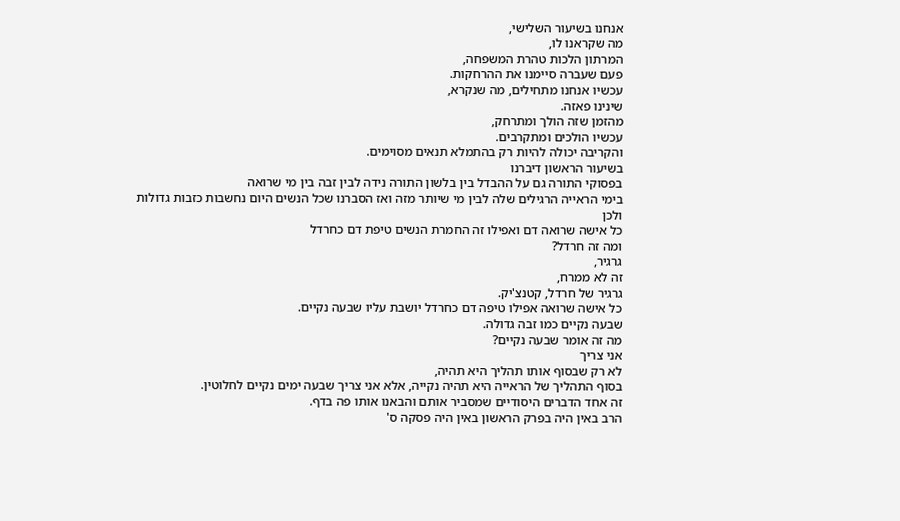אנחנו בשיעור השלישי,
מה שקראנו לו,
המרתון הלכות טהרת המשפחה,
פעם שעברה סיימנו את ההרחקות.
עכשיו אנחנו מתחילים, מה שנקרא,
שינינו פאזה.
מהזמן שזה הולך ומתרחק,
עכשיו הולכים ומתקרבים.
והקריבה יכולה להיות רק בהתמלא תנאים מסוימים.
בשיעור הראשון דיברנו
בפסוקי התורה גם על ההבדל בין בלשון התורה נידה לבין זבה בין מי שרואה
בימי הראייה הרגילים שלה לבין מי שיותר מזה ואז הסברנו שכל הנשים היום נחשבות כזבות גדולות
ולכן
כל אישה שרואה דם ואפילו זה החמרת הנשים טיפת דם כחרדל
ומה זה חרדל?
גרגיר,
זה לא ממרח,
גרגיר של חרדל, קטנצ'יק.
כל אישה שרואה אפילו טיפה דם כחרדל יושבת עליו שבעה נקיים.
שבעה נקיים כמו זבה גדולה.
מה זה אומר שבעה נקיים?
אני צריך
לא רק שבסוף אותו תהליך היא תהיה,
בסוף התהליך של הראייה היא תהיה נקייה, אלא אני צריך שבעה ימים נקיים לחלוטין.
זה אחד הדברים היסודיים שמסביר אותם והבאנו אותו פה בדף.
הרב באין היה בפרק הראשון באין היה פסקה ס'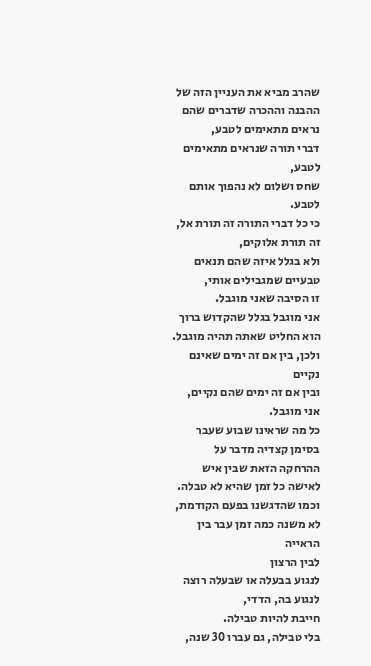שהרב מביא את העניין הזה של ההבנה וההכרה שדברים שהם נראים מתאימים לטבע,
דברי תורה שנראים מתאימים לטבע,
שחס ושלום לא נהפוך אותם לטבע.
כי כל דברי התורה זה תורת אל,
זה תורת אלוקים,
ולא בגלל איזה שהם תנאים טבעיים שמגבילים אותי,
זו הסיבה שאני מוגבל.
אני מוגבל בגלל שהקדוש ברוך הוא החליט שאתה תהיה מוגבל.
ולכן, בין אם זה ימים שאינם נקיים
ובין אם זה ימים שהם נקיים, אני מוגבל.
כל מה שראינו שבוע שעבר בסימן קצדיה מדבר על ההרחקה הזאת שבין איש לאישה כל זמן שהיא לא טבלה.
וכמו שהדגשנו בפעם הקודמת,
לא משנה כמה זמן עבר בין הראייה
לבין הרצון
לנגוע בבעלה או שבעלה רוצה לנגוע בה, הדדי,
חייבת להיות טבילה.
בלי טבילה, גם עברו 30 שנה,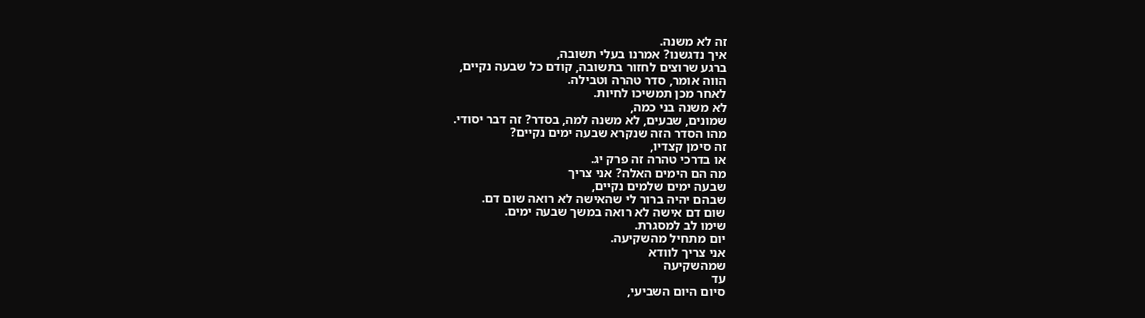זה לא משנה.
איך נדגשנו? אמרנו בעלי תשובה,
ברגע שרוצים לחזור בתשובה, קודם כל שבעה נקיים,
הווה אומר, סדר טהרה וטבילה.
לאחר מכן תמשיכו לחיות.
לא משנה בני כמה,
שמונים, שבעים, לא משנה למה, בסדר? זה דבר יסודי.
מהו הסדר הזה שנקרא שבעה ימים נקיים?
זה סימן קצדיו,
או בדרכי טהרה זה פרק יג.
מה הם הימים האלה? אני צריך
שבעה ימים שלמים נקיים,
שבהם יהיה ברור לי שהאישה לא רואה שום דם.
שום דם אישה לא רואה במשך שבעה ימים.
שימו לב למסגרת.
יום מתחיל מהשקיעה.
אני צריך לוודא
שמהשקיעה
עד
סיום היום השביעי,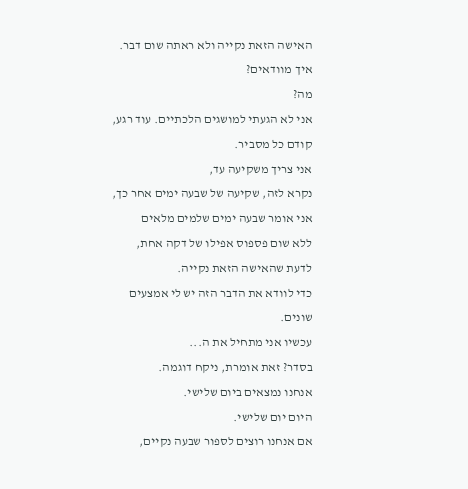האישה הזאת נקייה ולא ראתה שום דבר.
איך מוודאים?
מה?
אני לא הגעתי למושגים הלכתיים. עוד רגע, קודם כל מסביר.
אני צריך משקיעה עד,
נקרא לזה, שקיעה של שבעה ימים אחר כך,
אני אומר שבעה ימים שלמים מלאים
ללא שום פספוס אפילו של דקה אחת,
לדעת שהאישה הזאת נקייה.
כדי לוודא את הדבר הזה יש לי אמצעים שונים.
עכשיו אני מתחיל את ה...
בסדר? זאת אומרת, ניקח דוגמה.
אנחנו נמצאים ביום שלישי.
היום יום שלישי.
אם אנחנו רוצים לספור שבעה נקיים,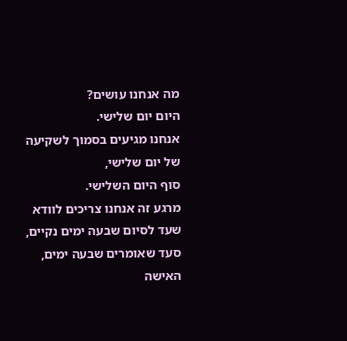מה אנחנו עושים?
היום יום שלישי.
אנחנו מגיעים בסמוך לשקיעה של יום שלישי,
סוף היום השלישי.
מרגע זה אנחנו צריכים לוודא שעד לסיום שבעה ימים נקיים,
סעד שאומרים שבעה ימים, האישה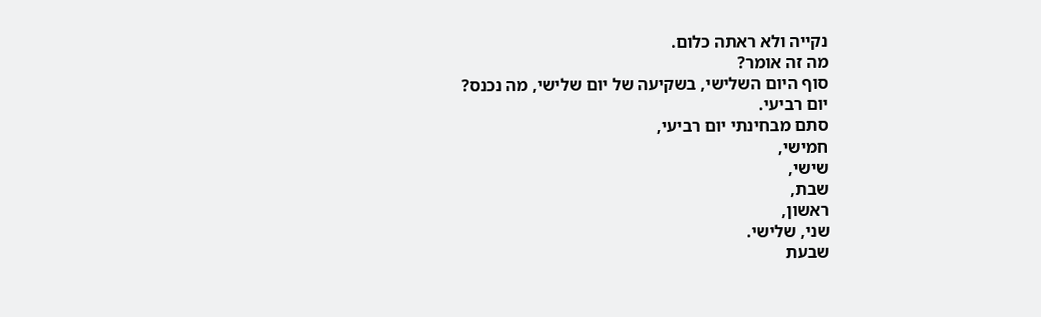נקייה ולא ראתה כלום.
מה זה אומר?
סוף היום השלישי, בשקיעה של יום שלישי, מה נכנס?
יום רביעי.
סתם מבחינתי יום רביעי,
חמישי,
שישי,
שבת,
ראשון,
שני, שלישי.
שבעת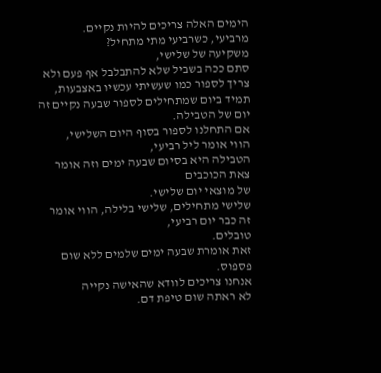הימים האלה צריכים להיות נקיים.
מרביעי, כשרביעי מתי מתחיל?
משקיעה של שלישי,
סתם ככה בשביל שלא להתבלבל אף פעם ולא צריך לספור כמו שעשיתי עכשיו באצבעות,
תמיד ביום שמתחילים לספור שבעה נקיים זה יום של הטבילה.
אם התחלנו לספור בסוף היום השלישי,
הווי אומר ליל רביעי,
הטבילה היא בסיום שבעה ימים וזה אומר צאת הכוכבים
של מוצאי יום שלישי.
שלישי מתחילים, שלישי בלילה, הווי אומר זה כבר יום רביעי,
טובלים.
זאת אומרת שבעה ימים שלמים ללא שום פספוס.
אנחנו צריכים לוודא שהאישה נקייה
לא ראתה שום טיפת דם.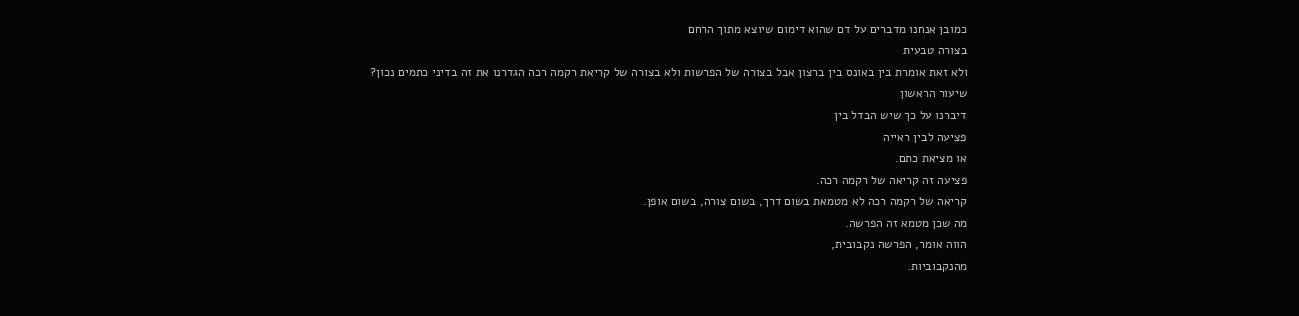כמובן אנחנו מדברים על דם שהוא דימום שיוצא מתוך הרחם
בצורה טבעית
ולא זאת אומרת בין באונס בין ברצון אבל בצורה של הפרשות ולא בצורה של קריאת רקמה רכה הגדרנו את זה בדיני כתמים נכון?
שיעור הראשון
דיברנו על כך שיש הבדל בין
פציעה לבין ראייה
או מציאת כתם.
פציעה זה קריאה של רקמה רכה.
קריאה של רקמה רכה לא מטמאת בשום דרך, בשום צורה, בשום אופן.
מה שכן מטמא זה הפרשה.
הווה אומר, הפרשה נקבובית,
מהנקבוביות.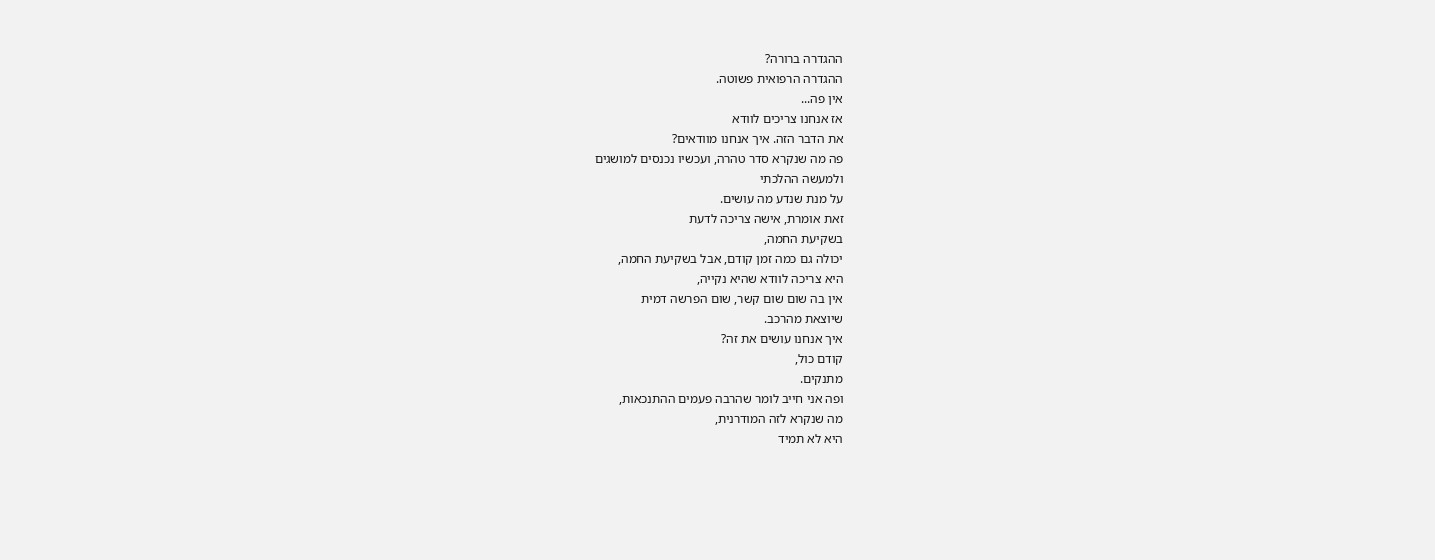ההגדרה ברורה?
ההגדרה הרפואית פשוטה.
אין פה...
אז אנחנו צריכים לוודא
את הדבר הזה. איך אנחנו מוודאים?
פה מה שנקרא סדר טהרה, ועכשיו נכנסים למושגים
ולמעשה ההלכתי
על מנת שנדע מה עושים.
זאת אומרת, אישה צריכה לדעת
בשקיעת החמה,
יכולה גם כמה זמן קודם, אבל בשקיעת החמה,
היא צריכה לוודא שהיא נקייה,
אין בה שום שום קשר, שום הפרשה דמית
שיוצאת מהרכב.
איך אנחנו עושים את זה?
קודם כול,
מתנקים.
ופה אני חייב לומר שהרבה פעמים ההתנכאות,
מה שנקרא לזה המודרנית,
היא לא תמיד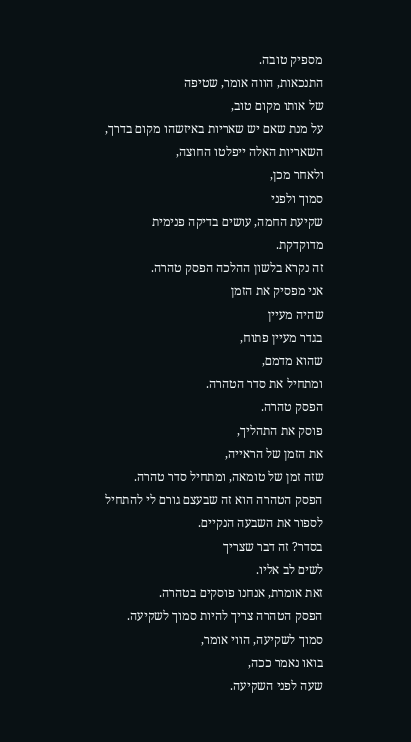מספיק טובה.
התנכאות, הווה אומר, שטיפה
של אותו מקום טוב,
על מנת שאם יש שאריות באיזשהו מקום בדרך,
השאריות האלה ייפלטו החוצה,
ולאחר מכן,
סמוך ולפני
שקיעת החמה, עושים בדיקה פנימית מדוקדקת.
זה נקרא בלשון ההלכה הפסק טהרה.
אני מפסיק את הזמן
שהיה מעיין
בגדר מעיין פתוח,
שהוא מדמם,
ומתחיל את סדר הטהרה.
הפסק טהרה.
פוסק את התהליך,
את הזמן של הראייה,
שזה זמן של טומאה, ומתחיל סדר טהרה.
הפסק הטהרה הוא זה שבעצם גורם לי להתחיל לספור את השבעה הנקיים.
בסדר? זה דבר שצריך
לשים לב אליו.
זאת אומרת, אנחנו פוסקים בטהרה.
הפסק הטהרה צריך להיות סמוך לשקיעה.
סמוך לשקיעה, הווי אומר,
בואו נאמר ככה,
שעה לפני השקיעה.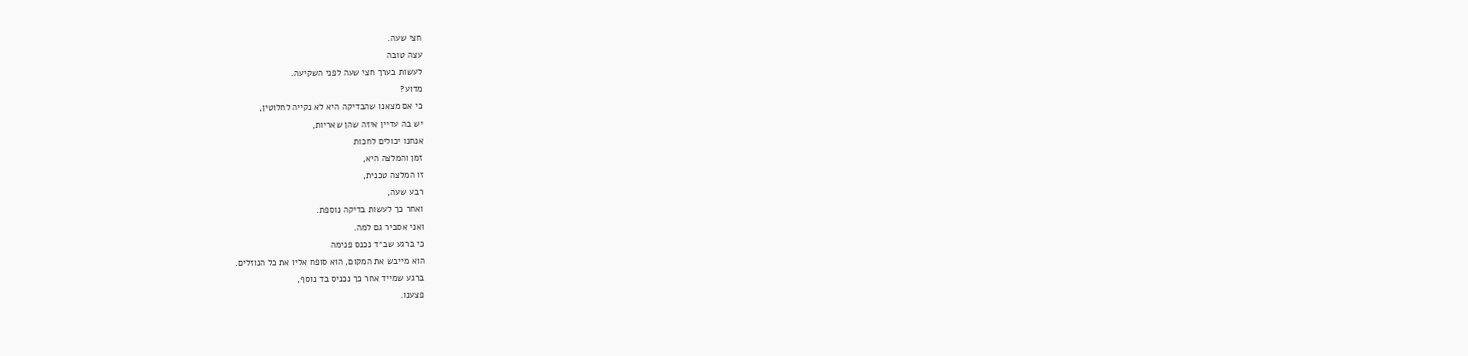חצי שעה.
עצה טובה
לעשות בערך חצי שעה לפני השקיעה.
מדוע?
כי אם מצאנו שהבדיקה היא לא נקייה לחלוטין,
יש בה עדיין איזה שהן שאריות,
אנחנו יכולים לחכות
זמן והמלצה היא,
זו המלצה טכנית,
רבע שעה,
ואחר כך לעשות בדיקה נוספת.
ואני אסביר גם למה.
כי ברגע שב״ד נכנס פנימה
הוא מייבש את המקום, הוא סופח אליו את כל הנוזלים.
ברגע שמייד אחר כך נכניס בד נוסף,
פצענו.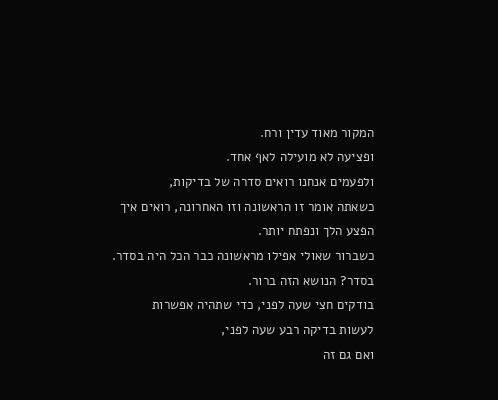המקור מאוד עדין ורח.
ופציעה לא מועילה לאף אחד.
ולפעמים אנחנו רואים סדרה של בדיקות,
כשאתה אומר זו הראשונה וזו האחרונה, רואים איך הפצע הלך ונפתח יותר.
כשברור שאולי אפילו מראשונה כבר הכל היה בסדר.
בסדר? הנושא הזה ברור.
בודקים חצי שעה לפני, כדי שתהיה אפשרות
לעשות בדיקה רבע שעה לפני,
ואם גם זה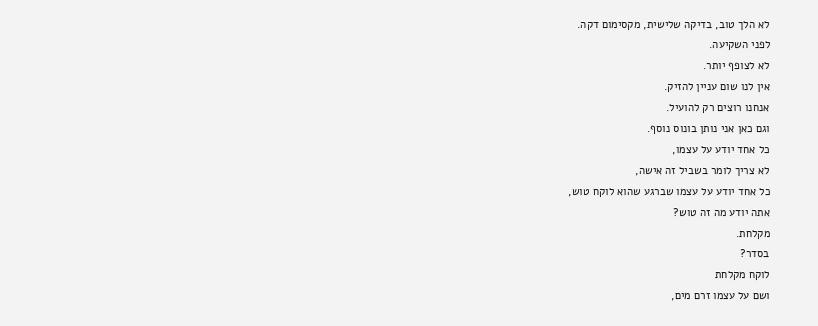לא הלך טוב, בדיקה שלישית, מקסימום דקה.
לפני השקיעה.
לא לצופף יותר.
אין לנו שום עניין להזיק.
אנחנו רוצים רק להועיל.
וגם כאן אני נותן בונוס נוסף.
כל אחד יודע על עצמו,
לא צריך לומר בשביל זה אישה,
כל אחד יודע על עצמו שברגע שהוא לוקח טוש,
אתה יודע מה זה טוש?
מקלחת.
בסדר?
לוקח מקלחת
ושם על עצמו זרם מים,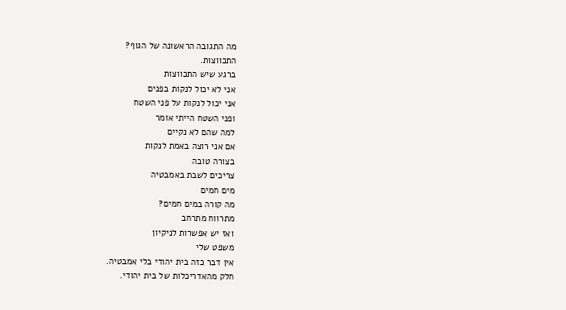מה התגובה הראשונה של הגוף?
התכווצות.
ברגע שיש התכווצות
אני לא יכול לנקות בפנים
אני יכול לנקות על פני השטח
ופני השטח הייתי אומר
למה שהם לא נקיים
אם אני רוצה באמת לנקות
בצורה טובה
צריכים לשבת באמבטיה
מים חמים
מה קורה במים חמים?
מתרווח מתרחב
ואז יש אפשרות לניקיון
משפט שלי
אין דבר כזה בית יהודי בלי אמבטיה.
חלק מהאדריכלות של בית יהודי.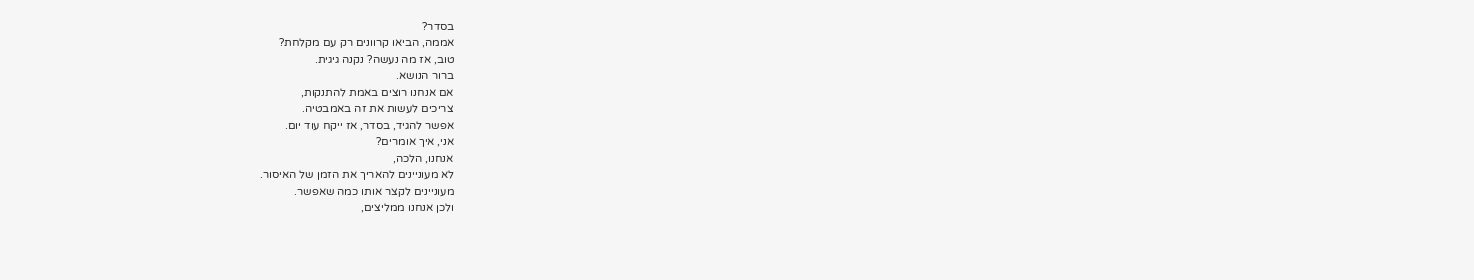בסדר?
אממה, הביאו קרוונים רק עם מקלחת?
טוב, אז מה נעשה? נקנה גיגית.
ברור הנושא.
אם אנחנו רוצים באמת להתנקות,
צריכים לעשות את זה באמבטיה.
אפשר להגיד, בסדר, אז ייקח עוד יום.
אני, איך אומרים?
אנחנו, הלכה,
לא מעוניינים להאריך את הזמן של האיסור.
מעוניינים לקצר אותו כמה שאפשר.
ולכן אנחנו ממליצים,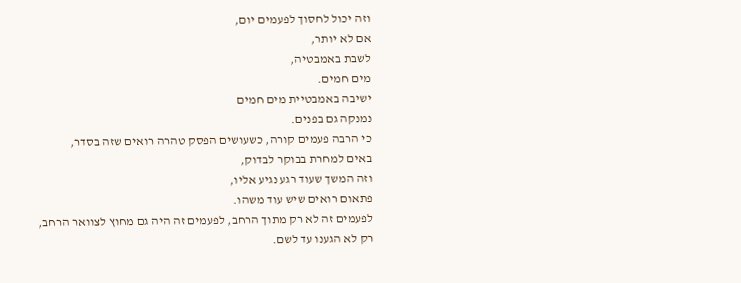וזה יכול לחסוך לפעמים יום,
אם לא יותר,
לשבת באמבטיה,
מים חמים.
ישיבה באמבטיית מים חמים
נמנקה גם בפנים.
כי הרבה פעמים קורה, כשעושים הפסק טהרה רואים שזה בסדר,
באים למחרת בבוקר לבדוק,
וזה המשך שעוד רגע נגיע אליו,
פתאום רואים שיש עוד משהו.
לפעמים זה לא רק מתוך הרחב, לפעמים זה היה גם מחוץ לצוואר הרחב,
רק לא הגענו עד לשם.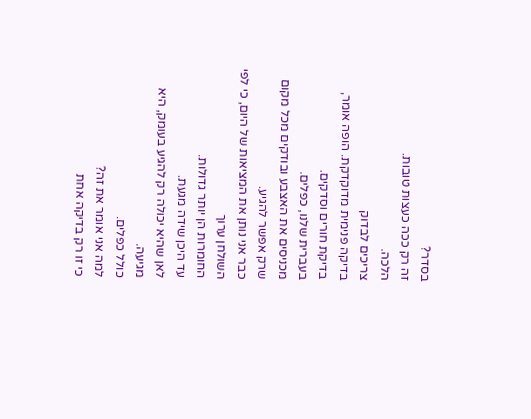בסדר?
זה רק ככה כעצות טובות.
הלכה.
צריכים לבדוק
בדיקה פנימית מדוקדקת. הופה אומר, בדיקת חורים וסדקים.
בעברית שלנו, כפלים.
מכניסים את האצבע ובודקים מכל מקום שרק אפשר להגיע.
כבר אני נותן את המציאות של היום, כי לפי השולחן ערוך
החומרות הן יותר גדולות.
עד היכן שידה מגעת.
לאן שהיא יכולה רק להגיע בעומק, היא מגיעה.
כולל כפלים.
למה אני אומר את זה?
כי זו רק בדיקה אחת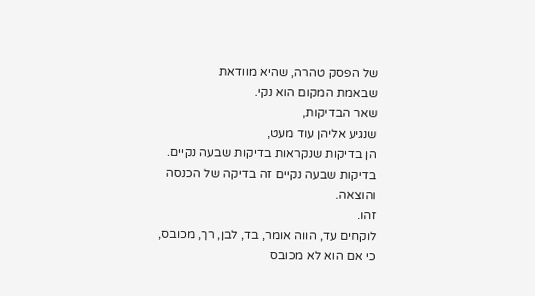של הפסק טהרה, שהיא מוודאת
שבאמת המקום הוא נקי.
שאר הבדיקות,
שנגיע אליהן עוד מעט,
הן בדיקות שנקראות בדיקות שבעה נקיים.
בדיקות שבעה נקיים זה בדיקה של הכנסה והוצאה.
זהו.
לוקחים עד, הווה אומר, בד, לבן, רך, מכובס,
כי אם הוא לא מכובס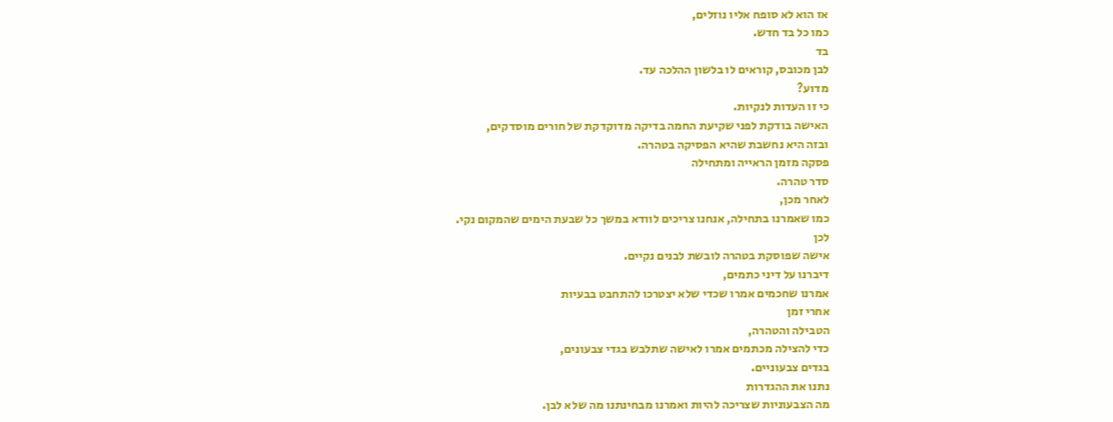אז הוא לא סופח אליו נוזלים,
כמו כל בד חדש.
בד
לבן מכובס, קוראים לו בלשון ההלכה עד.
מדוע?
כי זו העדות לנקיות.
האישה בודקת לפני שקיעת החמה בדיקה מדוקדקת של חורים מוסדקים,
ובזה היא נחשבת שהיא הפסיקה בטהרה.
פסקה מזמן הראייה ומתחילה
סדר טהרה.
לאחר מכן,
כמו שאמרנו בתחילה, אנחנו צריכים לוודא במשך כל שבעת הימים שהמקום נקי.
לכן
אישה שפוסקת בטהרה לובשת לבנים נקיים.
דיברנו על דיני כתמים,
אמרנו שחכמים אמרו שכדי שלא יצטרכו להתחבט בבעיות
אחרי זמן
הטבילה והטהרה,
כדי להצילה מכתמים אמרו לאישה שתלבש בגדי צבעונים,
בגדים צבעוניים.
נתנו את ההגדרות
מה הצבעוניות שצריכה להיות ואמרנו מבחינתנו מה שלא לבן.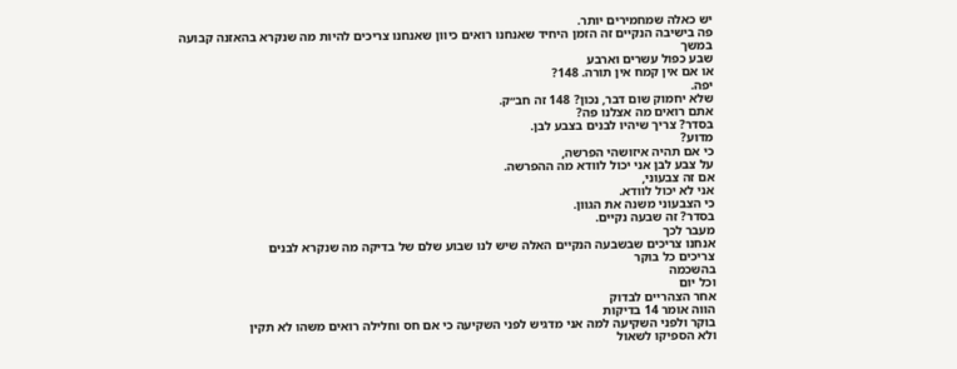יש כאלה שמחמירים יותר.
פה בישיבה הנקיים זה הזמן היחיד שאנחנו רואים כיוון שאנחנו צריכים להיות מה שנקרא בהאזנה קבועה
במשך
שבע כפול עשרים וארבע
או אם אין קמח אין תורה. 148?
יפה.
שלא יחמוק שום דבר, נכון? 148 זה חב״ק.
אתם רואים מה אצלנו פה?
בסדר? צריך שיהיו לבנים בצבע לבן.
מדוע?
כי אם תהיה איזושהי הפרשה,
על צבע לבן אני יכול לוודא מה ההפרשה.
אם זה צבעוני,
אני לא יכול לוודא.
כי הצבעוני משנה את הגוון.
בסדר? זה שבעה נקיים.
מעבר לכך
אנחנו צריכים שבשבעה הנקיים האלה שיש לנו שבוע שלם של בדיקה מה שנקרא לבנים
צריכים כל בוקר
בהשכמה
וכל יום
אחר הצהריים לבדוק
הווה אומר 14 בדיקות
בוקר ולפני השקיעה למה אני מדגיש לפני השקיעה כי אם חס וחלילה רואים משהו לא תקין
ולא הספיקו לשאול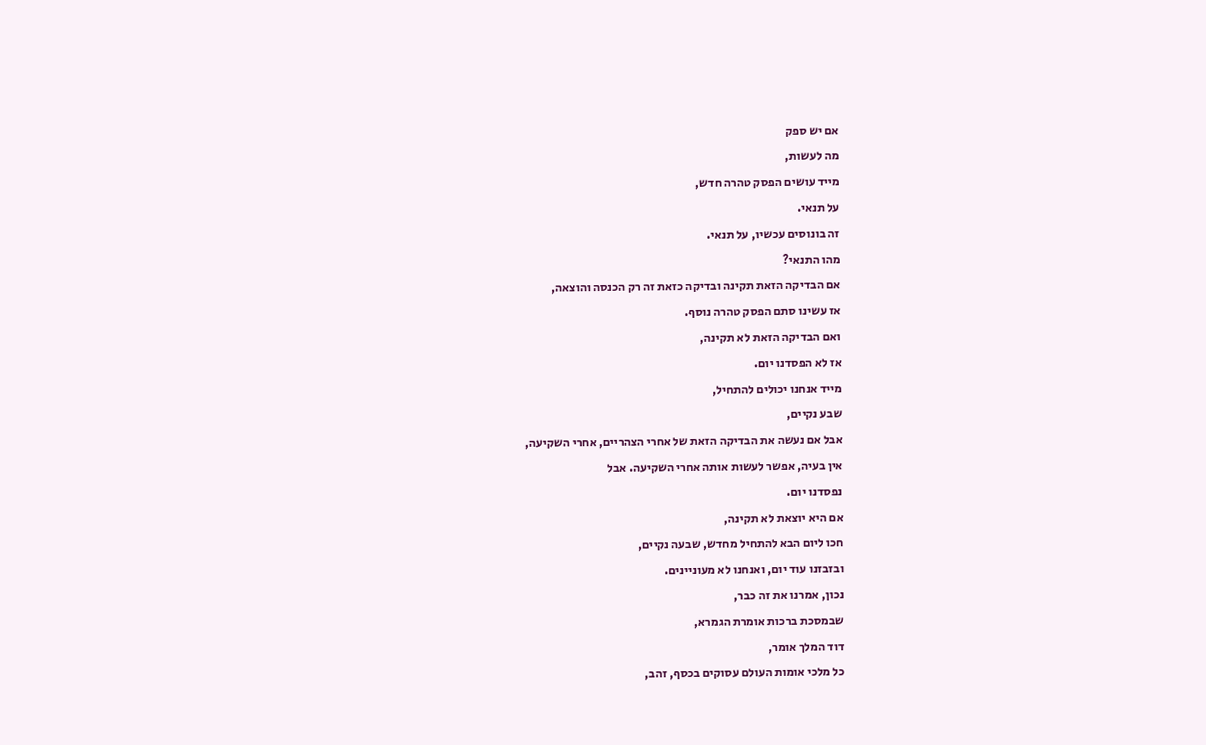אם יש ספק
מה לעשות,
מייד עושים הפסק טהרה חדש,
על תנאי.
זה בונוסים עכשיו, על תנאי.
מהו התנאי?
אם הבדיקה הזאת תקינה ובדיקה כזאת זה רק הכנסה והוצאה,
אז עשינו סתם הפסק טהרה נוסף.
ואם הבדיקה הזאת לא תקינה,
אז לא הפסדנו יום.
מייד אנחנו יכולים להתחיל,
שבע נקיים,
אבל אם נעשה את הבדיקה הזאת של אחרי הצהריים, אחרי השקיעה,
אין בעיה, אפשר לעשות אותה אחרי השקיעה. אבל
נפסדנו יום.
אם היא יוצאת לא תקינה,
חכו ליום הבא להתחיל מחדש, שבעה נקיים,
ובזבזנו עוד יום, ואנחנו לא מעוניינים.
נכון, אמרנו את זה כבר,
שבמסכת ברכות אומרת הגמרא,
דוד המלך אומר,
כל מלכי אומות העולם עסוקים בכסף, זהב,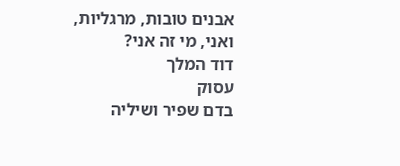אבנים טובות, מרגליות,
ואני, מי זה אני?
דוד המלך
עסוק
בדם שפיר ושיליה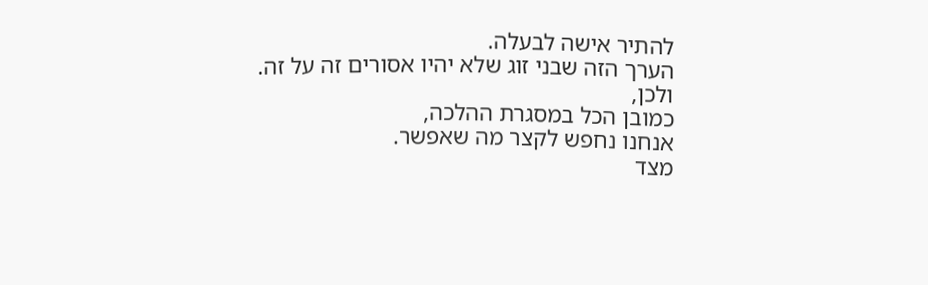להתיר אישה לבעלה.
הערך הזה שבני זוג שלא יהיו אסורים זה על זה.
ולכן,
כמובן הכל במסגרת ההלכה,
אנחנו נחפש לקצר מה שאפשר.
מצד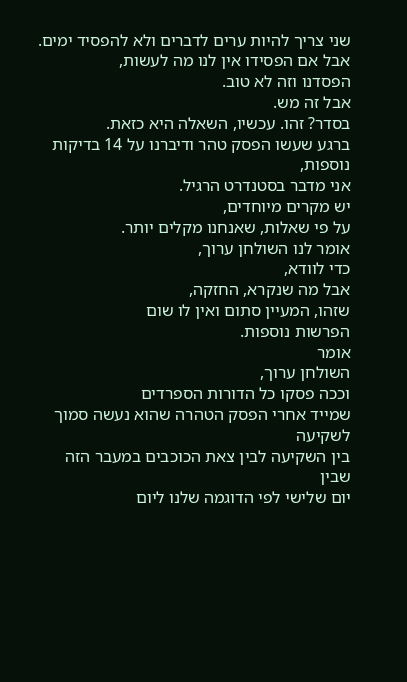שני צריך להיות ערים לדברים ולא להפסיד ימים.
אבל אם הפסידו אין לנו מה לעשות,
הפסדנו וזה לא טוב.
אבל זה מש.
בסדר? זהו. עכשיו, השאלה היא כזאת.
ברגע שעשו הפסק טהר ודיברנו על 14 בדיקות נוספות,
אני מדבר בסטנדרט הרגיל.
יש מקרים מיוחדים,
על פי שאלות, שאנחנו מקלים יותר.
אומר לנו השולחן ערוך,
כדי לוודא,
אבל מה שנקרא, החזקה,
שזהו, המעיין סתום ואין לו שום
הפרשות נוספות.
אומר
השולחן ערוך,
וככה פסקו כל הדורות הספרדים
שמייד אחרי הפסק הטהרה שהוא נעשה סמוך לשקיעה
בין השקיעה לבין צאת הכוכבים במעבר הזה
שבין
יום שלישי לפי הדוגמה שלנו ליום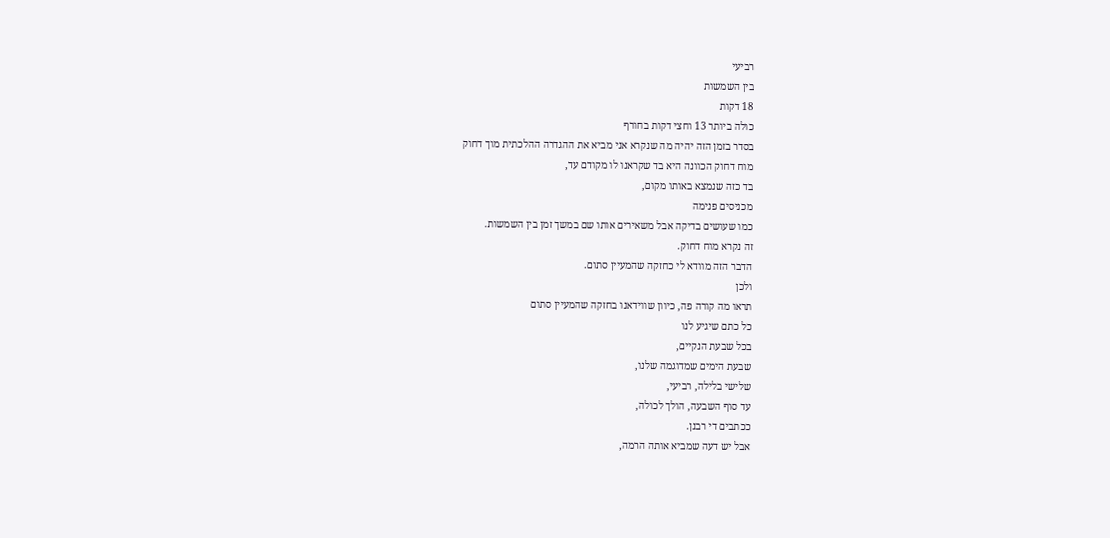רביעי
בין השמשות
18 דקות
כולה ביותר 13 וחצי דקות בחורף
בסדר בזמן הזה יהיה מה שנקרא אני מביא את ההגדרה ההלכתית מוך דחוק
מוח דחוק הכוונה היא בד שקראנו לו מקודם עד,
בד כזה שנמצא באותו מקום,
מכניסים פנימה
כמו שעושים בדיקה אבל משאירים אותו שם במשך זמן בין השמשות.
זה נקרא מוח דחוק.
הדבר הזה מוודא לי כחזקה שהמעיין סתום.
ולכן
תראו מה קורה פה, כיוון שווידאנו בחזקה שהמעיין סתום
כל כתם שיגיע לנו
בכל שבעת הנקיים,
שבעת הימים שמדוגמה שלנו,
שלישי בלילה, רביעי,
עד סוף השבעה, הולך לכולה,
ככתבים די רבנן.
אבל יש דעה שמביא אותה הרמה,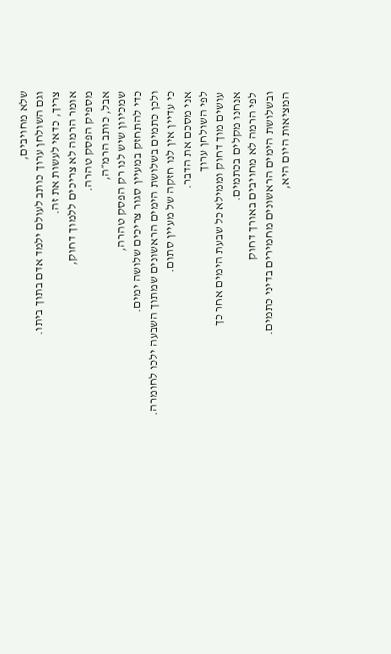שלא מחויבים,
וגם השולחן ערוך כותב לעולם ילמד אדם בתוך ביתו.
צריך, כדאי לעשות את זה.
אומר הרמה לא צריכים ללמוך דחוק,
מספיק הפסק טהרה.
אבל, כותב הרמ״ה,
שמכיוון שיש לנו רק הפסק טהרה,
כדי להתחזק במעיין סגור צריכים שלושה ימים.
ולכן כתמים בשלושת הימים הראשונים שמתוך השבעה ילכו לחומרה.
כי עדיין אין לנו חזקה של מעיין סתום.
אני מסכם את הדבר.
לפי השולחן ערוך
עושים מוך דחוק וממילא כל שבעת הימים אחר כך
אנחנו מקלים בכתמים.
לפי הרמה לא מחויבים באורך דחוק
ובשלושת הימים הראשונים מחמירים בדיני כתמים.
המציאות היום היא,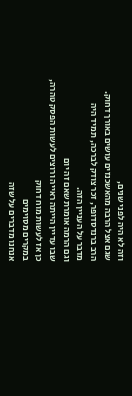וזה לא היה לפני שנים,
שגם אצל הרבה מהאשכנזים עושים באורך דחוק.
הרב ברנדסדופר, זכר צודק לברכה, תמיד היה
מדבר על העניין הזה.
וגם הרמה אומרת שאם זה יום
שבו עדיין הייתה ראייה ורוצים לעשות הפסק טהרה,
כן אז לעשות מוח דחוק
במקרים מסוימים
אנחנו מדברים על שזה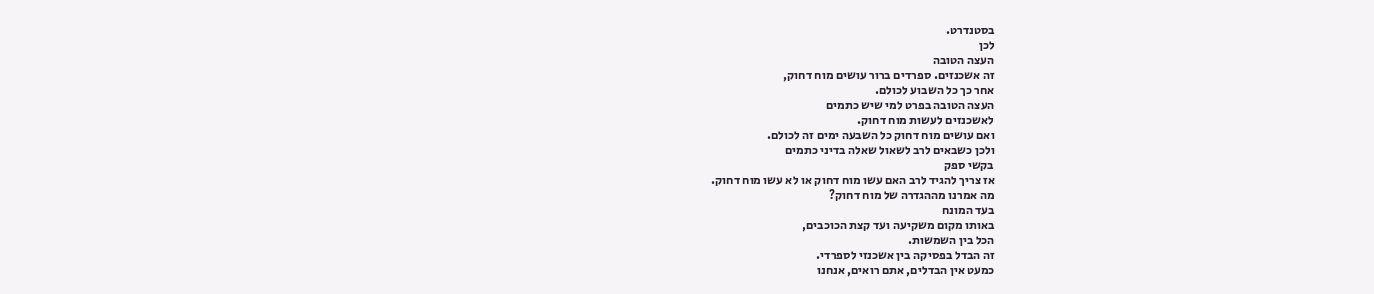בסטנדרט.
לכן
העצה הטובה
זה אשכנזים. ספרדים ברור עושים מוח דחוק,
אחר כך כל השבוע לכולם.
העצה הטובה בפרט למי שיש כתמים
לאשכנזים לעשות מוח דחוק.
ואם עושים מוח דחוק כל השבעה ימים זה לכולם.
ולכן כשבאים לרב לשאול שאלה בדיני כתמים
בקשי ספק
אז צריך להגיד לרב האם עשו מוח דחוק או לא עשו מוח דחוק.
מה אמרנו מההגדרה של מוח דחוק?
בעד המונח
באותו מקום משקיעה ועד קצת הכוכבים,
הכל בין השמשות.
זה הבדל בפסיקה בין אשכנזי לספרדי.
כמעט אין הבדלים, אתם רואים, אנחנו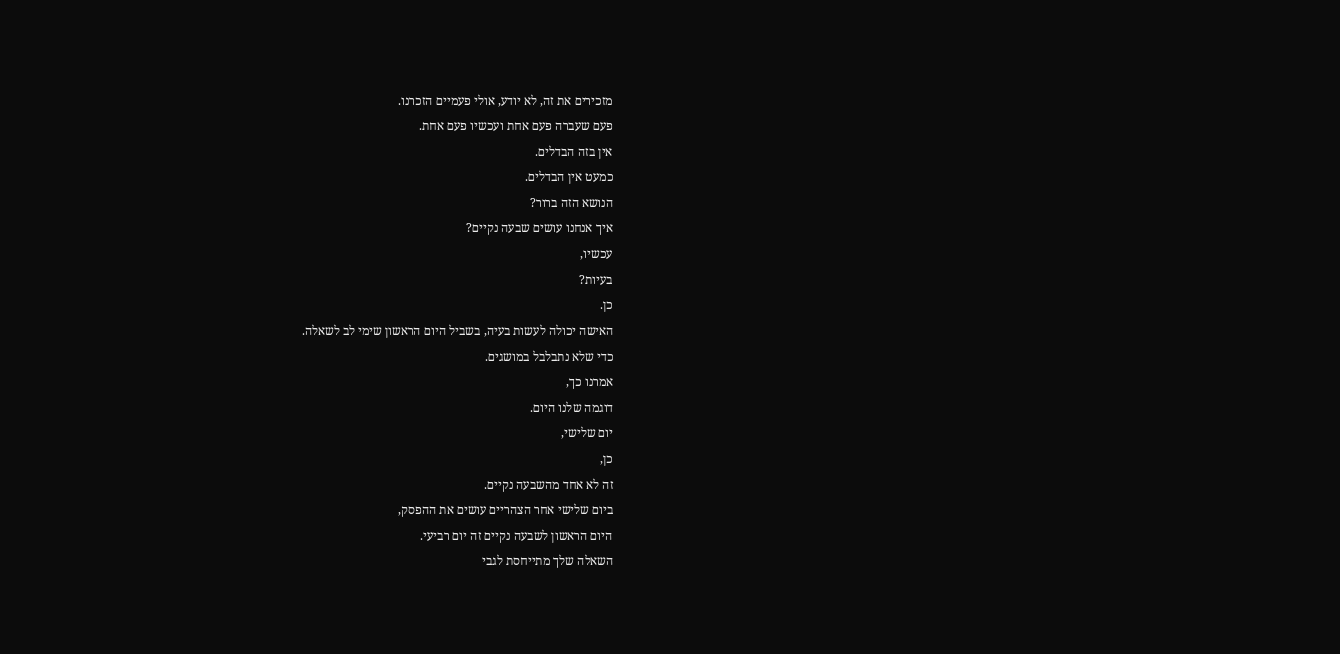מזכירים את זה, לא יודע, אולי פעמיים הזכרנו.
פעם שעברה פעם אחת ועכשיו פעם אחת.
אין בזה הבדלים.
כמעט אין הבדלים.
הנושא הזה ברור?
איך אנחנו עושים שבעה נקיים?
עכשיו,
בעיות?
כן.
האישה יכולה לעשות בעיה, בשביל היום הראשון שימי לב לשאלה.
כדי שלא נתבלבל במושגים.
אמרנו כך,
דוגמה שלנו היום.
יום שלישי,
כן,
זה לא אחד מהשבעה נקיים.
ביום שלישי אחר הצהריים עושים את ההפסק,
היום הראשון לשבעה נקיים זה יום רביעי.
השאלה שלך מתייחסת לגבי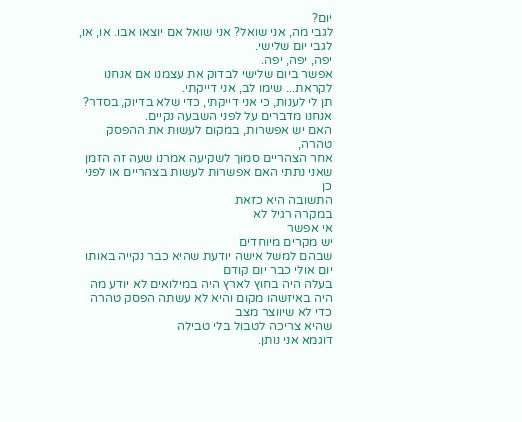יום?
לגבי מה, אני שואל? אני שואל אם יוצאו אבו. או, או, לגבי יום שלישי.
יפה, יפה, יפה.
אפשר ביום שלישי לבדוק את עצמנו אם אנחנו לקראת... שימו לב, אני דייקתי.
תן לי לענות, כי אני דייקתי, כדי שלא בדיוק, בסדר?
אנחנו מדברים על לפני השבעה נקיים.
האם יש אפשרות, במקום לעשות את ההפסק טהרה,
אחר הצהריים סמוך לשקיעה אמרנו שעה זה הזמן שאני נתתי האם אפשרות לעשות בצהריים או לפני כן
התשובה היא כזאת
במקרה רגיל לא
אי אפשר
יש מקרים מיוחדים
שבהם למשל אישה יודעת שהיא כבר נקייה באותו יום אולי כבר יום קודם
בעלה היה בחוץ לארץ היה במילואים לא יודע מה
היה באיזשהו מקום והיא לא עשתה הפסק טהרה כדי לא שיווצר מצב
שהיא צריכה לטבול בלי טבילה
דוגמא אני נותן.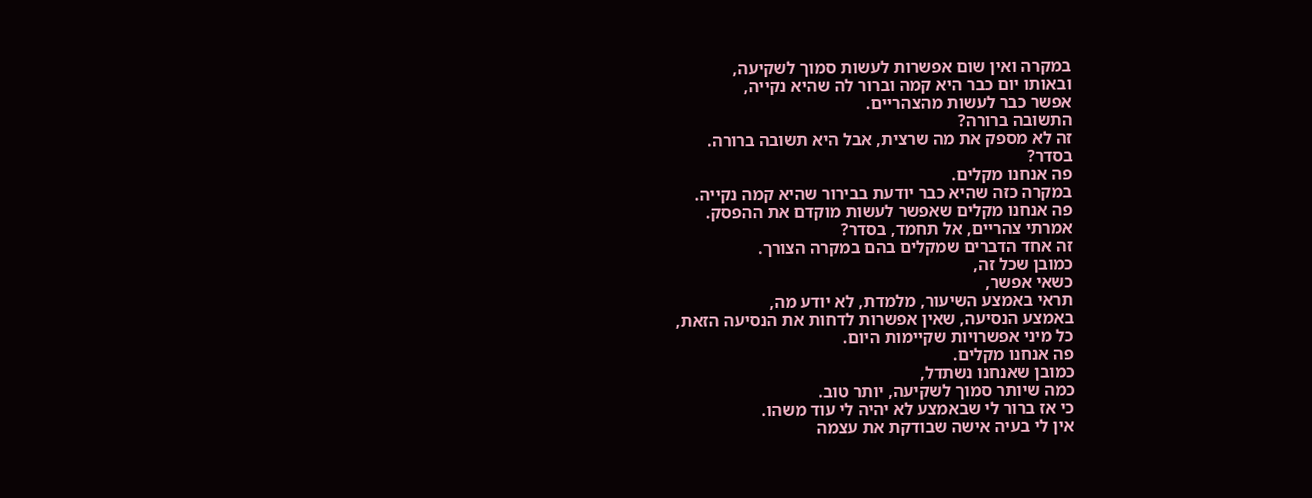במקרה ואין שום אפשרות לעשות סמוך לשקיעה,
ובאותו יום כבר היא קמה וברור לה שהיא נקייה,
אפשר כבר לעשות מהצהריים.
התשובה ברורה?
זה לא מספק את מה שרצית, אבל היא תשובה ברורה.
בסדר?
פה אנחנו מקלים.
במקרה כזה שהיא כבר יודעת בבירור שהיא קמה נקייה.
פה אנחנו מקלים שאפשר לעשות מוקדם את ההפסק.
אמרתי צהריים, אל תחמד, בסדר?
זה אחד הדברים שמקלים בהם במקרה הצורך.
כמובן שכל זה,
כשאי אפשר,
תראי באמצע השיעור, מלמדת, לא יודע מה,
באמצע הנסיעה, שאין אפשרות לדחות את הנסיעה הזאת,
כל מיני אפשרויות שקיימות היום.
פה אנחנו מקלים.
כמובן שאנחנו נשתדל,
כמה שיותר סמוך לשקיעה, יותר טוב.
כי אז ברור לי שבאמצע לא יהיה לי עוד משהו.
אין לי בעיה אישה שבודקת את עצמה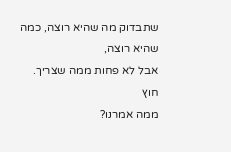שתבדוק מה שהיא רוצה, כמה שהיא רוצה,
אבל לא פחות ממה שצריך.
חוץ
ממה אמרנו?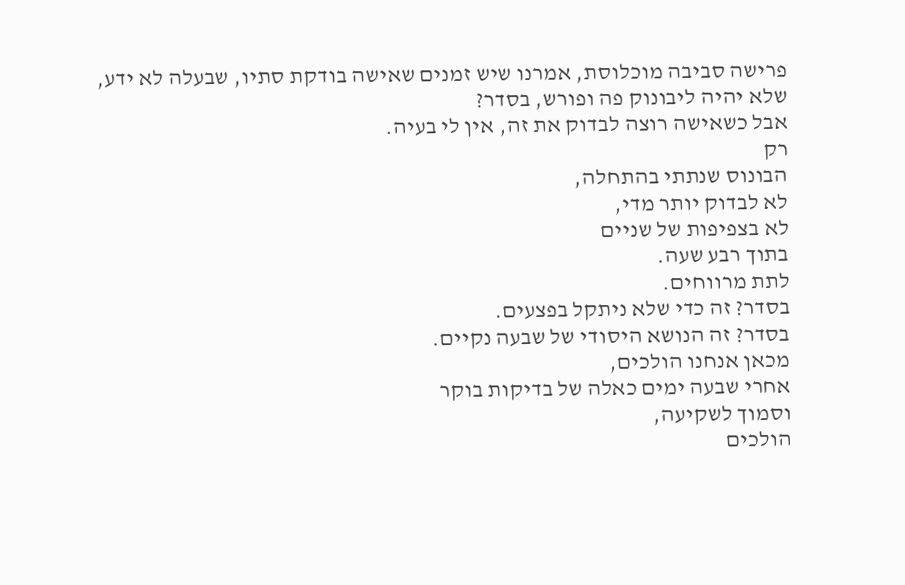פרישה סביבה מוכלוסת, אמרנו שיש זמנים שאישה בודקת סתיו, שבעלה לא ידע,
שלא יהיה ליבונוק פה ופורש, בסדר?
אבל כשאישה רוצה לבדוק את זה, אין לי בעיה.
רק
הבונוס שנתתי בהתחלה,
לא לבדוק יותר מדי,
לא בצפיפות של שניים
בתוך רבע שעה.
לתת מרווחים.
בסדר? זה כדי שלא ניתקל בפצעים.
בסדר? זה הנושא היסודי של שבעה נקיים.
מכאן אנחנו הולכים,
אחרי שבעה ימים כאלה של בדיקות בוקר
וסמוך לשקיעה,
הולכים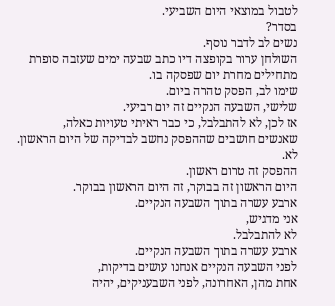לטבול במוצאי היום השביעי.
בסדר?
נשים לב לדבר נוסף.
השולחן ערור בקופצה דיו כתב שבעה ימים שעזבה סופרת מתחילים מחרת יום שפסקה בו.
שימו לב, הפסק טהרה ביום.
שלישי, השבעה הנקיים זה יום רביעי.
אז לכן, לא להתבלבל, כי כבר ראיתי טעויות כאלה,
שאנשים חושבים שההפסק נחשב לבדיקה של היום הראשון.
לא.
ההפסק זה טרום ראשון.
היום הראשון זה בבוקר, זה היום הראשון בבוקר.
ארבע עשרה בתוך השבעה הנקיים.
אני מדגיש,
לא להתבלבל.
ארבע עשרה בתוך השבעה הנקיים.
לפני השבעה הנקיים אנחנו עושים בדיקות,
אחת מהן, האחרונה, לפני השבעניקים, יהיה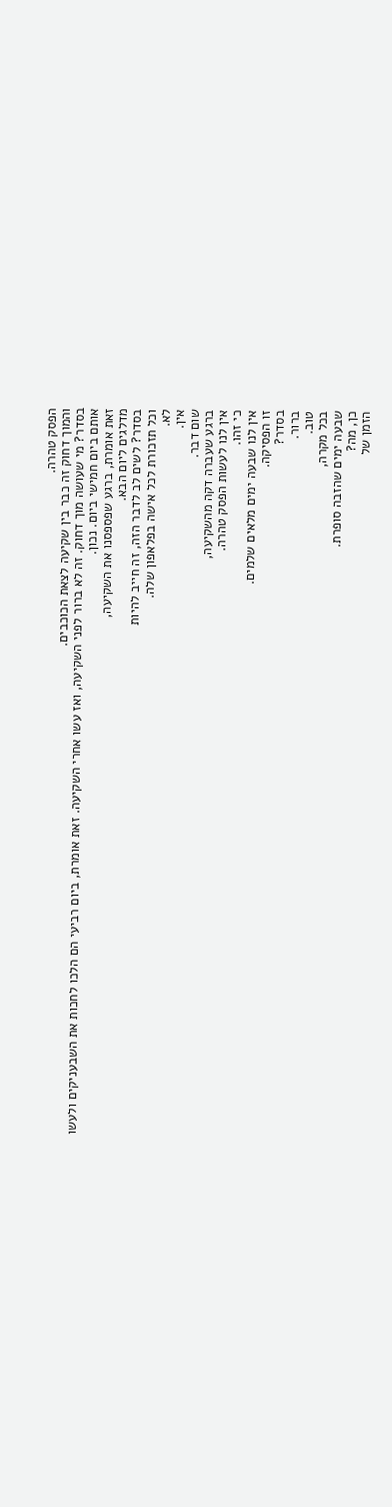הפסק טהרה.
והמוך דחוק זה כבר בין שקיעה לצאת הכוכבים.
בסדר? מי שעושה מוך דחוק. זה לא ברור לפני השקיעה, ואז עשו אחרי השקיעה. זאת אומרת, ביום רביעי הם הלכו לחכות את השבעניקים ולעשו אותם ביום חמישי ביום. נכון.
זאת אומרת, ברגע שפספסנו את השקיעה,
מדלגים ליום הבא.
בסדר? לשים לב לדבר הזה, זה חייב להיות
וכל תזכורת לכל אישה בפלאפון שלה.
לא.
אין.
שום דבר.
ברגע שעברה דקה מהשקיעה,
אין לנו לעשות הפסק טהרה.
כי זהו.
אין לנו שבעה ימים מלאים שלמים.
זו הפסיקה.
בסדר?
ברור.
טוב.
בכל מקרה,
שבעה ימים שהזבה סופרת.
כן, מה?
הזמן של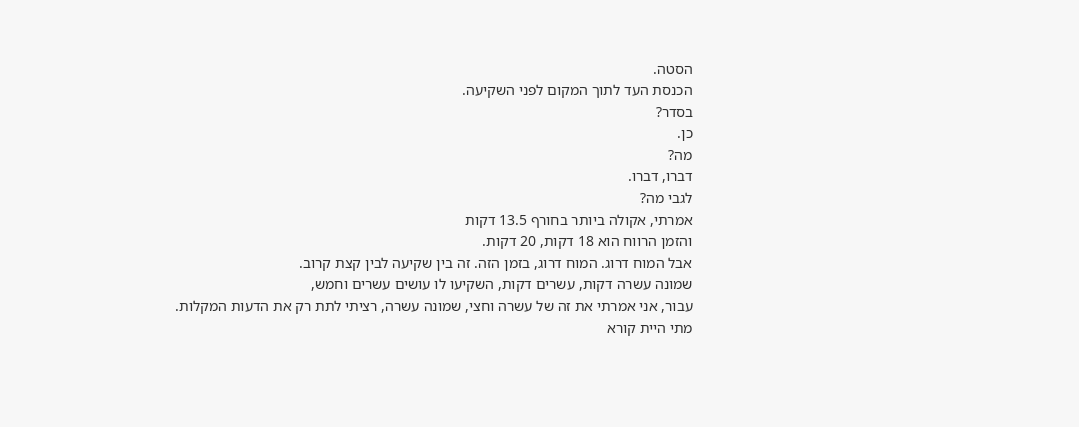הסטה.
הכנסת העד לתוך המקום לפני השקיעה.
בסדר?
כן.
מה?
דברו, דברו.
לגבי מה?
אמרתי, אקולה ביותר בחורף 13.5 דקות
והזמן הרווח הוא 18 דקות, 20 דקות.
אבל המוח דרוג. המוח דרוג, בזמן הזה. זה בין שקיעה לבין קצת קרוב.
שמונה עשרה דקות, עשרים דקות, השקיעו לו עושים עשרים וחמש,
עבור, אני אמרתי את זה של עשרה וחצי, שמונה עשרה, רציתי לתת רק את הדעות המקלות.
מתי היית קורא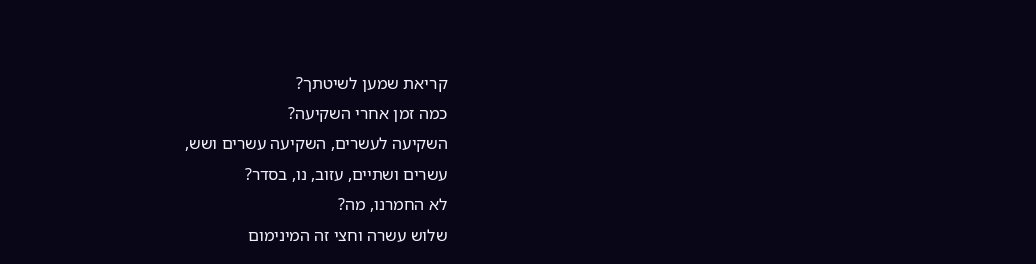קריאת שמען לשיטתך?
כמה זמן אחרי השקיעה?
השקיעה לעשרים, השקיעה עשרים ושש,
עשרים ושתיים, עזוב, נו, בסדר?
לא החמרנו, מה?
שלוש עשרה וחצי זה המינימום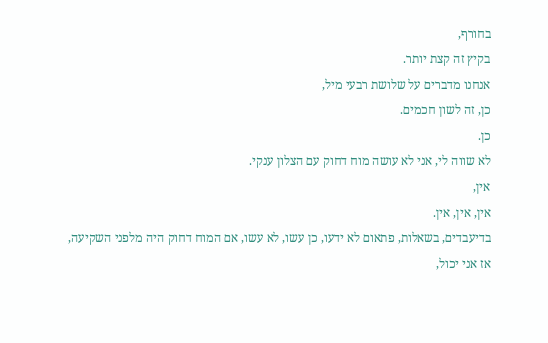בחורף,
בקיץ זה קצת יותר.
אנחנו מדברים על שלושת רבעי מיל,
כן, זה לשון חכמים.
כן.
לא שווה לי, אני לא עושה מוח דחוק עם הצלון ענקי.
אין,
אין, אין, אין.
בדיעבדים, בשאלות, פתאום לא ידעו, כן עשו, לא עשו, אם המוח דחוק היה מלפני השקיעה,
אז אני יכול,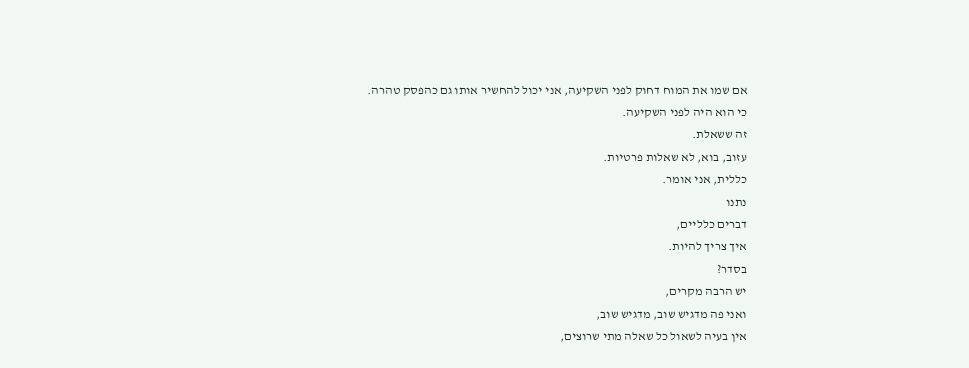אם שמו את המוח דחוק לפני השקיעה, אני יכול להחשיר אותו גם כהפסק טהרה.
כי הוא היה לפני השקיעה.
זה ששאלת.
עזוב, בוא, לא שאלות פרטיות.
כללית, אני אומר.
נתנו
דברים כלליים,
איך צריך להיות.
בסדר?
יש הרבה מקרים,
ואני פה מדגיש שוב, מדגיש שוב,
אין בעיה לשאול כל שאלה מתי שרוצים,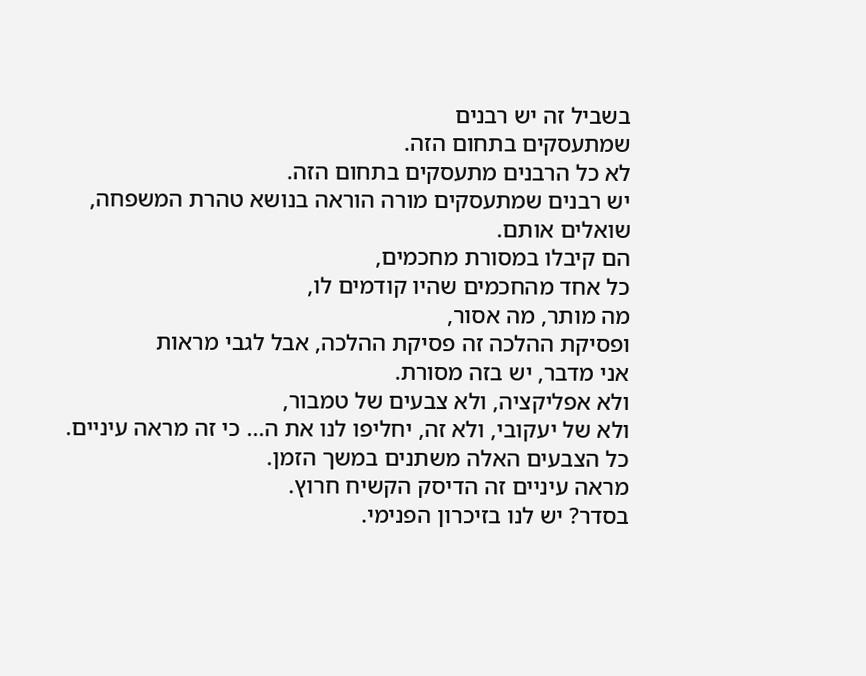בשביל זה יש רבנים
שמתעסקים בתחום הזה.
לא כל הרבנים מתעסקים בתחום הזה.
יש רבנים שמתעסקים מורה הוראה בנושא טהרת המשפחה,
שואלים אותם.
הם קיבלו במסורת מחכמים,
כל אחד מהחכמים שהיו קודמים לו,
מה מותר, מה אסור,
ופסיקת ההלכה זה פסיקת ההלכה, אבל לגבי מראות
אני מדבר, יש בזה מסורת.
ולא אפליקציה, ולא צבעים של טמבור,
ולא של יעקובי, ולא זה, יחליפו לנו את ה... כי זה מראה עיניים.
כל הצבעים האלה משתנים במשך הזמן.
מראה עיניים זה הדיסק הקשיח חרוץ.
בסדר? יש לנו בזיכרון הפנימי.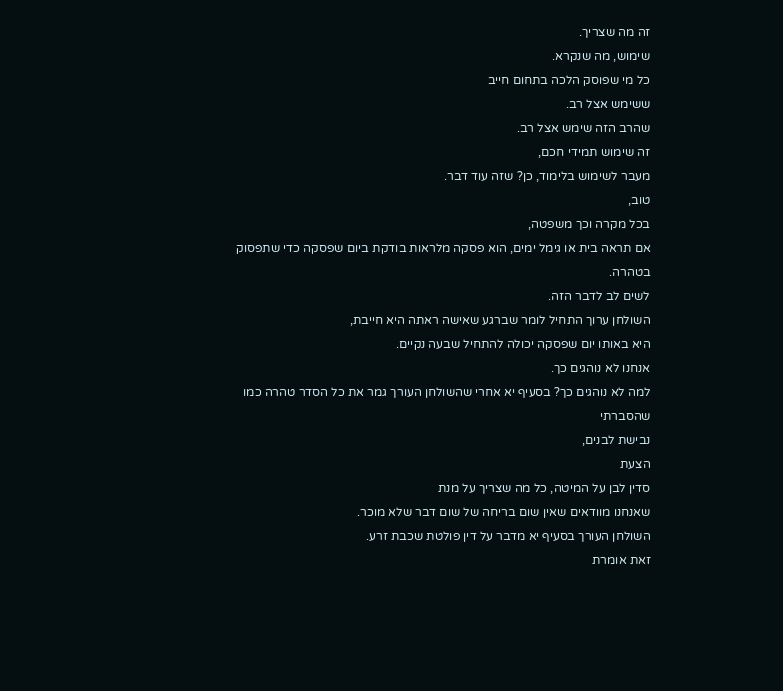זה מה שצריך.
שימוש, מה שנקרא.
כל מי שפוסק הלכה בתחום חייב
ששימש אצל רב.
שהרב הזה שימש אצל רב.
זה שימוש תמידי חכם,
מעבר לשימוש בלימוד, כן? שזה עוד דבר.
טוב,
בכל מקרה וכך משפטה,
אם תראה בית או גימל ימים, הוא פסקה מלראות בודקת ביום שפסקה כדי שתפסוק בטהרה.
לשים לב לדבר הזה.
השולחן ערוך התחיל לומר שברגע שאישה ראתה היא חייבת,
היא באותו יום שפסקה יכולה להתחיל שבעה נקיים.
אנחנו לא נוהגים כך.
למה לא נוהגים כך? בסעיף יא אחרי שהשולחן העורך גמר את כל הסדר טהרה כמו שהסברתי
נבישת לבנים,
הצעת
סדין לבן על המיטה, כל מה שצריך על מנת
שאנחנו מוודאים שאין שום בריחה של שום דבר שלא מוכר.
השולחן העורך בסעיף יא מדבר על דין פולטת שכבת זרע.
זאת אומרת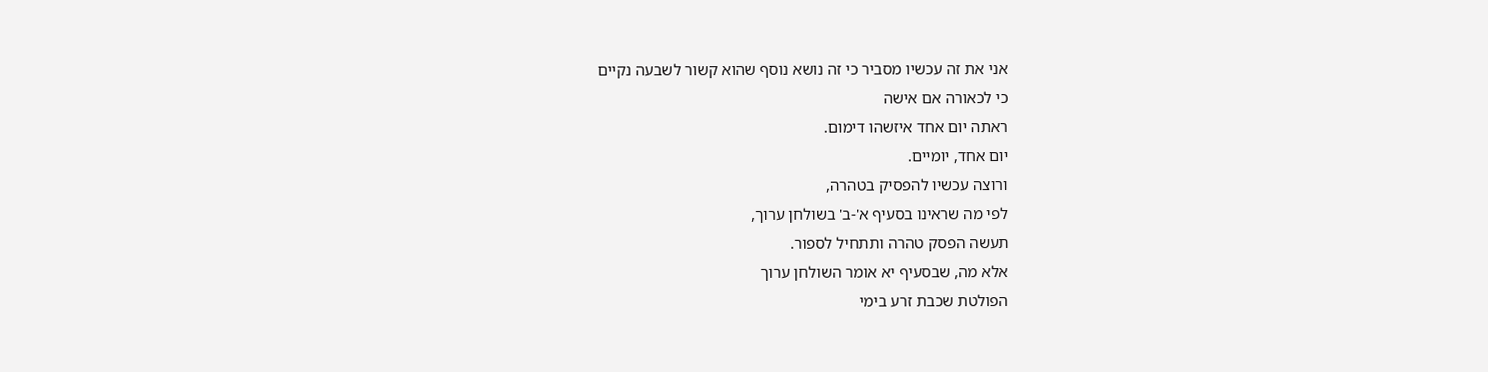אני את זה עכשיו מסביר כי זה נושא נוסף שהוא קשור לשבעה נקיים
כי לכאורה אם אישה
ראתה יום אחד איזשהו דימום.
יום אחד, יומיים.
ורוצה עכשיו להפסיק בטהרה,
לפי מה שראינו בסעיף א'-ב' בשולחן ערוך,
תעשה הפסק טהרה ותתחיל לספור.
אלא מה, שבסעיף יא אומר השולחן ערוך
הפולטת שכבת זרע בימי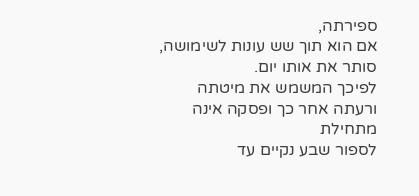ספירתה,
אם הוא תוך שש עונות לשימושה, סותר את אותו יום.
לפיכך המשמש את מיטתה ורעתה אחר כך ופסקה אינה מתחילת
לספור שבע נקיים עד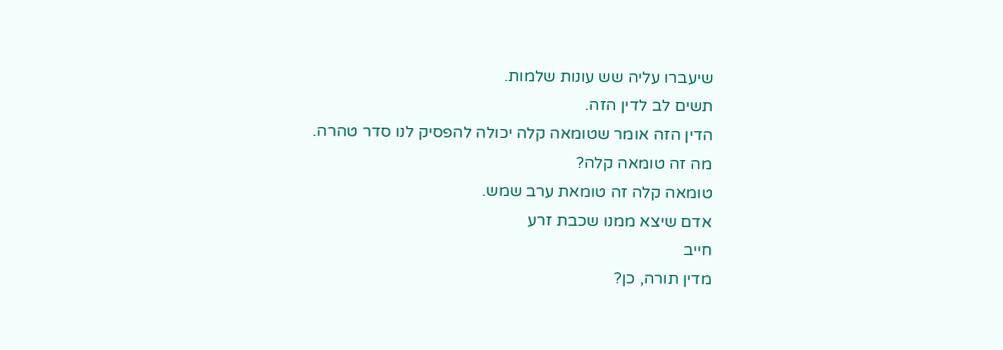שיעברו עליה שש עונות שלמות.
תשים לב לדין הזה.
הדין הזה אומר שטומאה קלה יכולה להפסיק לנו סדר טהרה.
מה זה טומאה קלה?
טומאה קלה זה טומאת ערב שמש.
אדם שיצא ממנו שכבת זרע
חייב
מדין תורה, כן?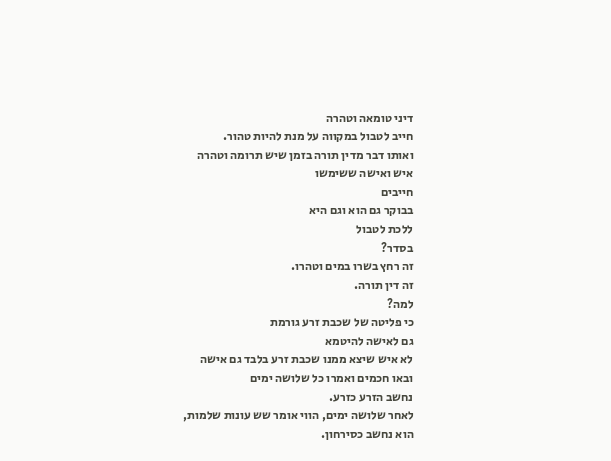דיני טומאה וטהרה
חייב לטבול במקווה על מנת להיות טהור.
ואותו דבר מדין תורה בזמן שיש תרומה וטהרה
איש ואישה ששימשו
חייבים
בבוקר גם הוא וגם היא
ללכת לטבול
בסדר?
זה רחץ בשרו במים וטהרו.
זה דין תורה.
למה?
כי פליטה של שכבת זרע גורמת
גם לאישה להיטמא
לא איש שיצא ממנו שכבת זרע בלבד גם אישה
ובאו חכמים ואמרו כל שלושה ימים
נחשב הזרע כזרע.
לאחר שלושה ימים, הווי אומר שש עונות שלמות,
הוא נחשב כסירחון.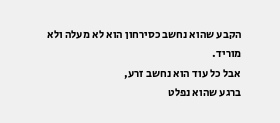הקבע שהוא נחשב כסירחון הוא לא מעלה ולא מוריד.
אבל כל עוד הוא נחשב זרע,
ברגע שהוא נפלט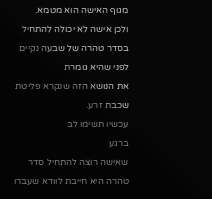מגוף האישה הוא מטמא.
ולכן אישה לא יכולה להתחיל בסדר טהרה של שבעה נקיים לפני שהיא גומרת
את הנושא הזה שנקרא פליטת שכבת זרע.
עכשיו תשימו לב
ברגע
שאישה רוצה להתחיל סדר טהרה היא חייבת לוודא שעברו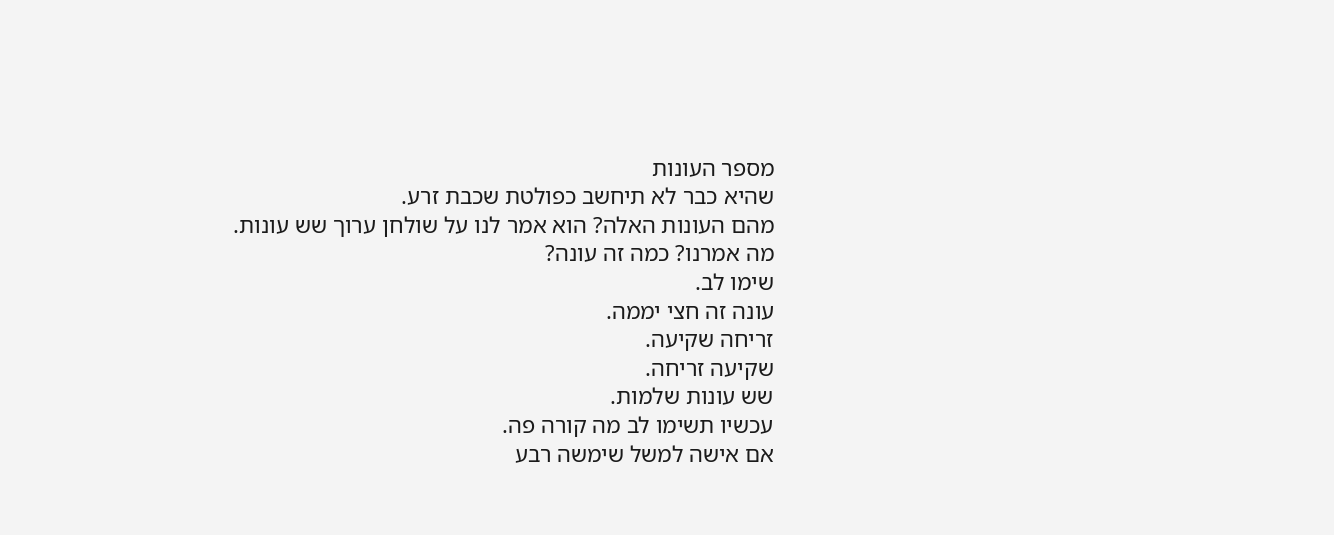מספר העונות
שהיא כבר לא תיחשב כפולטת שכבת זרע.
מהם העונות האלה? הוא אמר לנו על שולחן ערוך שש עונות.
מה אמרנו? כמה זה עונה?
שימו לב.
עונה זה חצי יממה.
זריחה שקיעה.
שקיעה זריחה.
שש עונות שלמות.
עכשיו תשימו לב מה קורה פה.
אם אישה למשל שימשה רבע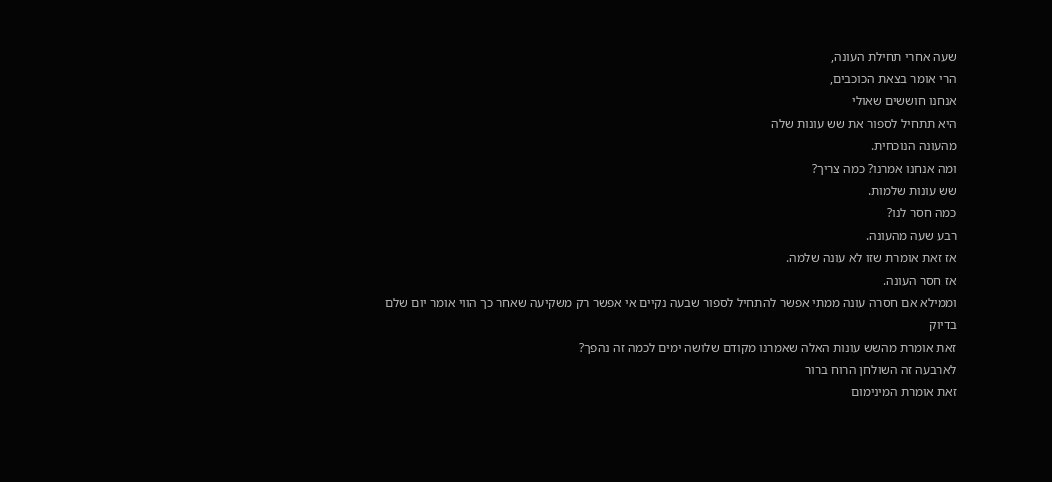שעה אחרי תחילת העונה,
הרי אומר בצאת הכוכבים,
אנחנו חוששים שאולי
היא תתחיל לספור את שש עונות שלה
מהעונה הנוכחית.
ומה אנחנו אמרנו? כמה צריך?
שש עונות שלמות.
כמה חסר לנו?
רבע שעה מהעונה.
אז זאת אומרת שזו לא עונה שלמה.
אז חסר העונה.
וממילא אם חסרה עונה ממתי אפשר להתחיל לספור שבעה נקיים אי אפשר רק משקיעה שאחר כך הווי אומר יום שלם
בדיוק
זאת אומרת מהשש עונות האלה שאמרנו מקודם שלושה ימים לכמה זה נהפך?
לארבעה זה השולחן הרוח ברור
זאת אומרת המינימום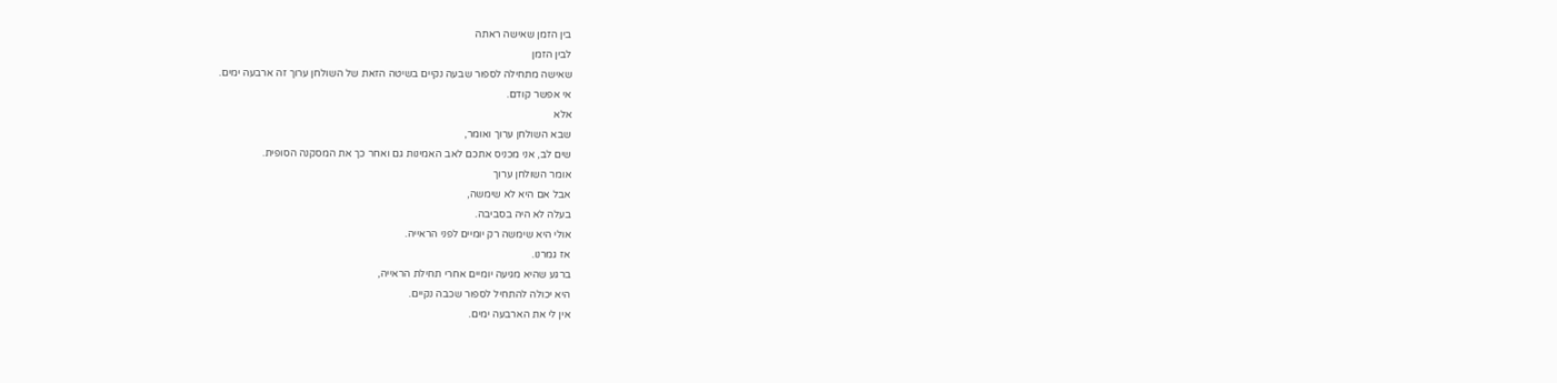בין הזמן שאישה ראתה
לבין הזמן
שאישה מתחילה לספור שבעה נקיים בשיטה הזאת של השולחן ערוך זה ארבעה ימים.
אי אפשר קודם.
אלא
שבא השולחן ערוך ואומר,
שים לב, אני מכניס אתכם לאב האמינות גם ואחר כך את המסקנה הסופית.
אומר השולחן ערוך
אבל אם היא לא שימשה,
בעלה לא היה בסביבה.
אולי היא שימשה רק יומיים לפני הראייה.
אז גמרנו.
ברגע שהיא מגיעה יומיים אחרי תחילת הראייה,
היא יכולה להתחיל לספור שכבה נקיים.
אין לי את הארבעה ימים.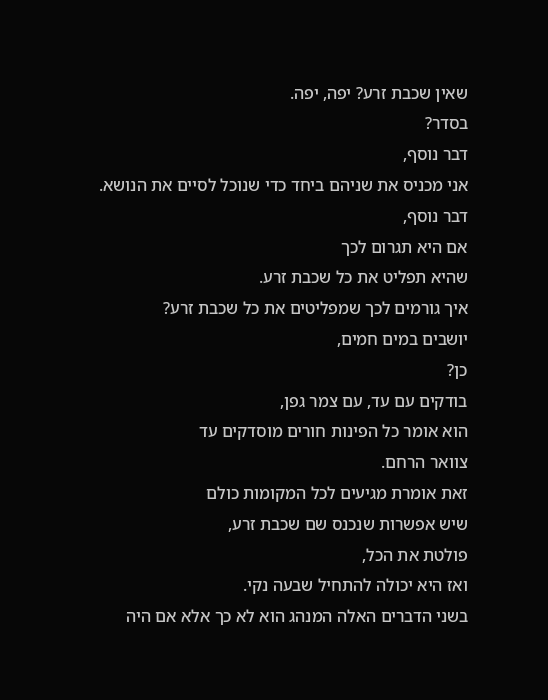שאין שכבת זרע? יפה, יפה.
בסדר?
דבר נוסף,
אני מכניס את שניהם ביחד כדי שנוכל לסיים את הנושא.
דבר נוסף,
אם היא תגרום לכך
שהיא תפליט את כל שכבת זרע.
איך גורמים לכך שמפליטים את כל שכבת זרע?
יושבים במים חמים,
כן?
בודקים עם עד, עם צמר גפן,
הוא אומר כל הפינות חורים מוסדקים עד
צוואר הרחם.
זאת אומרת מגיעים לכל המקומות כולם
שיש אפשרות שנכנס שם שכבת זרע,
פולטת את הכל,
ואז היא יכולה להתחיל שבעה נקי.
בשני הדברים האלה המנהג הוא לא כך אלא אם היה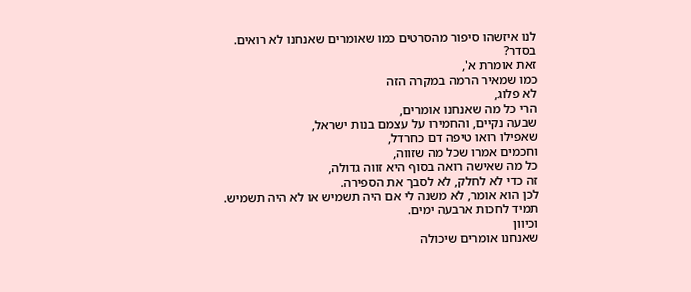לנו איזשהו סיפור מהסרטים כמו שאומרים שאנחנו לא רואים.
בסדר?
זאת אומרת א',
כמו שמאיר הרמה במקרה הזה
לא פלוג,
הרי כל מה שאנחנו אומרים,
שבעה נקיים, והחמירו על עצמם בנות ישראל,
שאפילו רואו טיפה דם כחרדל,
וחכמים אמרו שכל מה שזווה,
כל מה שאישה רואה בסוף היא זווה גדולה,
זה כדי לא לחלק, לא לסבך את הספירה.
לכן הוא אומר, לא משנה לי אם היה תשמיש או לא היה תשמיש.
תמיד לחכות ארבעה ימים.
וכיוון
שאנחנו אומרים שיכולה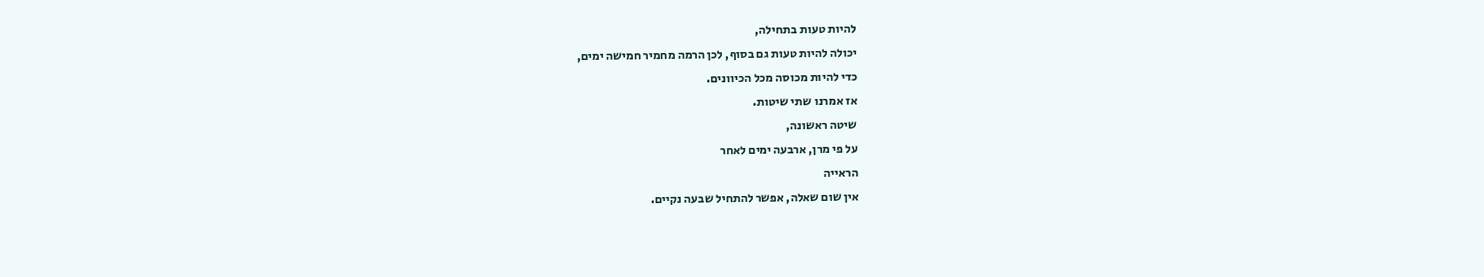להיות טעות בתחילה,
יכולה להיות טעות גם בסוף, לכן הרמה מחמיר חמישה ימים,
כדי להיות מכוסה מכל הכיוונים.
אז אמרנו שתי שיטות.
שיטה ראשונה,
על פי מרן, ארבעה ימים לאחר
הראייה
אין שום שאלה, אפשר להתחיל שבעה נקיים.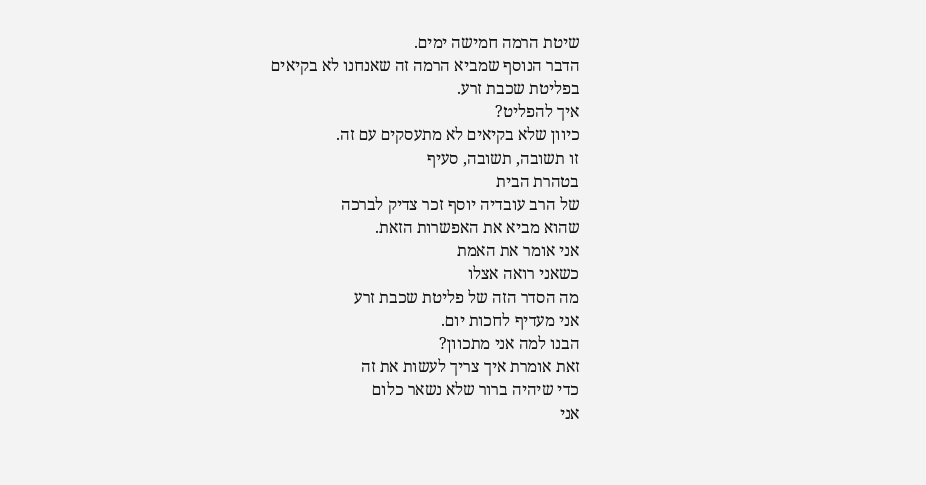שיטת הרמה חמישה ימים.
הדבר הנוסף שמביא הרמה זה שאנחנו לא בקיאים
בפליטת שכבת זרע.
איך להפליט?
כיוון שלא בקיאים לא מתעסקים עם זה.
זו תשובה, תשובה, סעיף
בטהרת הבית
של הרב עובדיה יוסף זכר צדיק לברכה
שהוא מביא את האפשרות הזאת.
אני אומר את האמת
כשאני רואה אצלו
מה הסדר הזה של פליטת שכבת זרע
אני מעדיף לחכות יום.
הבנו למה אני מתכוון?
זאת אומרת איך צריך לעשות את זה
כדי שיהיה ברור שלא נשאר כלום
אני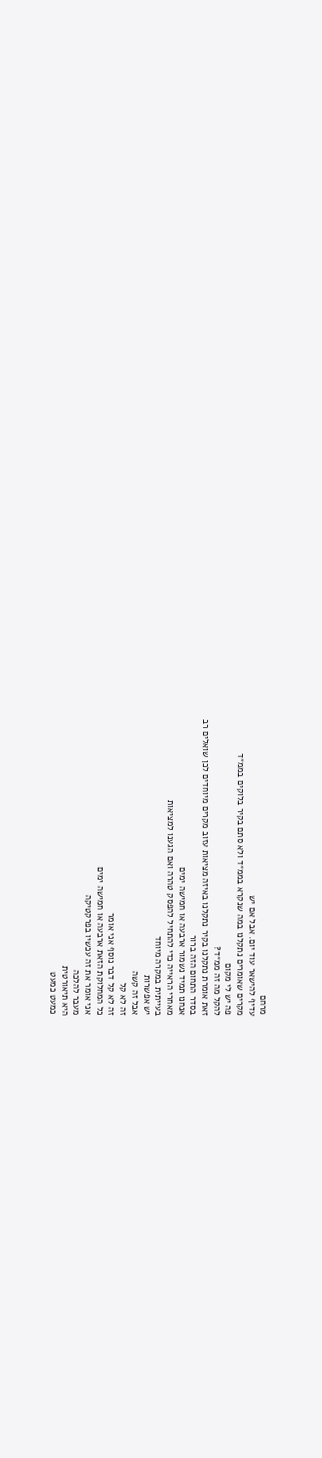מרחם
עדיף להישאר עוד יום. אבל אם יש
מקרים שאומרים נתקלנו במה שנקרא בממ״ד ולא סתם בקיר בלוקים בממ״ד
פה יש לי מקום
להקל מה זה ממ״ד?
זאת אומרת נתקלנו בקיר נתקלנו באיזה מציאות עזוב מקרים מיוחדים לכן שואלים רב
בסדר התחום הזה ברור
אנחנו תמיד נשמור ארבעה או חמישה ימים
מאחרי הראייה כדי להתחיל להפסק טהרה ואם הגענו למציאות
בעייתית במקרה מיוחד
יש אפשרות
אבל זה קשה
זה לא קל
זה לא קל דבר נוסף אני אומר
כל המחלוקת הזאת ארבעה או חמישה ימים
אני אומר את זה עכשיו בפרקטיקה
מעבר להלכה
היא תיאורטית
כמעט כמעט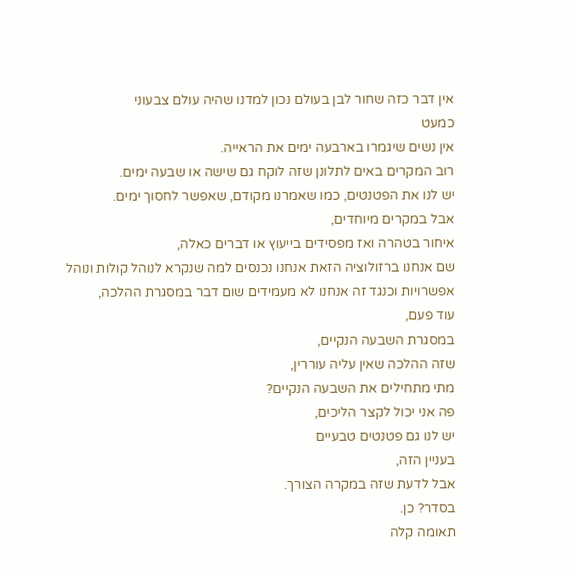אין דבר כזה שחור לבן בעולם נכון למדנו שהיה עולם צבעוני
כמעט
אין נשים שיגמרו בארבעה ימים את הראייה.
רוב המקרים באים לתלונן שזה לוקח גם שישה או שבעה ימים.
יש לנו את הפטנטים, כמו שאמרנו מקודם, שאפשר לחסוך ימים.
אבל במקרים מיוחדים,
איחור בטהרה ואז מפסידים בייעוץ או דברים כאלה,
שם אנחנו ברזולוציה הזאת אנחנו נכנסים למה שנקרא לנוהל קולות ונוהל
אפשרויות וכנגד זה אנחנו לא מעמידים שום דבר במסגרת ההלכה,
עוד פעם,
במסגרת השבעה הנקיים,
שזה ההלכה שאין עליה עוררין,
מתי מתחילים את השבעה הנקיים?
פה אני יכול לקצר הליכים,
יש לנו גם פטנטים טבעיים
בעניין הזה,
אבל לדעת שזה במקרה הצורך.
בסדר? כן.
תאומה קלה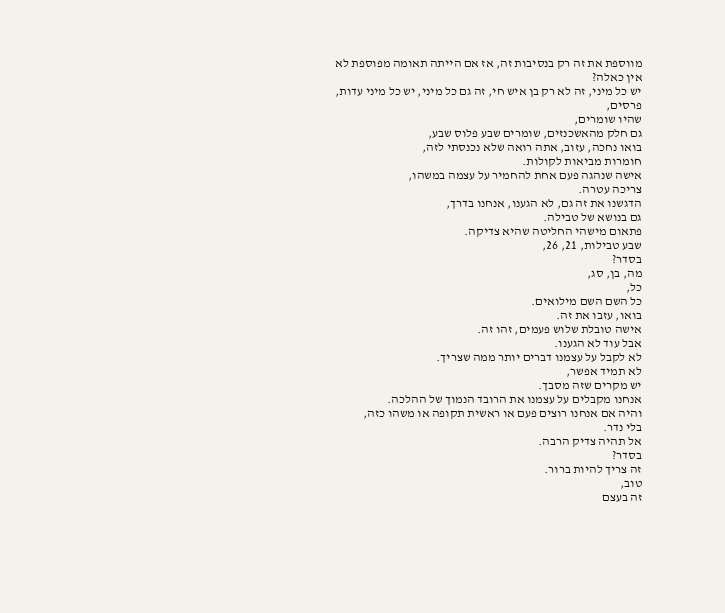מווספת את זה רק בנסיבות זה, אז אם הייתה תאומה מפוספת לא אין כאלה?
יש כל מיני, זה לא רק בן איש חי, זה גם כל מיני, יש כל מיני עדות, פרסים,
שהיו שומרים,
גם חלק מהאשכנזים, שומרים שבע פלוס שבע,
בואו נחכה, עזוב, אתה רואה שלא נכנסתי לזה,
חומרות מביאות לקולות.
אישה שנהגה פעם אחת להחמיר על עצמה במשהו,
צריכה עטרה.
הדגשנו את זה גם, לא הגענו, אנחנו בדרך,
גם בנושא של טבילה.
פתאום מישהי החליטה שהיא צדיקה.
שבע טבילות, 21, 26,
בסדר?
מה, בן, סג,
כל,
כל השם השם מילואים.
בואו, עזבו את זה.
אישה טובלת שלוש פעמים, זהו זה.
אבל עוד לא הגענו.
לא לקבל על עצמנו דברים יותר ממה שצריך.
לא תמיד אפשר,
יש מקרים שזה מסבך.
אנחנו מקבלים על עצמנו את הרובד הנמוך של ההלכה.
והיה אם אנחנו רוצים פעם או ראשית תקופה או משהו כזה,
בלי נדר.
אל תהיה צדיק הרבה.
בסדר?
זה צריך להיות ברור.
טוב,
זה בעצם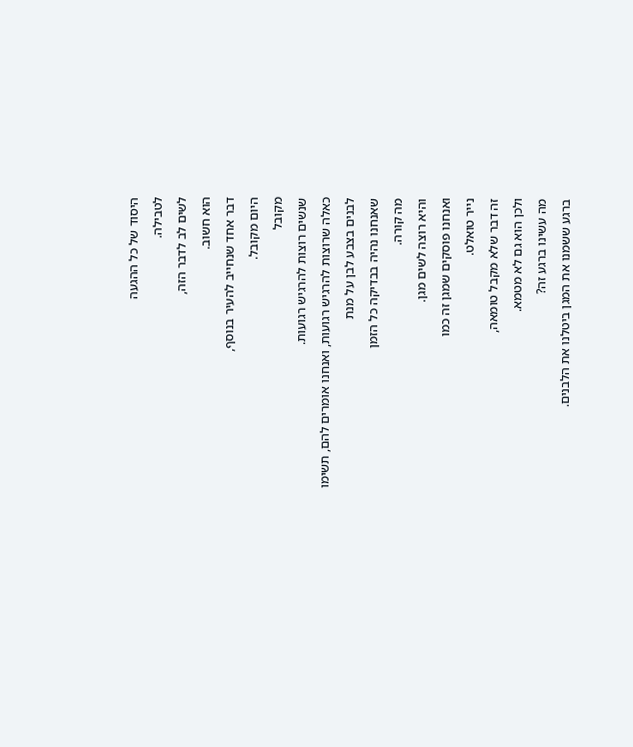היסוד של כל ההגעה
לטבילה.
לשים לב לדבר הזה,
הוא חשוב.
דבר אחד שנחייב להעיר בנוסף,
היום מקובל.
מקובל
שנשים רוצות להרגיש רגועות.
כאלה שרוצות להרגיש רגועות, ואנחנו אומרים להם, תשימו
לבנים בצבע לבן על מנת
שאנחנו נהיה בבדיקה כל הזמן
מה קורה.
והיא רוצה לשים מגן.
ואנחנו פוסקים שמגן זה כמו
נייר טואלט.
זה דבר שלא מקבל טומאה,
ולכן הוא גם לא מטמא.
מה עשינו ברגע זה?
ברגע ששמנו את המגן ביטלנו את הלבנים.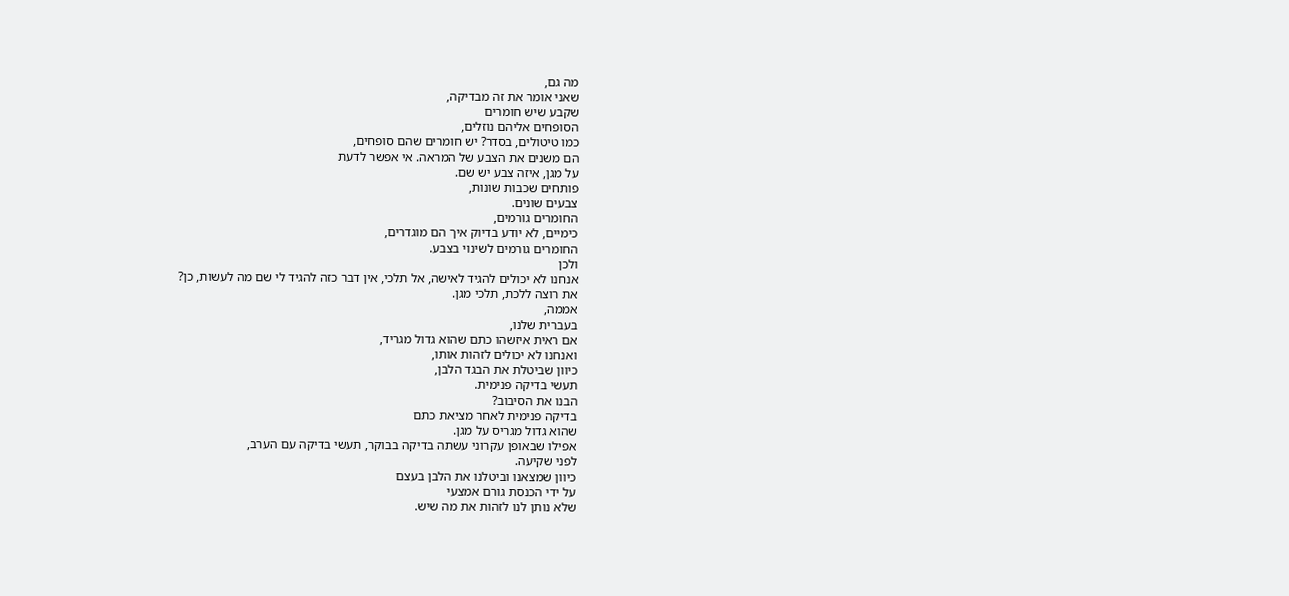מה גם,
שאני אומר את זה מבדיקה,
שקבע שיש חומרים
הסופחים אליהם נוזלים,
כמו טיטולים, בסדר? יש חומרים שהם סופחים,
הם משנים את הצבע של המראה. אי אפשר לדעת
על מגן, איזה צבע יש שם.
פותחים שכבות שונות,
צבעים שונים.
החומרים גורמים,
כימיים, לא יודע בדיוק איך הם מוגדרים,
החומרים גורמים לשינוי בצבע.
ולכן
אנחנו לא יכולים להגיד לאישה, אל תלכי, אין דבר כזה להגיד לי שם מה לעשות, כן?
את רוצה ללכת, תלכי מגן.
אממה,
בעברית שלנו,
אם ראית איזשהו כתם שהוא גדול מגריד,
ואנחנו לא יכולים לזהות אותו,
כיוון שביטלת את הבגד הלבן,
תעשי בדיקה פנימית.
הבנו את הסיבוב?
בדיקה פנימית לאחר מציאת כתם
שהוא גדול מגריס על מגן.
אפילו שבאופן עקרוני עשתה בדיקה בבוקר, תעשי בדיקה עם הערב,
לפני שקיעה.
כיוון שמצאנו וביטלנו את הלבן בעצם
על ידי הכנסת גורם אמצעי
שלא נותן לנו לזהות את מה שיש.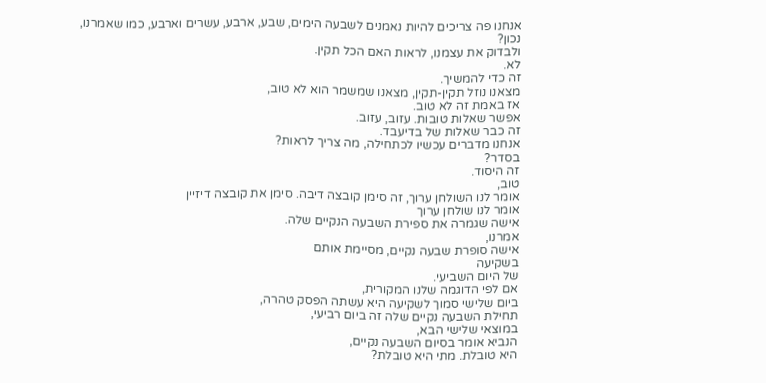אנחנו פה צריכים להיות נאמנים לשבעה הימים, שבע, ארבע, עשרים וארבע, כמו שאמרנו,
נכון?
ולבדוק את עצמנו, לראות האם הכל תקין.
לא.
זה כדי להמשיך.
מצאנו נוזל תקין-תקין, מצאנו שמשמר הוא לא טוב,
אז באמת זה לא טוב.
אפשר שאלות טובות. עזוב, עזוב.
זה כבר שאלות של בדיעבד.
אנחנו מדברים עכשיו לכתחילה, מה צריך לראות?
בסדר?
זה היסוד.
טוב,
אומר לנו השולחן ערוך, זה סימן קובצה דיבה. סימן את קובצה דיזיין
אומר לנו שולחן ערוך
אישה שגמרה את ספירת השבעה הנקיים שלה.
אמרנו,
אישה סופרת שבעה נקיים, מסיימת אותם
בשקיעה
של היום השביעי.
אם לפי הדוגמה שלנו המקורית,
ביום שלישי סמוך לשקיעה היא עשתה הפסק טהרה,
תחילת השבעה נקיים שלה זה ביום רביעי,
במוצאי שלישי הבא,
הנביא אומר בסיום השבעה נקיים,
היא טובלת. מתי היא טובלת?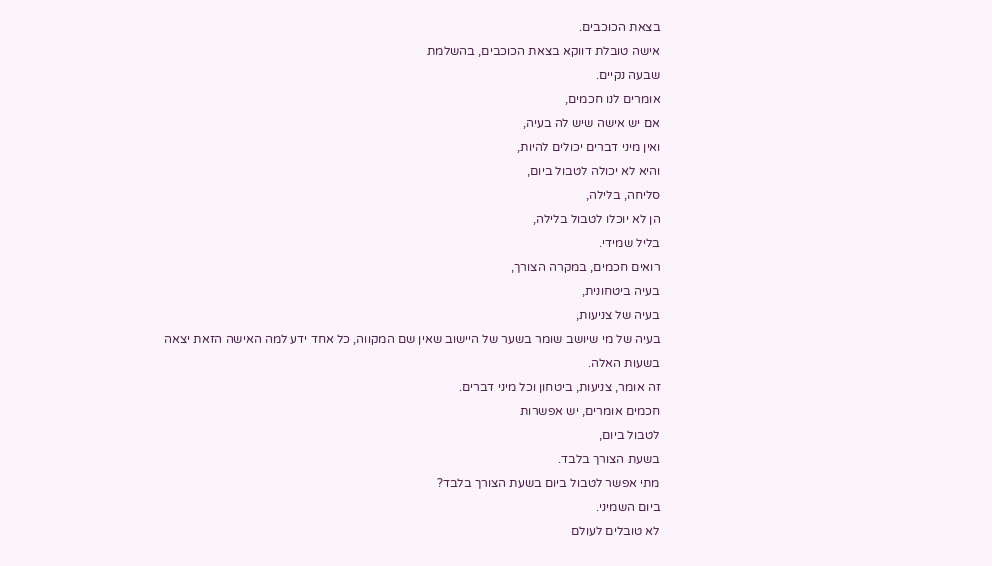בצאת הכוכבים.
אישה טובלת דווקא בצאת הכוכבים, בהשלמת
שבעה נקיים.
אומרים לנו חכמים,
אם יש אישה שיש לה בעיה,
ואין מיני דברים יכולים להיות,
והיא לא יכולה לטבול ביום,
סליחה, בלילה,
הן לא יוכלו לטבול בלילה,
בליל שמידי.
רואים חכמים, במקרה הצורך,
בעיה ביטחונית,
בעיה של צניעות,
בעיה של מי שיושב שומר בשער של היישוב שאין שם המקווה, כל אחד ידע למה האישה הזאת יצאה
בשעות האלה.
זה אומר, צניעות, ביטחון וכל מיני דברים.
חכמים אומרים, יש אפשרות
לטבול ביום,
בשעת הצורך בלבד.
מתי אפשר לטבול ביום בשעת הצורך בלבד?
ביום השמיני.
לא טובלים לעולם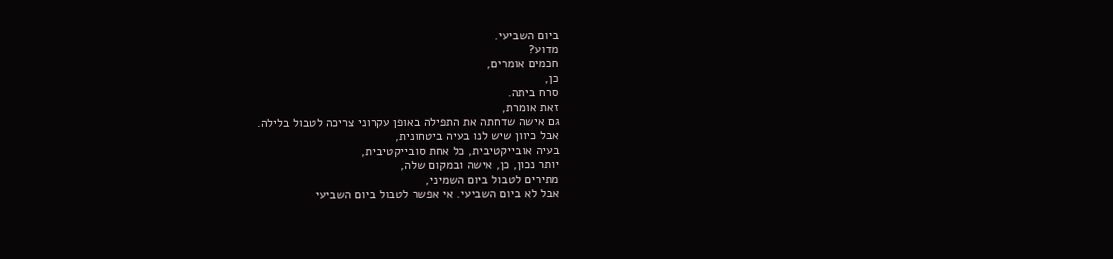ביום השביעי.
מדוע?
חכמים אומרים,
כן,
סרח ביתה.
זאת אומרת,
גם אישה שדחתה את התפילה באופן עקרוני צריכה לטבול בלילה.
אבל כיוון שיש לנו בעיה ביטחונית,
בעיה אובייקטיבית, כל אחת סובייקטיבית,
יותר נכון, כן, אישה ובמקום שלה,
מתירים לטבול ביום השמיני,
אבל לא ביום השביעי. אי אפשר לטבול ביום השביעי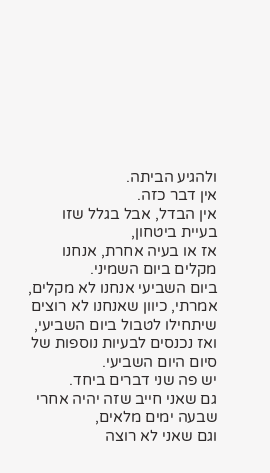ולהגיע הביתה.
אין דבר כזה.
אין הבדל, אבל בגלל שזו בעיית ביטחון,
אז או בעיה אחרת, אנחנו מקלים ביום השמיני.
ביום השביעי אנחנו לא מקלים,
אמרתי, כיוון שאנחנו לא רוצים שיתחילו לטבול ביום השביעי, ואז נכנסים לבעיות נוספות של סיום היום השביעי.
יש פה שני דברים ביחד.
גם שאני חייב שזה יהיה אחרי שבעה ימים מלאים,
וגם שאני לא רוצה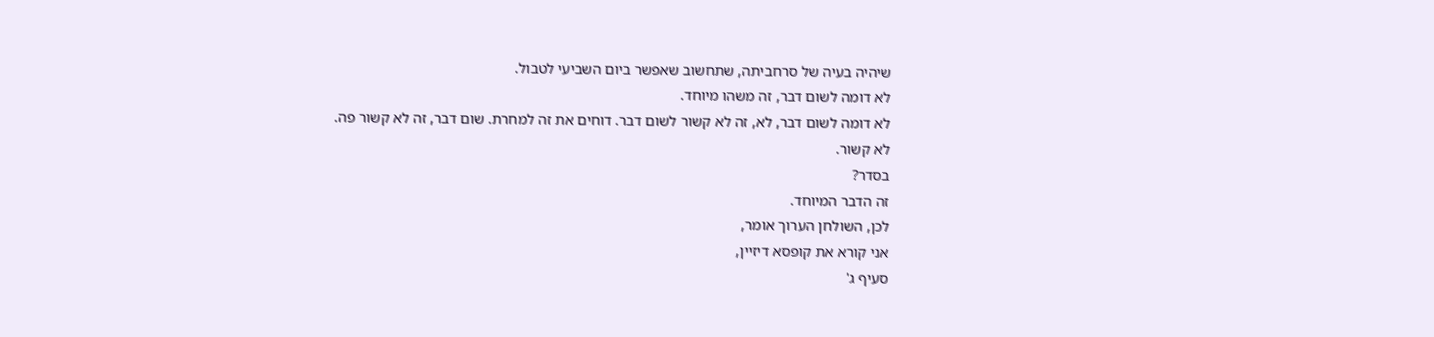שיהיה בעיה של סרחביתה, שתחשוב שאפשר ביום השביעי לטבול.
לא דומה לשום דבר, זה משהו מיוחד.
לא דומה לשום דבר, לא, זה לא קשור לשום דבר. דוחים את זה למחרת. שום דבר, זה לא קשור פה.
לא קשור.
בסדר?
זה הדבר המיוחד.
לכן, השולחן הערוך אומר,
אני קורא את קופסא דיזיין,
סעיף ג'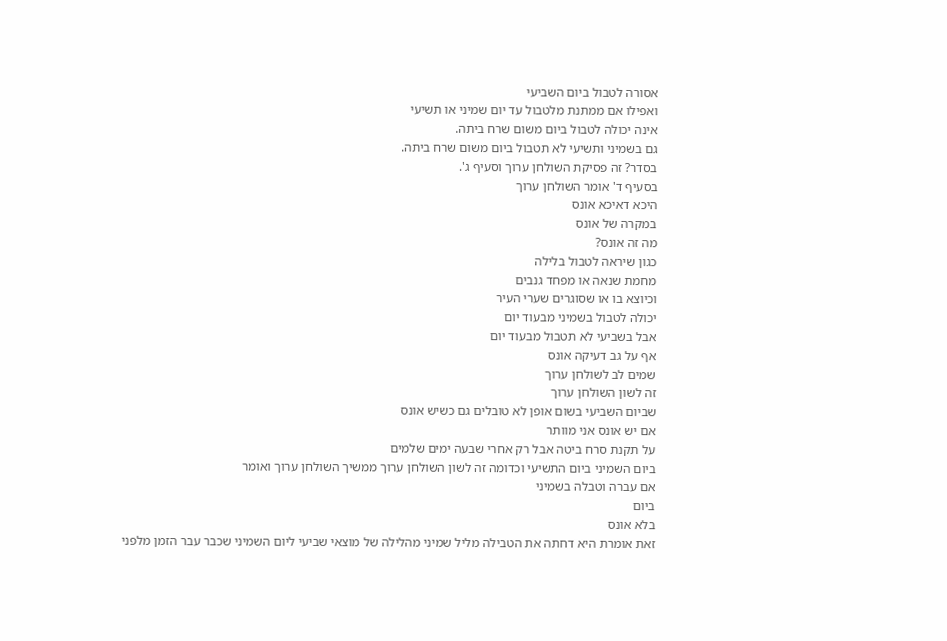אסורה לטבול ביום השביעי
ואפילו אם ממתנת מלטבול עד יום שמיני או תשיעי
אינה יכולה לטבול ביום משום שרח ביתה.
גם בשמיני ותשיעי לא תטבול ביום משום שרח ביתה.
בסדר? זה פסיקת השולחן ערוך וסעיף ג'.
בסעיף ד' אומר השולחן ערוך
היכא דאיכא אונס
במקרה של אונס
מה זה אונס?
כגון שיראה לטבול בלילה
מחמת שנאה או מפחד גנבים
וכיוצא בו או שסוגרים שערי העיר
יכולה לטבול בשמיני מבעוד יום
אבל בשביעי לא תטבול מבעוד יום
אף על גב דעיקה אונס
שמים לב לשולחן ערוך
זה לשון השולחן ערוך
שביום השביעי בשום אופן לא טובלים גם כשיש אונס
אם יש אונס אני מוותר
על תקנת סרח ביטה אבל רק אחרי שבעה ימים שלמים
ביום השמיני ביום התשיעי וכדומה זה לשון השולחן ערוך ממשיך השולחן ערוך ואומר
אם עברה וטבלה בשמיני
ביום
בלא אונס
זאת אומרת היא דחתה את הטבילה מליל שמיני מהלילה של מוצאי שביעי ליום השמיני שכבר עבר הזמן מלפני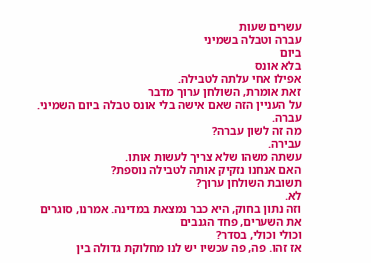עשרים שעות
עברה וטבלה בשמיני
ביום
בלא אונס
אפילו אחי עלתה לטבילה.
זאת אומרת, השולחן ערוך מדבר
על העניין הזה שאם אישה בלי אונס טבלה ביום השמיני.
עברה.
מה זה לשון עברה?
עבירה.
עשתה משהו שלא צריך לעשות אותו.
האם אנחנו נזקיק אותה לטבילה נוספת?
תשובת השולחן ערוך?
לא.
וזה נתון בחוק, היא כבר נמצאת במדינה. אמרנו, סוגרים את השערים, פחד הגנבים
וכולי וכולי, בסדר?
אז זהו. פה, פה עכשיו יש לנו מחלוקת גדולה בין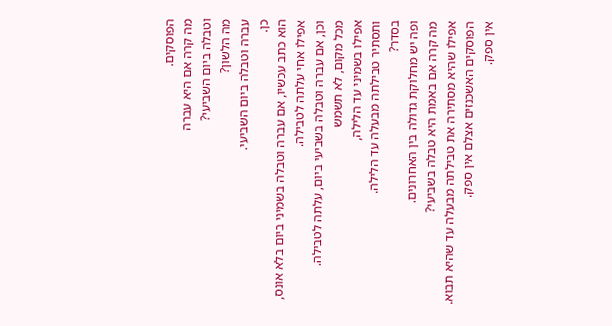הפוסקים.
מה קרה אם היא עברה
וטבלה ביום השביעי?
מה הלשון?
עברה וטבלה ביום השביעי.
כן.
הוא כתב עכשיו, אם עברה וטבלה בשמיני ביום בלא אונס, אפילו אחי עלתה לטבילה.
וכן, אם עברה וטבלה בשביעי ביום, עלתה לטבילה.
מכל מקום, לא תשמש
אפילו בשמיני עד הלילה,
ותסתיר טבילתה מבעלה עד הלילה.
בסדר?
ופה יש מחלוקת גדולה בין האחרונים.
מה קרה אם באמת היא טבלה בשביעי?
אפילו שהיא מסתירה את טבילתה מבעלה עד שהיא תבוא.
הפוסקים האשכנזים אצלם אין ספק.
אין ספק.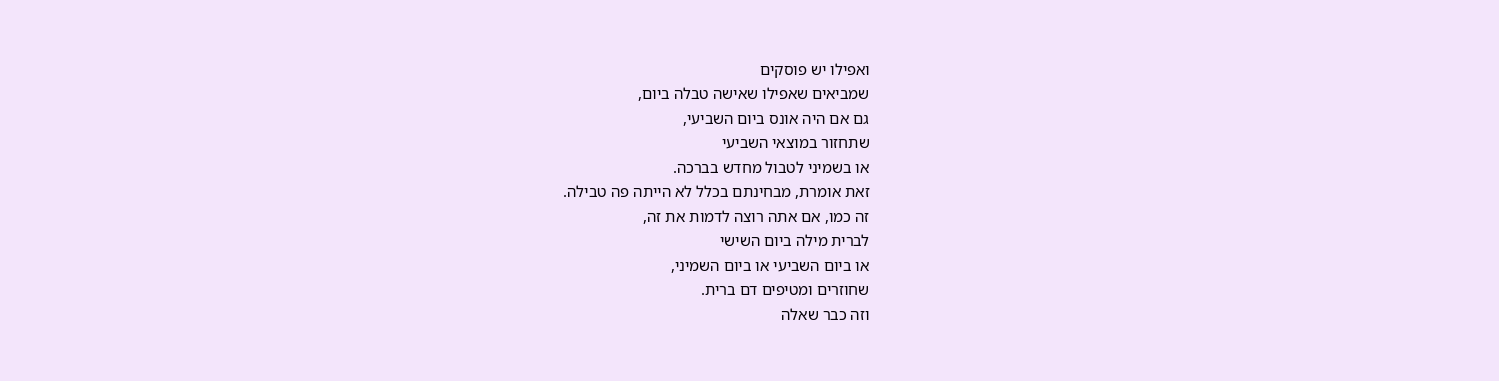ואפילו יש פוסקים
שמביאים שאפילו שאישה טבלה ביום,
גם אם היה אונס ביום השביעי,
שתחזור במוצאי השביעי
או בשמיני לטבול מחדש בברכה.
זאת אומרת, מבחינתם בכלל לא הייתה פה טבילה.
זה כמו, אם אתה רוצה לדמות את זה,
לברית מילה ביום השישי
או ביום השביעי או ביום השמיני,
שחוזרים ומטיפים דם ברית.
וזה כבר שאלה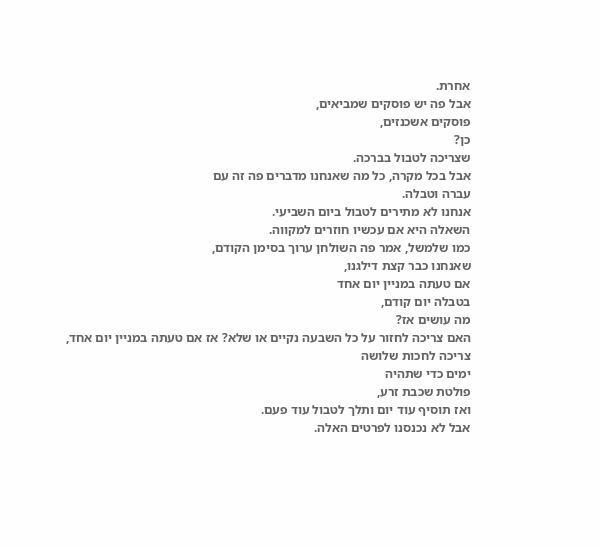אחרת.
אבל פה יש פוסקים שמביאים,
פוסקים אשכנזים,
כן?
שצריכה לטבול בברכה.
אבל בכל מקרה, כל מה שאנחנו מדברים פה זה עם
עברה וטבלה.
אנחנו לא מתירים לטבול ביום השביעי.
השאלה היא אם עכשיו חוזרים למקווה.
כמו שלמשל, אמר פה השולחן ערוך בסימן הקודם,
שאנחנו כבר קצת דילגנו,
אם טעתה במניין יום אחד
בטבלה יום קודם,
מה עושים אז?
האם צריכה לחזור על כל השבעה נקיים או שלא? אז אם טעתה במניין יום אחד,
צריכה לחכות שלושה
ימים כדי שתהיה
פולטת שכבת זרע,
ואז תוסיף עוד יום ותלך לטבול עוד פעם.
אבל לא נכנסנו לפרטים האלה.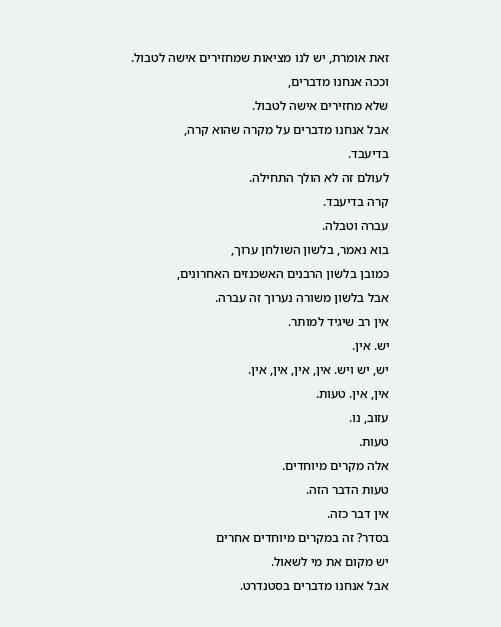זאת אומרת, יש לנו מציאות שמחזירים אישה לטבול.
וככה אנחנו מדברים,
שלא מחזירים אישה לטבול.
אבל אנחנו מדברים על מקרה שהוא קרה,
בדיעבד.
לעולם זה לא הולך התחילה.
קרה בדיעבד.
עברה וטבלה.
בוא נאמר, בלשון השולחן ערוך,
כמובן בלשון הרבנים האשכנזים האחרונים,
אבל בלשון משורה נערוך זה עברה.
אין רב שיגיד למותר.
יש. אין.
יש, יש ויש. אין, אין, אין, אין.
אין, אין. טעות.
עזוב, נו.
טעות.
אלה מקרים מיוחדים.
טעות הדבר הזה.
אין דבר כזה.
בסדר? זה במקרים מיוחדים אחרים
יש מקום את מי לשאול.
אבל אנחנו מדברים בסטנדרט.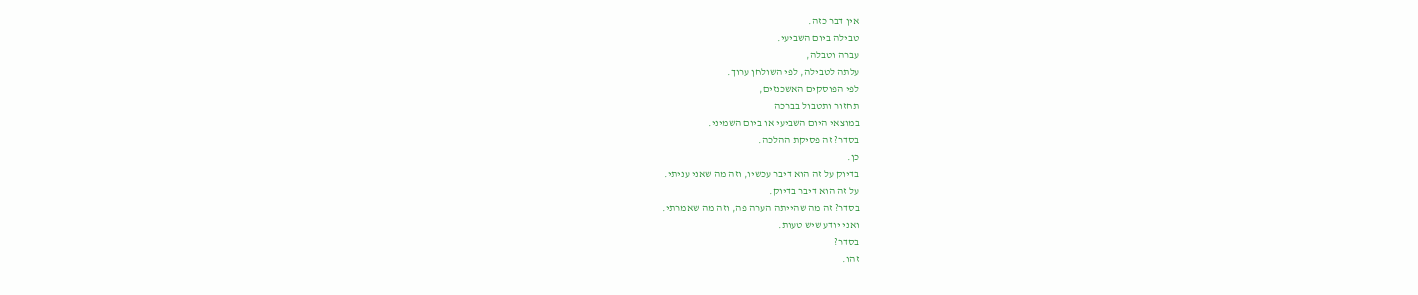אין דבר כזה.
טבילה ביום השביעי.
עברה וטבלה,
עלתה לטבילה, לפי השולחן ערוך.
לפי הפוסקים האשכנזים,
תחזור ותטבול בברכה
במוצאי היום השביעי או ביום השמיני.
בסדר? זה פסיקת ההלכה.
כן.
בדיוק על זה הוא דיבר עכשיו, וזה מה שאני עניתי.
על זה הוא דיבר בדיוק.
בסדר? זה מה שהייתה הערה פה, וזה מה שאמרתי.
ואני יודע שיש טעות.
בסדר?
זהו.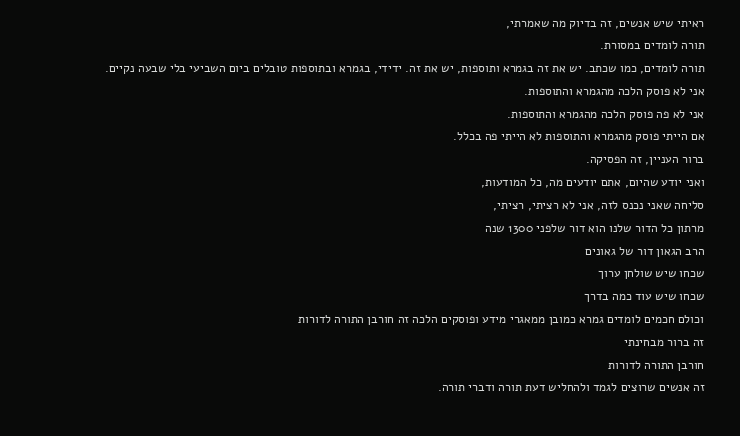ראיתי שיש אנשים, זה בדיוק מה שאמרתי,
תורה לומדים במסורת.
תורה לומדים, כמו שכתב. יש את זה בגמרא ותוספות, יש את זה. ידידי, בגמרא ובתוספות טובלים ביום השביעי בלי שבעה נקיים.
אני לא פוסק הלכה מהגמרא והתוספות.
אני לא פה פוסק הלכה מהגמרא והתוספות.
אם הייתי פוסק מהגמרא והתוספות לא הייתי פה בכלל.
ברור העניין, זה הפסיקה.
ואני יודע שהיום, אתם יודעים מה, כל המודעות,
סליחה שאני נכנס לזה, אני לא רציתי, רציתי,
מרתון כל הדור שלנו הוא דור שלפני 1300 שנה
הרב הגאון דור של גאונים
שכחו שיש שולחן ערוך
שכחו שיש עוד כמה בדרך
וכולם חכמים לומדים גמרא כמובן ממאגרי מידע ופוסקים הלכה זה חורבן התורה לדורות
זה ברור מבחינתי
חורבן התורה לדורות
זה אנשים שרוצים לגמד ולהחליש דעת תורה ודברי תורה.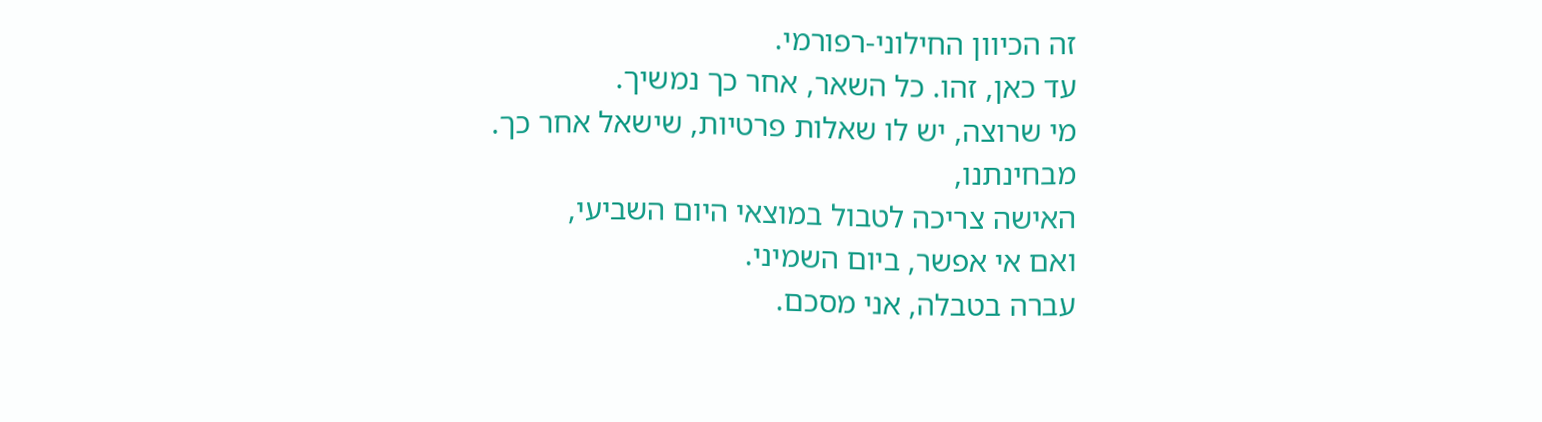זה הכיוון החילוני-רפורמי.
עד כאן, זהו. כל השאר, אחר כך נמשיך.
מי שרוצה, יש לו שאלות פרטיות, שישאל אחר כך.
מבחינתנו,
האישה צריכה לטבול במוצאי היום השביעי,
ואם אי אפשר, ביום השמיני.
עברה בטבלה, אני מסכם.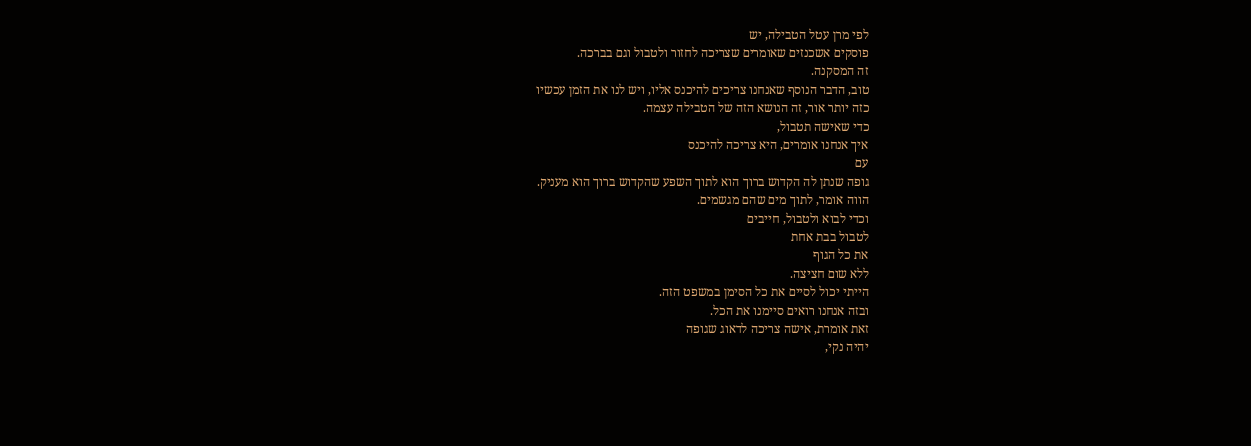לפי מרן עטל הטבילה, יש
פוסקים אשכנזים שאומרים שצריכה לחזור ולטבול וגם בברכה.
זה המסקנה.
טוב, הדבר הנוסף שאנחנו צריכים להיכנס אליו, ויש לנו את הזמן עכשיו
כזה יותר אור, זה הנושא הזה של הטבילה עצמה.
כדי שאישה תטבול,
איך אנחנו אומרים, היא צריכה להיכנס
עם
גופה שנתן לה הקדוש ברוך הוא לתוך השפע שהקדוש ברוך הוא מעניק.
הווה אומר, לתוך מים שהם מגשמים.
וכדי לבוא ולטבול, חייבים
לטבול בבת אחת
את כל הגוף
ללא שום חציצה.
הייתי יכול לסיים את כל הסימן במשפט הזה.
ובזה אנחנו רואים סיימנו את הכל.
זאת אומרת, אישה צריכה לדאוג שגופה
יהיה נקי,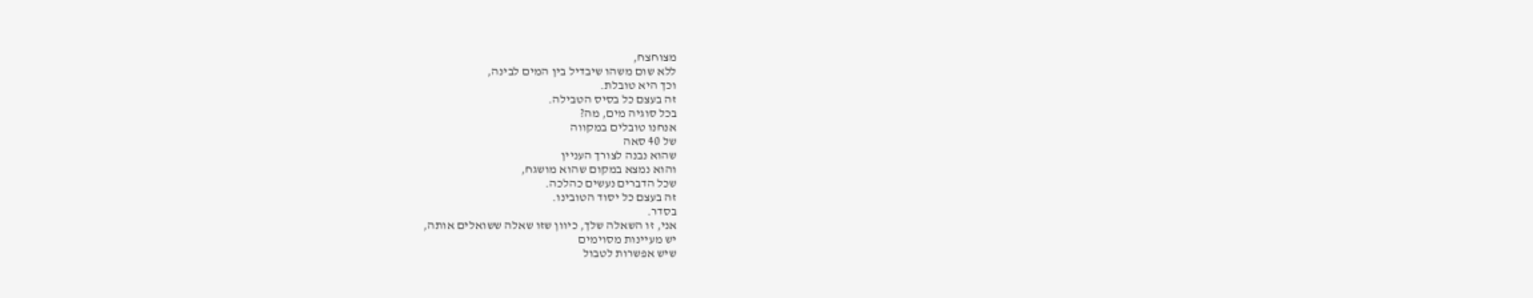מצוחצח,
ללא שום משהו שיבדיל בין המים לבינה,
וכך היא טובלת.
זה בעצם כל בסיס הטבילה.
בכל סוגיה מים, מה?
אנחנו טובלים במקווה
של 40 סאה
שהוא נבנה לצורך העניין
והוא נמצא במקום שהוא מושגח,
שכל הדברים נעשים כהלכה.
זה בעצם כל יסוד הטובינו.
בסדר.
אני, זו השאלה שלך, כיוון שזו שאלה ששואלים אותה,
יש מעיינות מסוימים
שיש אפשרות לטבול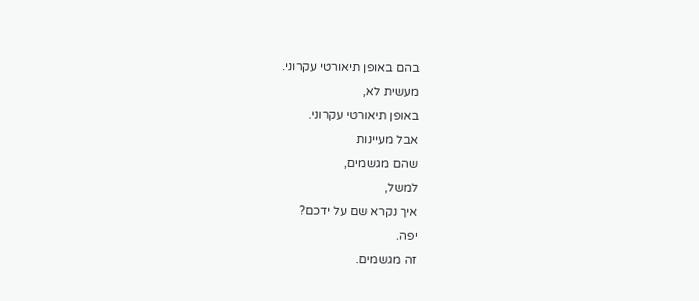בהם באופן תיאורטי עקרוני.
מעשית לא,
באופן תיאורטי עקרוני.
אבל מעיינות
שהם מגשמים,
למשל,
איך נקרא שם על ידכם?
יפה.
זה מגשמים.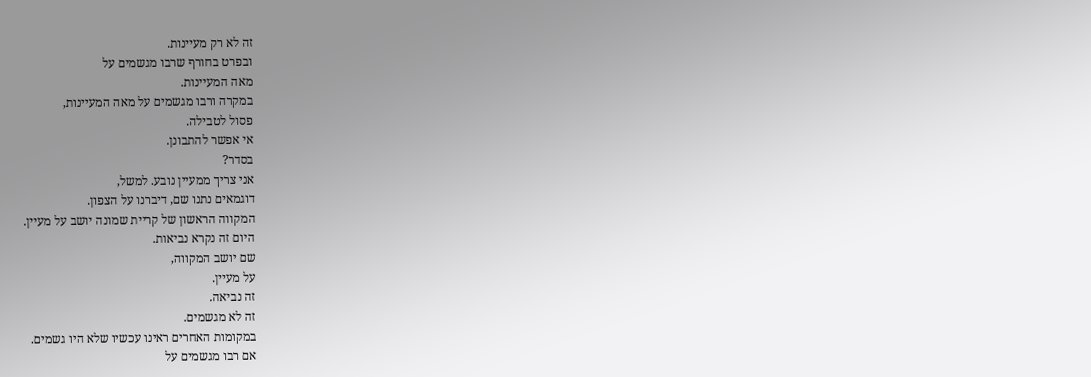זה לא רק מעיינות.
ובפרט בחורף שרבו מגשמים על
מאה המעיינות.
במקרה ורבו מגשמים על מאה המעיינות,
פסול לטבילה.
אי אפשר להתבונן.
בסדר?
אני צריך ממעיין נובע. למשל,
דוגמאים נתנו שם, דיברנו על הצפון.
המקווה הראשון של קריית שמונה יושב על מעיין.
היום זה נקרא נביאות.
שם יושב המקווה,
על מעיין.
זה נביאה.
זה לא מגשמים.
במקומות האחרים ראינו עכשיו שלא היו גשמים.
אם רבו מגשמים על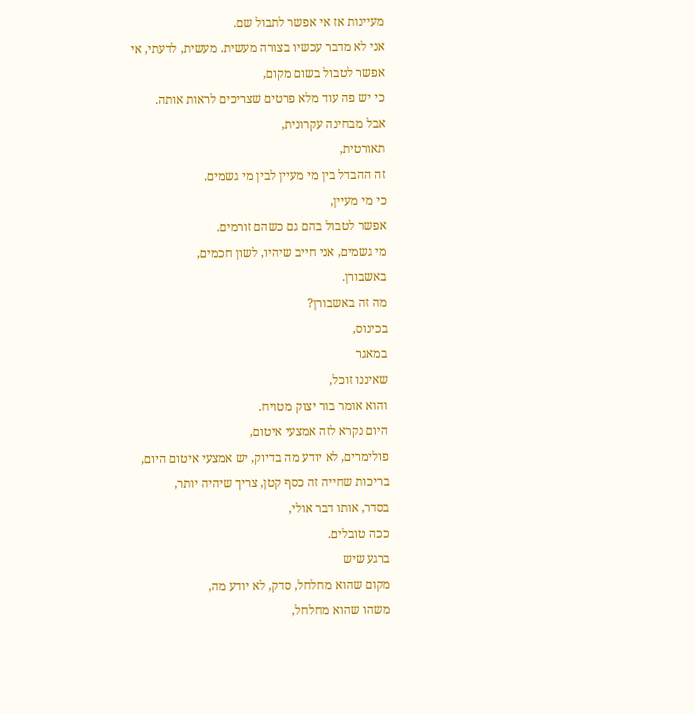מעיינות אז אי אפשר לתבול שם.
אני לא מדבר עכשיו בצורה מעשית. מעשית, לדעתי, אי אפשר לטבול בשום מקום,
כי יש פה עוד מלא פרטים שצריכים לראות אותה.
אבל מבחינה עקרונית,
תאורטית,
זה ההבדל בין מי מעיין לבין מי גשמים.
כי מי מעיין,
אפשר לטבול בהם גם כשהם זורמים.
מי גשמים, אני חייב שיהיו, לשון חכמים,
באשבורן.
מה זה באשבורן?
בכינוס,
במאגר
שאיננו זוכל,
והוא אומר בור יצוק מטויח.
היום נקרא לזה אמצעי איטום,
פולימרים, לא יודע מה בדיוק, יש אמצעי איטום היום,
בריכות שחייה זה כסף קטן, צריך שיהיה יותר,
בסדר, אותו דבר אולי,
ככה טובלים.
ברגע שיש
מקום שהוא מחלחל, סדק, לא יודע מה,
משהו שהוא מחלחל,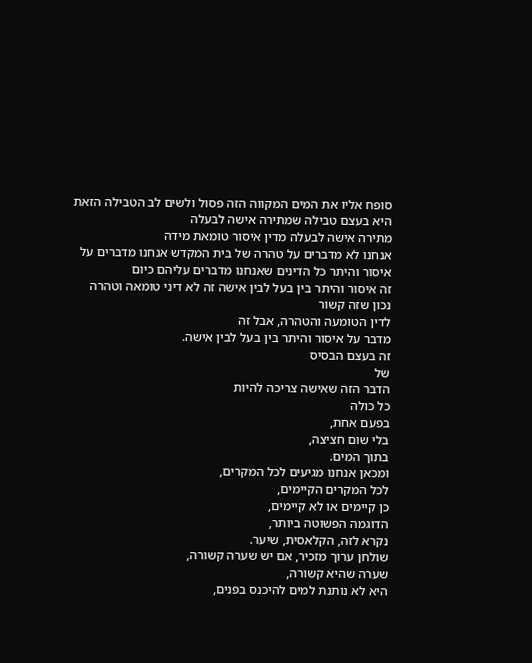סופח אליו את המים המקווה הזה פסול ולשים לב הטבילה הזאת
היא בעצם טבילה שמתירה אישה לבעלה
מתירה אישה לבעלה מדין איסור טומאת מידה
אנחנו לא מדברים על טהרה של בית המקדש אנחנו מדברים על
איסור והיתר כל הדינים שאנחנו מדברים עליהם כיום
זה איסור והיתר בין בעל לבין אישה זה לא דיני טומאה וטהרה
נכון שזה קשור
לדין הטומעה והטהרה, אבל זה
מדבר על איסור והיתר בין בעל לבין אישה.
זה בעצם הבסיס
של
הדבר הזה שאישה צריכה להיות
כל כולה
בפעם אחת,
בלי שום חציצה,
בתוך המים.
ומכאן אנחנו מגיעים לכל המקרים,
לכל המקרים הקיימים,
כן קיימים או לא קיימים,
הדוגמה הפשוטה ביותר,
נקרא לזה, הקלאסית, שיער.
שולחן ערוך מזכיר, אם יש שערה קשורה,
שערה שהיא קשורה,
היא לא נותנת למים להיכנס בפנים,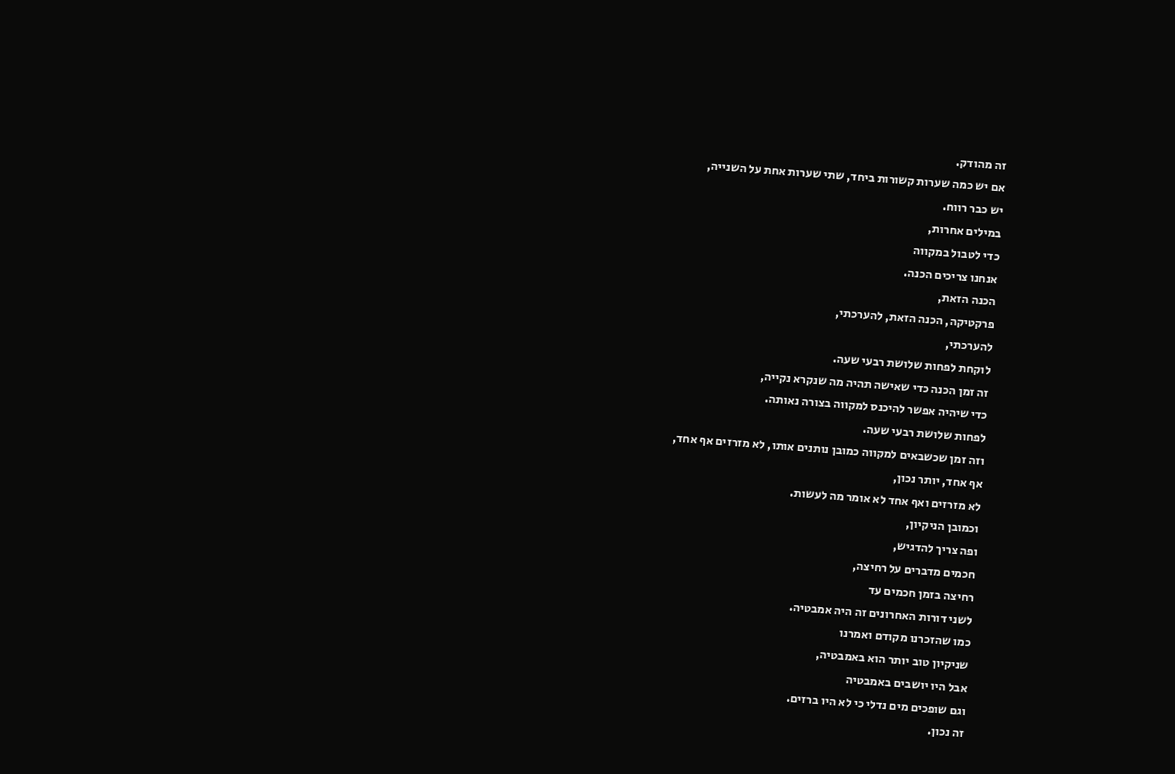זה מהודק.
אם יש כמה שערות קשורות ביחד, שתי שערות אחת על השנייה,
יש כבר רווח.
במילים אחרות,
כדי לטבול במקווה
אנחנו צריכים הכנה.
הכנה הזאת,
פרקטיקה, הכנה הזאת, להערכתי,
להערכתי,
לוקחת לפחות שלושת רבעי שעה.
זה זמן הכנה כדי שאישה תהיה מה שנקרא נקייה,
כדי שיהיה אפשר להיכנס למקווה בצורה נאותה.
לפחות שלושת רבעי שעה.
וזה זמן שכשבאים למקווה כמובן נותנים אותו, לא מזרזים אף אחד,
אף אחד, יותר נכון,
לא מזרזים ואף אחד לא אומר מה לעשות.
וכמובן הניקיון,
ופה צריך להדגיש,
חכמים מדברים על רחיצה,
רחיצה בזמן חכמים עד
לשני דורות האחרונים זה היה אמבטיה.
כמו שהזכרנו מקודם ואמרנו
שניקיון טוב יותר הוא באמבטיה,
אבל היו יושבים באמבטיה
וגם שופכים מים נדלי כי לא היו ברזים.
זה נכון.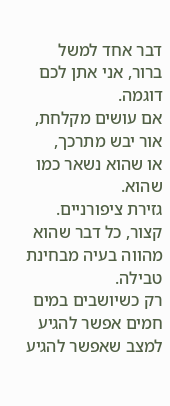דבר אחד למשל ברור, אני אתן לכם דוגמה.
אם עושים מקלחת,
אור יבש מתרכך,
או שהוא נשאר כמו שהוא.
גזירת ציפורניים.
קצור, כל דבר שהוא מהווה בעיה מבחינת טבילה.
רק כשיושבים במים חמים אפשר להגיע למצב שאפשר להגיע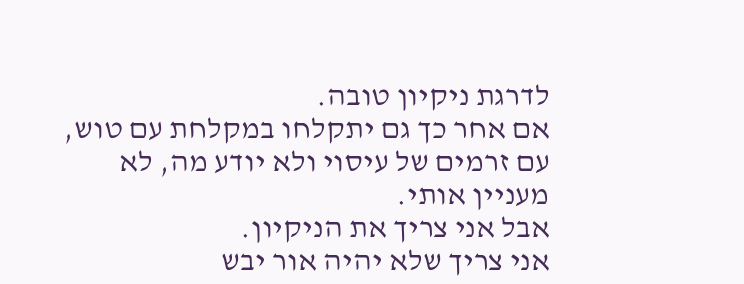לדרגת ניקיון טובה.
אם אחר כך גם יתקלחו במקלחת עם טוש,
עם זרמים של עיסוי ולא יודע מה, לא מעניין אותי.
אבל אני צריך את הניקיון.
אני צריך שלא יהיה אור יבש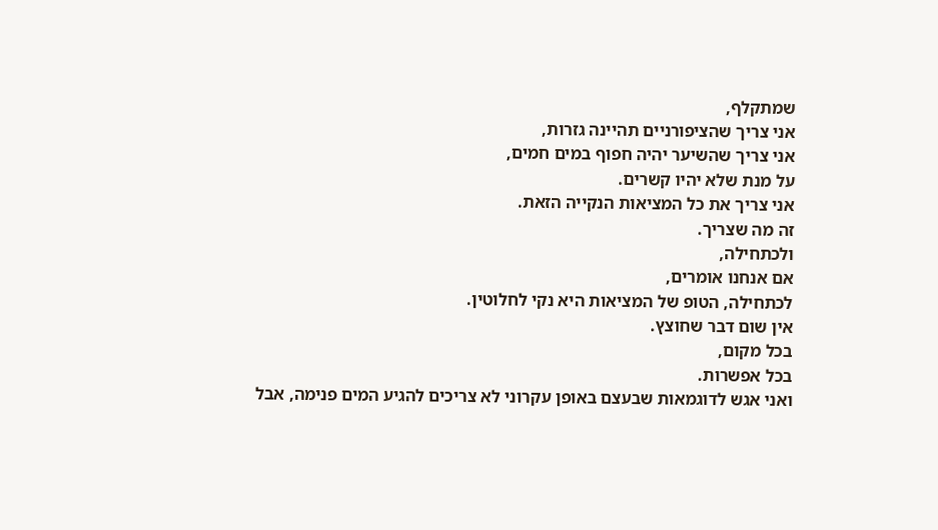שמתקלף,
אני צריך שהציפורניים תהיינה גזרות,
אני צריך שהשיער יהיה חפוף במים חמים,
על מנת שלא יהיו קשרים.
אני צריך את כל המציאות הנקייה הזאת.
זה מה שצריך.
ולכתחילה,
אם אנחנו אומרים,
לכתחילה, הטופ של המציאות היא נקי לחלוטין.
אין שום דבר שחוצץ.
בכל מקום,
בכל אפשרות.
ואני אגש לדוגמאות שבעצם באופן עקרוני לא צריכים להגיע המים פנימה, אבל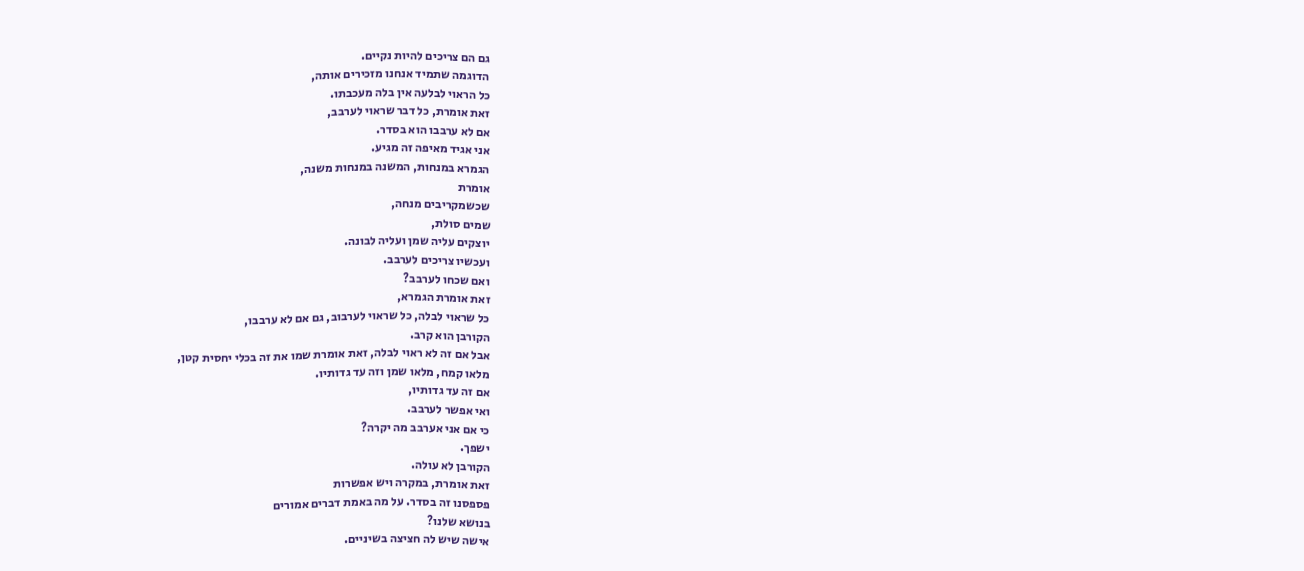גם הם צריכים להיות נקיים.
הדוגמה שתמיד אנחנו מזכירים אותה,
כל הראוי לבלעה אין בלה מעכבתו.
זאת אומרת, כל דבר שראוי לערבב,
אם לא ערבבו הוא בסדר.
אני אגיד מאיפה זה מגיע.
הגמרא במנחות, המשנה במנחות משנה,
אומרת
שכשמקריבים מנחה,
שמים סולת,
יוצקים עליה שמן ועליה לבונה.
ועכשיו צריכים לערבב.
ואם שכחו לערבב?
זאת אומרת הגמרא,
כל שראוי לבלה, כל שראוי לערבוב, גם אם לא ערבבו,
הקורבן הוא קרב.
אבל אם זה לא ראוי לבלה, זאת אומרת שמו את זה בכלי יחסית קטן,
מלאו קמח, מלאו שמן וזה עד גדותיו.
אם זה עד גדותיו,
ואי אפשר לערבב.
כי אם אני אערבב מה יקרה?
ישפך.
הקורבן לא עולה.
זאת אומרת, במקרה ויש אפשרות
פספסנו זה בסדר. על מה באמת דברים אמורים
בנושא שלנו?
אישה שיש לה חציצה בשיניים.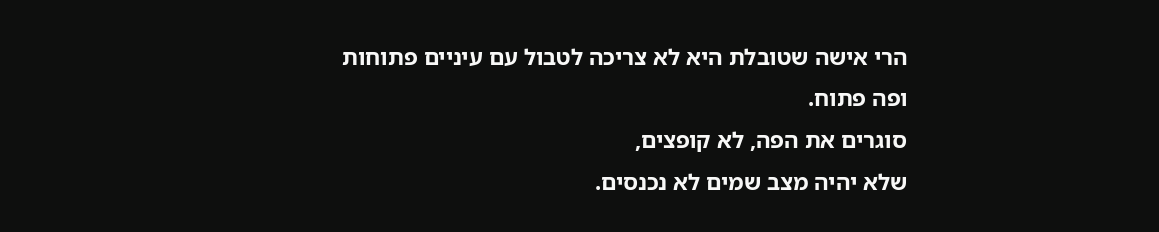הרי אישה שטובלת היא לא צריכה לטבול עם עיניים פתוחות
ופה פתוח.
סוגרים את הפה, לא קופצים,
שלא יהיה מצב שמים לא נכנסים.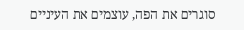סוגרים את הפה, עוצמים את העיניים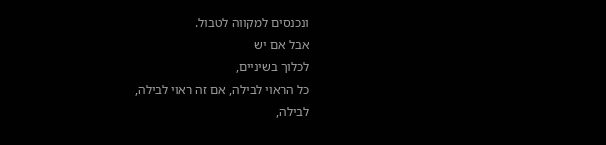ונכנסים למקווה לטבול.
אבל אם יש
לכלוך בשיניים,
כל הראוי לבילה, אם זה ראוי לבילה,
לבילה,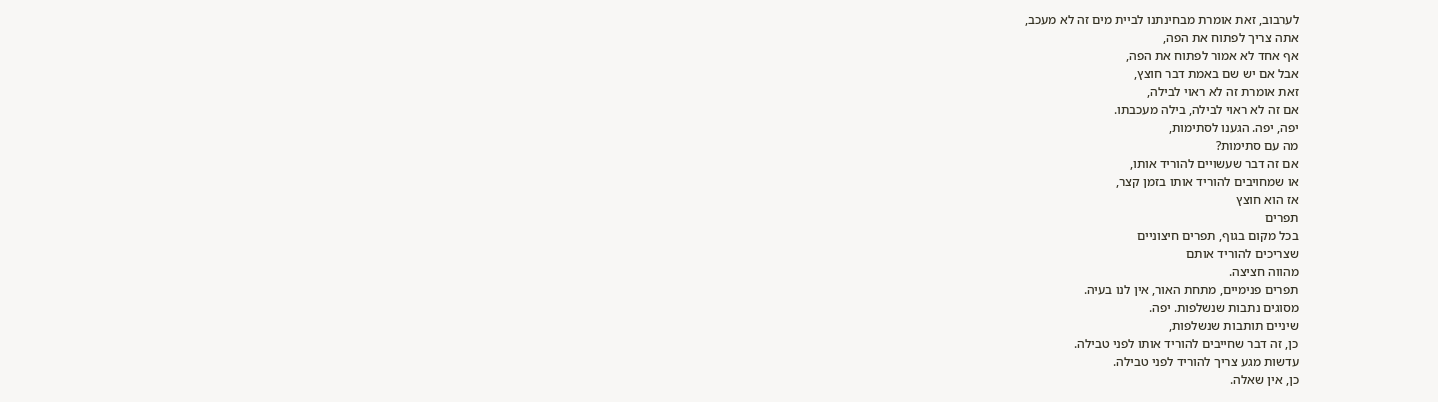לערבוב, זאת אומרת מבחינתנו לביית מים זה לא מעכב,
אתה צריך לפתוח את הפה,
אף אחד לא אמור לפתוח את הפה,
אבל אם יש שם באמת דבר חוצץ,
זאת אומרת זה לא ראוי לבילה,
אם זה לא ראוי לבילה, בילה מעכבתו.
יפה, יפה. הגענו לסתימות,
מה עם סתימות?
אם זה דבר שעשויים להוריד אותו,
או שמחויבים להוריד אותו בזמן קצר,
אז הוא חוצץ
תפרים
בכל מקום בגוף, תפרים חיצוניים
שצריכים להוריד אותם
מהווה חציצה.
תפרים פנימיים, מתחת האור, אין לנו בעיה.
מסוגים נתבות שנשלפות. יפה.
שיניים תותבות שנשלפות,
כן, זה דבר שחייבים להוריד אותו לפני טבילה.
עדשות מגע צריך להוריד לפני טבילה.
כן, אין שאלה.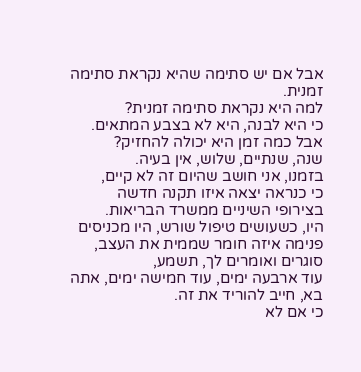אבל אם יש סתימה שהיא נקראת סתימה זמנית.
למה היא נקראת סתימה זמנית?
כי היא לבנה, היא לא בצבע המתאים.
אבל כמה זמן היא יכולה להחזיק?
שנה, שנתיים, שלוש, אין בעיה.
בזמנו, אני חושב שהיום זה לא קיים,
כי כנראה יצאה איזו תקנה חדשה
בצירופי השיניים ממשרד הבריאות.
היו, כשעושים טיפול שורש, היו מכניסים פנימה איזה חומר שממית את העצב,
סוגרים ואומרים לך, תשמע,
עוד ארבעה ימים, עוד חמישה ימים, אתה בא, חייב להוריד את זה.
כי אם לא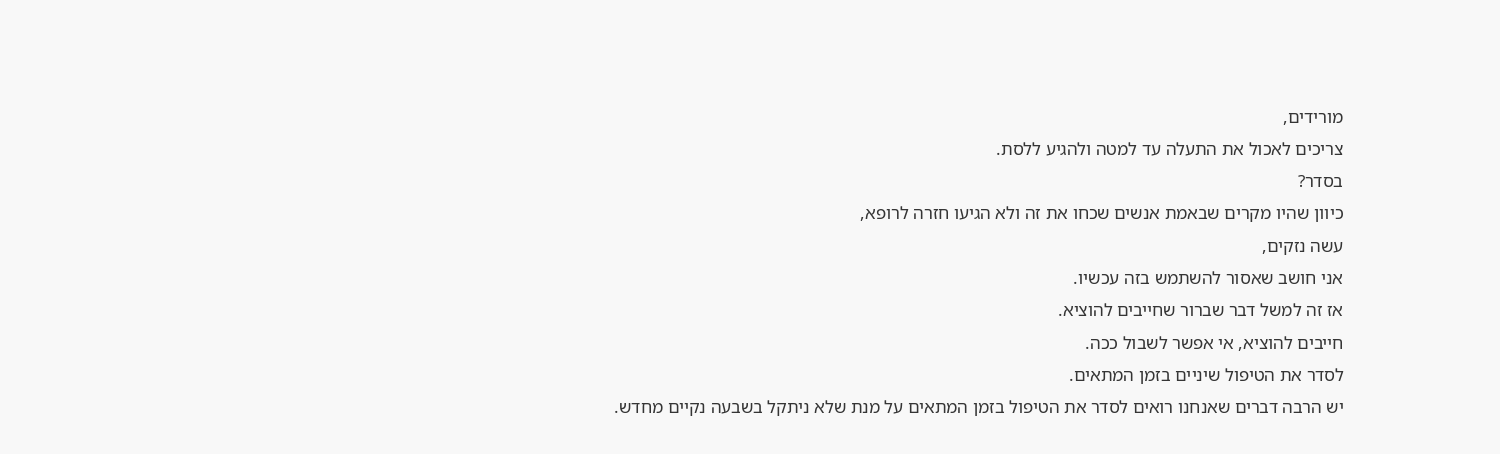מורידים,
צריכים לאכול את התעלה עד למטה ולהגיע ללסת.
בסדר?
כיוון שהיו מקרים שבאמת אנשים שכחו את זה ולא הגיעו חזרה לרופא,
עשה נזקים,
אני חושב שאסור להשתמש בזה עכשיו.
אז זה למשל דבר שברור שחייבים להוציא.
חייבים להוציא, אי אפשר לשבול ככה.
לסדר את הטיפול שיניים בזמן המתאים.
יש הרבה דברים שאנחנו רואים לסדר את הטיפול בזמן המתאים על מנת שלא ניתקל בשבעה נקיים מחדש.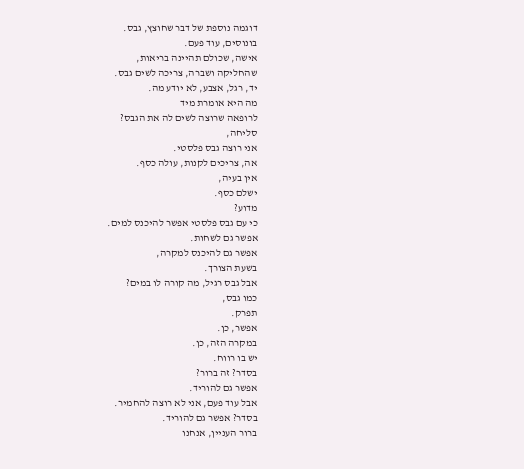דוגמה נוספת של דבר שחוצץ, גבס.
בונוסים, עוד פעם.
אישה, שכולם תהיינה בריאות,
שהחליקה ושברה, צריכה לשים גבס.
יד, רגל, אצבע, לא יודע מה.
מה היא אומרת מיד
לרופאה שרוצה לשים לה את הגבס?
סליחה,
אני רוצה גבס פלסטי.
אה, צריכים לקנות, עולה כסף.
אין בעיה,
ישלם כסף.
מדוע?
כי עם גבס פלסטי אפשר להיכנס למים.
אפשר גם לשחות.
אפשר גם להיכנס למקרה,
בשעת הצורך.
אבל גבס רגיל, מה קורה לו במים?
כמו גבס,
תפרק.
אפשר, כן.
במקרה הזה, כן.
יש בו רווח.
בסדר? זה ברור?
אפשר גם להוריד.
אבל עוד פעם, אני לא רוצה להחמיר.
בסדר? אפשר גם להוריד.
ברור העניין, אנחנו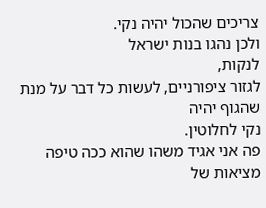צריכים שהכול יהיה נקי.
ולכן נהגו בנות ישראל
לנקות,
לגזור ציפורניים, לעשות כל דבר על מנת שהגוף יהיה
נקי לחלוטין.
פה אני אגיד משהו שהוא ככה טיפה
מציאות של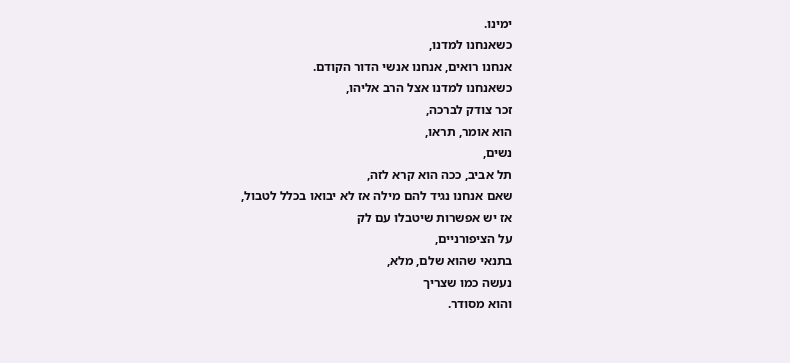ימינו.
כשאנחנו למדנו,
אנחנו רואים, אנחנו אנשי הדור הקודם.
כשאנחנו למדנו אצל הרב אליהו,
זכר צודק לברכה,
הוא אומר, תראו,
נשים,
תל אביב, ככה הוא קרא לזה,
שאם אנחנו נגיד להם מילה אז לא יבואו בכלל לטבול,
אז יש אפשרות שיטבלו עם לק
על הציפורניים,
בתנאי שהוא שלם, מלא,
נעשה כמו שצריך
והוא מסודר.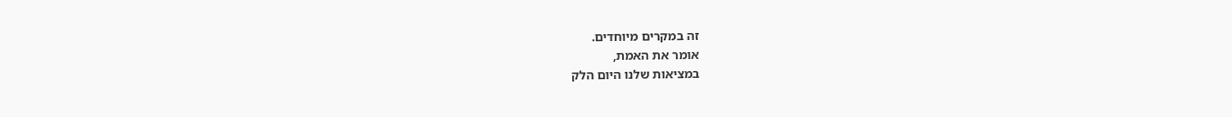זה במקרים מיוחדים.
אומר את האמת,
במציאות שלנו היום הלק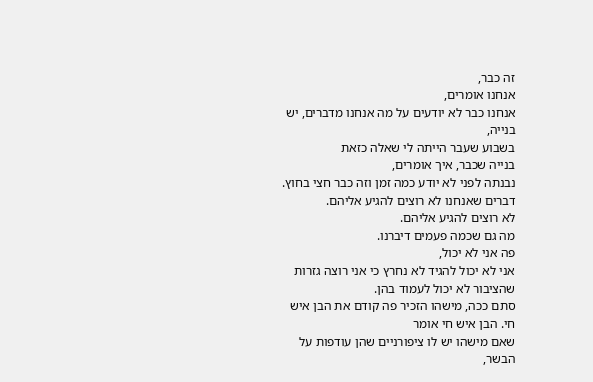זה כבר,
אנחנו אומרים,
אנחנו כבר לא יודעים על מה אנחנו מדברים, יש בנייה,
בשבוע שעבר הייתה לי שאלה כזאת
בנייה שכבר, איך אומרים,
נבנתה לפני לא יודע כמה זמן וזה כבר חצי בחוץ.
דברים שאנחנו לא רוצים להגיע אליהם.
לא רוצים להגיע אליהם.
מה גם שכמה פעמים דיברנו.
פה אני לא יכול,
אני לא יכול להגיד לא נחרץ כי אני רוצה גזרות שהציבור לא יכול לעמוד בהן.
סתם ככה, מישהו הזכיר פה קודם את הבן איש חי. הבן איש חי אומר
שאם מישהו יש לו ציפורניים שהן עודפות על הבשר,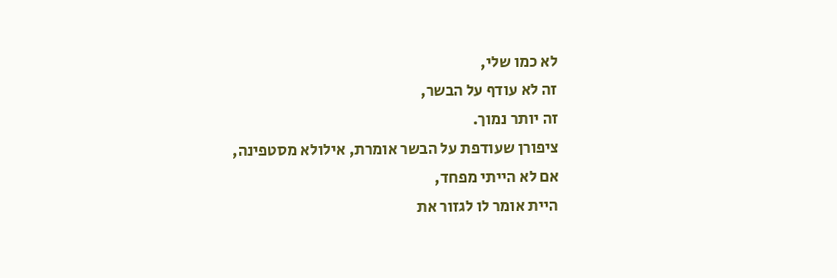לא כמו שלי,
זה לא עודף על הבשר,
זה יותר נמוך.
ציפורן שעודפת על הבשר אומרת, אילולא מסטפינה,
אם לא הייתי מפחד,
היית אומר לו לגזור את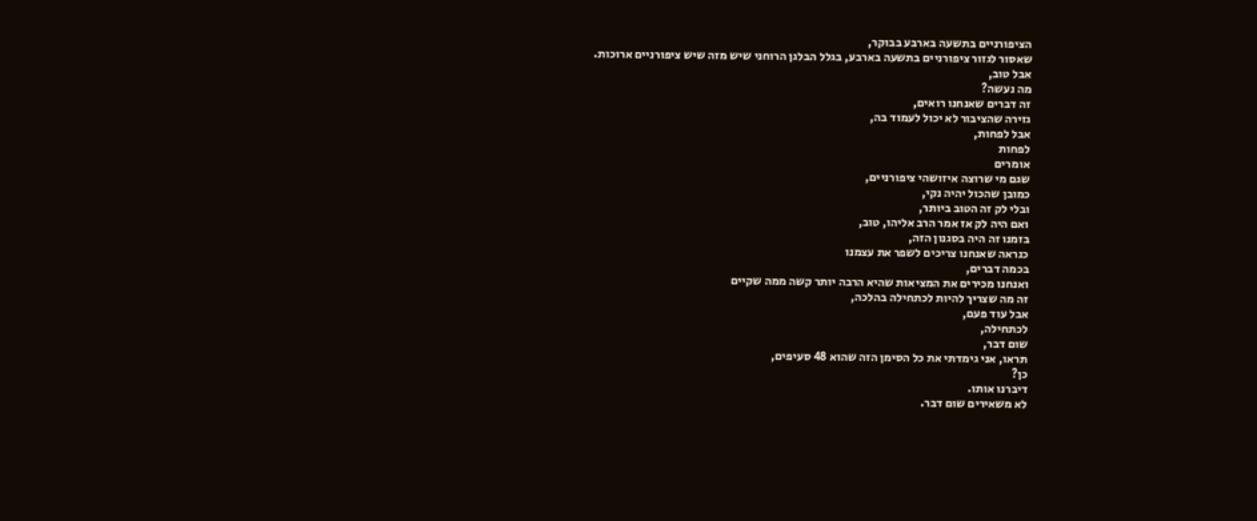הציפורניים בתשעה בארבע בבוקר,
שאסור לגזור ציפורניים בתשעה בארבע, בגלל הבלגן הרוחני שיש מזה שיש ציפורניים ארוכות.
אבל טוב,
מה נעשה?
זה דברים שאנחנו רואים,
גזירה שהציבור לא יכול לעמוד בה,
אבל לפחות,
לפחות
אומרים
שגם מי שרוצה איזושהי ציפורניים,
כמובן שהכול יהיה נקי,
ובלי לק זה הטוב ביותר,
ואם היה לק אז אמר הרב אליהו, טוב,
בזמנו זה היה בסגנון הזה,
כנראה שאנחנו צריכים לשפר את עצמנו
בכמה דברים,
ואנחנו מכירים את המציאות שהיא הרבה יותר קשה ממה שקיים
זה מה שצריך להיות לכתחילה בהלכה,
אבל עוד פעם,
לכתחילה,
שום דבר,
תראו, אני גימדתי את כל הסימן הזה שהוא 48 סעיפים,
כן?
דיברנו אותו.
לא משאירים שום דבר.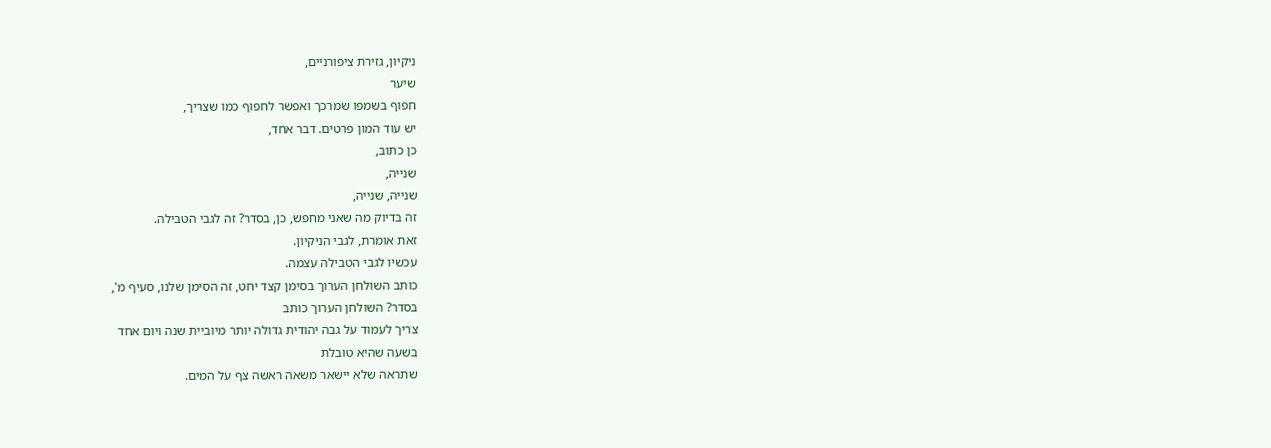ניקיון, גזירת ציפורניים,
שיער
חפוף בשמפו שמרכך ואפשר לחפוף כמו שצריך,
יש עוד המון פרטים. דבר אחד,
כן כתוב,
שנייה,
שנייה, שנייה,
זה בדיוק מה שאני מחפש, כן, בסדר? זה לגבי הטבילה.
זאת אומרת, לגבי הניקיון.
עכשיו לגבי הטבילה עצמה.
כותב השולחן הערוך בסימן קצד יחט, זה הסימן שלנו, סעיף מ',
בסדר? השולחן הערוך כותב
צריך לעמוד על גבה יהודית גדולה יותר מיוביית שנה ויום אחד
בשעה שהיא טובלת
שתראה שלא יישאר משאה ראשה צף על המים.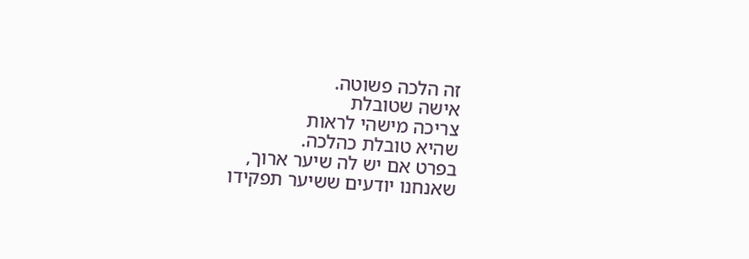זה הלכה פשוטה.
אישה שטובלת
צריכה מישהי לראות
שהיא טובלת כהלכה.
בפרט אם יש לה שיער ארוך,
שאנחנו יודעים ששיער תפקידו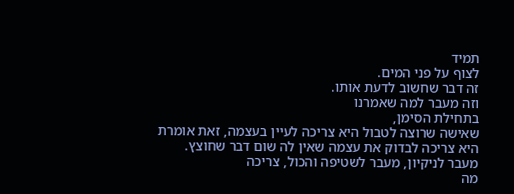תמיד
לצוף על פני המים.
זה דבר שחשוב לדעת אותו.
וזה מעבר למה שאמרנו
בתחילת הסימן,
שאישה שרוצה לטבול היא צריכה לעיין בעצמה, זאת אומרת היא צריכה לבדוק את עצמה שאין לה שום דבר שחוצץ.
מעבר לניקיון, מעבר לשטיפה והכול, צריכה
מה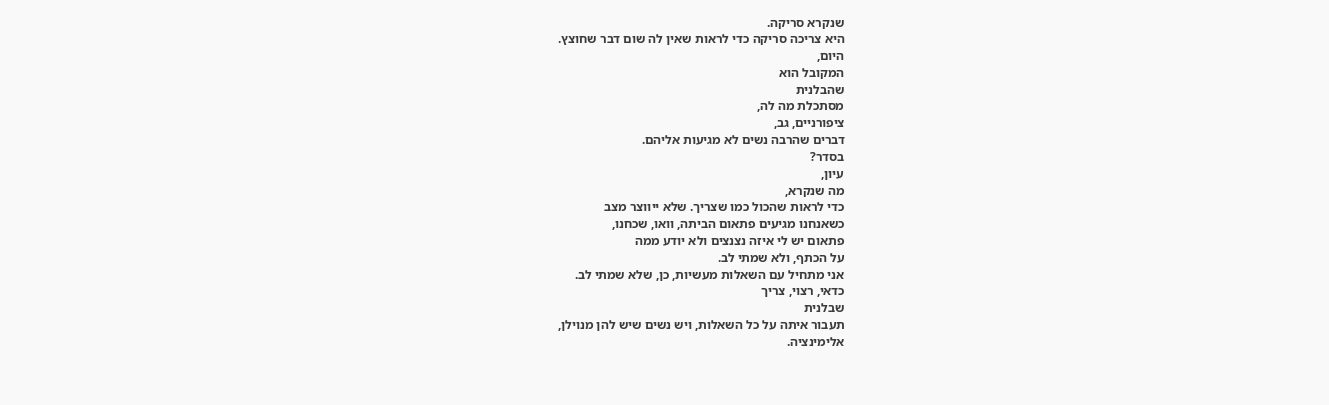שנקרא סריקה.
היא צריכה סריקה כדי לראות שאין לה שום דבר שחוצץ.
היום,
המקובל הוא
שהבלנית
מסתכלת מה לה,
ציפורניים, גב,
דברים שהרבה נשים לא מגיעות אליהם.
בסדר?
עיון,
מה שנקרא,
כדי לראות שהכול כמו שצריך. שלא ייווצר מצב
כשאנחנו מגיעים פתאום הביתה, וואו, שכחנו,
פתאום יש לי איזה נצנצים ולא יודע ממה
על הכתף, ולא שמתי לב.
אני מתחיל עם השאלות מעשיות, כן, שלא שמתי לב.
כדאי, רצוי, צריך
שבלנית
תעבור איתה על כל השאלות, ויש נשים שיש להן מנוילן,
אלימינציה.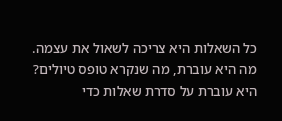כל השאלות היא צריכה לשאול את עצמה.
מה היא עוברת, מה שנקרא טופס טיולים?
היא עוברת על סדרת שאלות כדי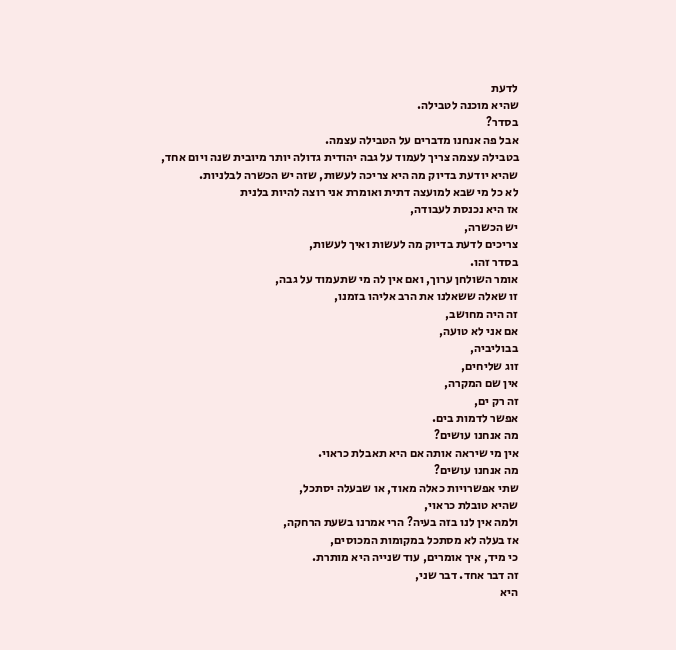לדעת
שהיא מוכנה לטבילה.
בסדר?
אבל פה אנחנו מדברים על הטבילה עצמה.
בטבילה עצמה צריך לעמוד על גבה יהודית גדולה יותר מיובית שנה ויום אחד,
שהיא יודעת בדיוק מה היא צריכה לעשות, שזה יש הכשרה לבלניות.
לא כל מי שבא למועצה דתית ואומרת אני רוצה להיות בלנית
אז היא נכנסת לעבודה,
יש הכשרה,
צריכים לדעת בדיוק מה לעשות ואיך לעשות,
בסדר זהו.
אומר השולחן ערוך, ואם אין לה מי שתעמוד על גבה,
זו שאלה ששאלנו את הרב אליהו בזמנו,
זה היה מחושב,
אם אני לא טועה,
בבוליביה,
זוג שליחים,
אין שם המקרה,
זה רק ים,
אפשר לדמות בים.
מה אנחנו עושים?
אין מי שיראה אותה אם היא תאבלת כראוי.
מה אנחנו עושים?
שתי אפשרויות כאלה מאוד, או שבעלה יסתכל,
שהיא טובלת כראוי,
ולמה אין לנו בזה בעיה? הרי אמרנו בשעת הרחקה,
אז בעלה לא מסתכל במקומות המכוסים,
כי מיד, איך אומרים, עוד שנייה היא מותרת.
זה דבר אחד. דבר שני,
היא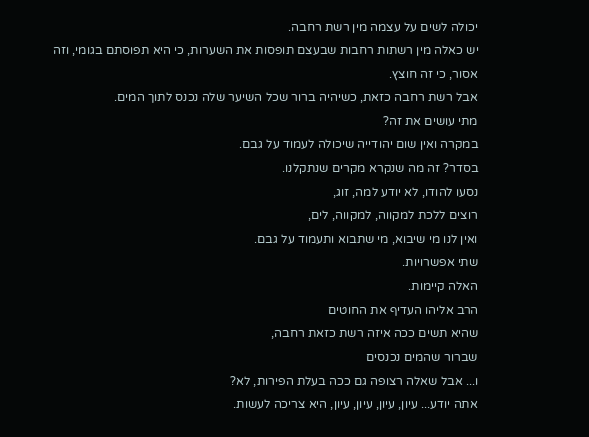יכולה לשים על עצמה מין רשת רחבה.
יש כאלה מין רשתות רחבות שבעצם תופסות את השערות, כי היא תפוסתם בגומי, וזה אסור, כי זה חוצץ.
אבל רשת רחבה כזאת, כשיהיה ברור שכל השיער שלה נכנס לתוך המים.
מתי עושים את זה?
במקרה ואין שום יהודייה שיכולה לעמוד על גבם.
בסדר? זה מה שנקרא מקרים שנתקלנו.
נסעו להודו, לא יודע למה, זוג,
רוצים ללכת למקווה, למקווה, לים,
ואין לנו מי שיבוא, מי שתבוא ותעמוד על גבם.
שתי אפשרויות.
האלה קיימות.
הרב אליהו העדיף את החוטים
שהיא תשים ככה איזה רשת כזאת רחבה,
שברור שהמים נכנסים
ו... אבל שאלה רצופה גם ככה בעלת הפירות, לא?
אתה יודע... עיון, עיון, עיון, עיון, היא צריכה לעשות.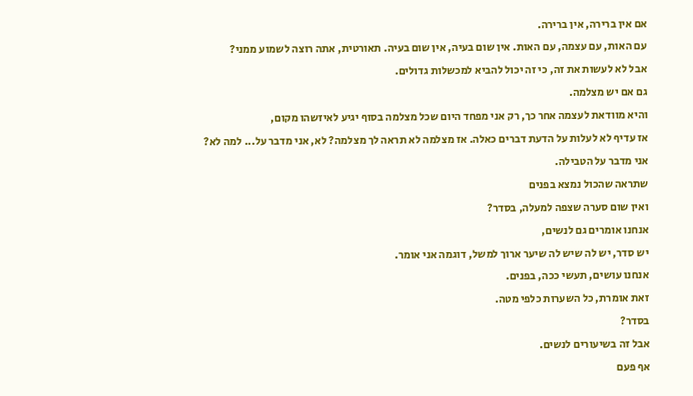אם אין ברירה, אין ברירה.
עם האות, עם עצמה, עם האות. אין שום בעיה, אין שום בעיה. תאורטית, אתה רוצה לשמוע ממני?
אבל לא לעשות את זה, כי זה יכול להביא למכשלות גדולים.
גם אם יש מצלמה.
והיא מוודאת לעצמה אחר כך, רק אני מפחד היום שכל מצלמה בסוף יגיע לאיזשהו מקום,
אז עדיף לא לעלות על הדעת דברים כאלה. אז מצלמה לא תראה לך מצלמה? לא, אני מדבר על... למה לא?
אני מדבר על הטבילה.
שתראה שהכול נמצא בפנים
ואין שום סערה שצפה למעלה, בסדר?
אנחנו אומרים גם לנשים,
יש סדר, יש לה שיש לה שיער ארוך למשל, דוגמה אני אומר.
אנחנו עושים, תעשי ככה, בפנים.
זאת אומרת, כל השערות כלפי מטה.
בסדר?
אבל זה בשיעורים לנשים.
אף פעם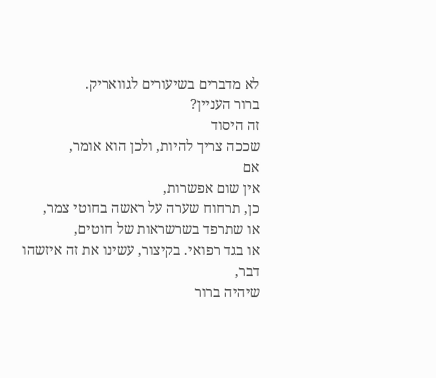לא מדברים בשיעורים לגוואריק.
ברור העניין?
זה היסוד
שככה צריך להיות, ולכן הוא אומר,
אם
אין שום אפשרות,
כן, תרחוח שערה על ראשה בחוטי צמר,
או שתרפד בשרשראות של חוטים,
או בגד רפואי. בקיצור, עשינו את זה איזשהו דבר,
שיהיה ברור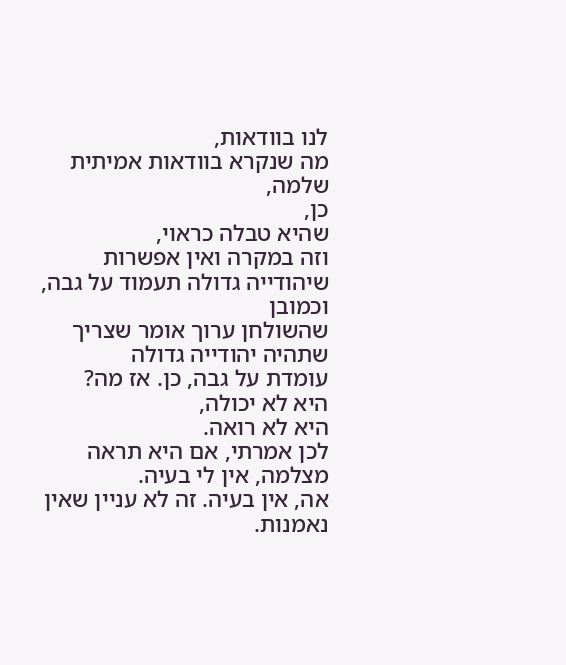לנו בוודאות,
מה שנקרא בוודאות אמיתית שלמה,
כן,
שהיא טבלה כראוי,
וזה במקרה ואין אפשרות
שיהודייה גדולה תעמוד על גבה, וכמובן
שהשולחן ערוך אומר שצריך
שתהיה יהודייה גדולה
עומדת על גבה, כן. אז מה?
היא לא יכולה,
היא לא רואה.
לכן אמרתי, אם היא תראה מצלמה, אין לי בעיה.
אה, אין בעיה. זה לא עניין שאין נאמנות.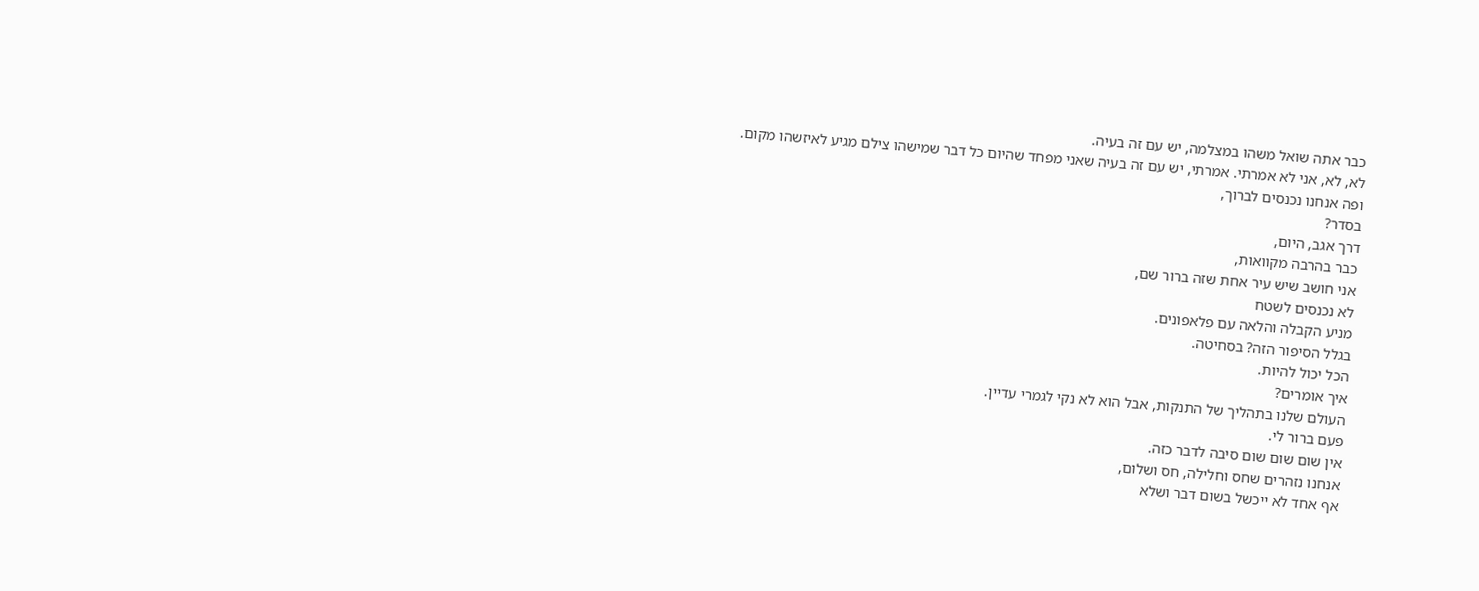כבר אתה שואל משהו במצלמה, יש עם זה בעיה.
לא, לא, אני לא אמרתי. אמרתי, יש עם זה בעיה שאני מפחד שהיום כל דבר שמישהו צילם מגיע לאיזשהו מקום.
ופה אנחנו נכנסים לברוך,
בסדר?
דרך אגב, היום,
כבר בהרבה מקוואות,
אני חושב שיש עיר אחת שזה ברור שם,
לא נכנסים לשטח
מניע הקבלה והלאה עם פלאפונים.
בגלל הסיפור הזה? בסחיטה.
הכל יכול להיות.
איך אומרים?
העולם שלנו בתהליך של התנקות, אבל הוא לא נקי לגמרי עדיין.
פעם ברור לי.
אין שום שום שום סיבה לדבר כזה.
אנחנו נזהרים שחס וחלילה, חס ושלום,
אף אחד לא ייכשל בשום דבר ושלא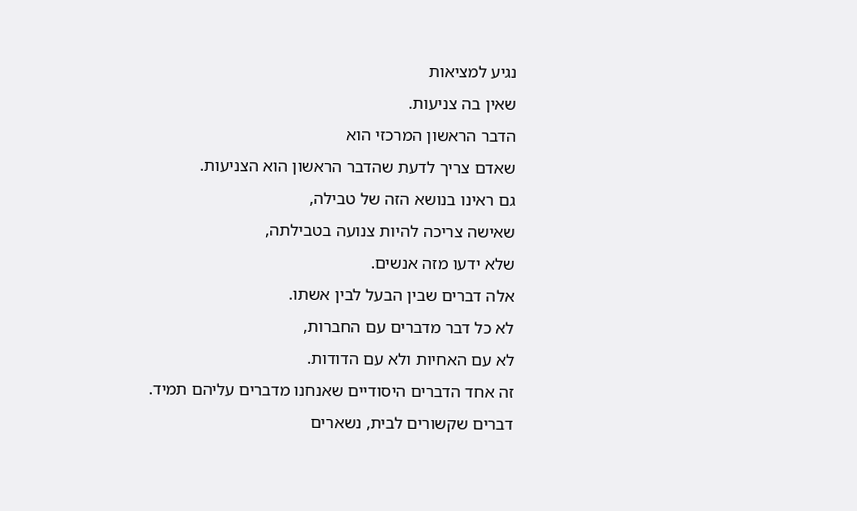נגיע למציאות
שאין בה צניעות.
הדבר הראשון המרכזי הוא
שאדם צריך לדעת שהדבר הראשון הוא הצניעות.
גם ראינו בנושא הזה של טבילה,
שאישה צריכה להיות צנועה בטבילתה,
שלא ידעו מזה אנשים.
אלה דברים שבין הבעל לבין אשתו.
לא כל דבר מדברים עם החברות,
לא עם האחיות ולא עם הדודות.
זה אחד הדברים היסודיים שאנחנו מדברים עליהם תמיד.
דברים שקשורים לבית, נשארים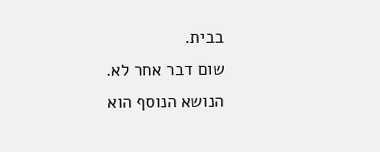בבית.
שום דבר אחר לא.
הנושא הנוסף הוא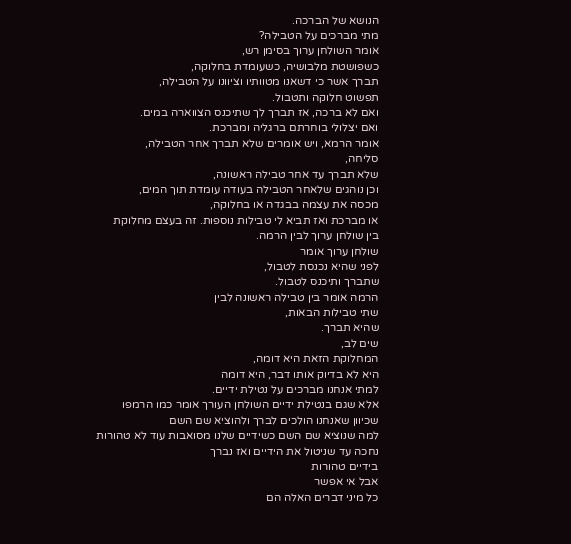הנושא של הברכה.
מתי מברכים על הטבילה?
אומר השולחן ערוך בסימן רש,
כשפושטת מלבושיה, כשעומדת בחלוקה,
תברך אשר כי דשאנו מטוותיו וציוונו על הטבילה,
תפשוט חלוקה ותטבול.
ואם לא ברכה, אז תברך לך שתיכנס הצווארה במים.
ואם יצלולי בוחרתם ברגליה ומברכת.
אומר הרמא, ויש אומרים שלא תברך אחר הטבילה,
סליחה,
שלא תברך עד אחר טבילה ראשונה,
וכן נוהגים שלאחר הטבילה בעודה עומדת תוך המים,
מכסה את עצמה בבגדה או בחלוקה,
או מברכת ואז תביא לי טבילות נוספות. זה בעצם מחלוקת
בין שולחן ערוך לבין הרמה.
שולחן ערוך אומר
לפני שהיא נכנסת לטבול,
שתברך ותיכנס לטבול.
הרמה אומר בין טבילה ראשונה לבין
שתי טבילות הבאות,
שהיא תברך.
שים לב,
המחלוקת הזאת היא דומה,
היא לא בדיוק אותו דבר, היא דומה
למתי אנחנו מברכים על נטילת ידיים.
אלא שגם בנטילת ידיים השולחן העורך אומר כמו הרמפו
שכיוון שאנחנו הולכים לברך ולהוציא שם השם
למה שנוציא שם השם כשידיים שלנו מסואבות עוד לא טהורות
נחכה עד שניטול את הידיים ואז נברך
בידיים טהורות
אבל אי אפשר
כל מיני דברים האלה הם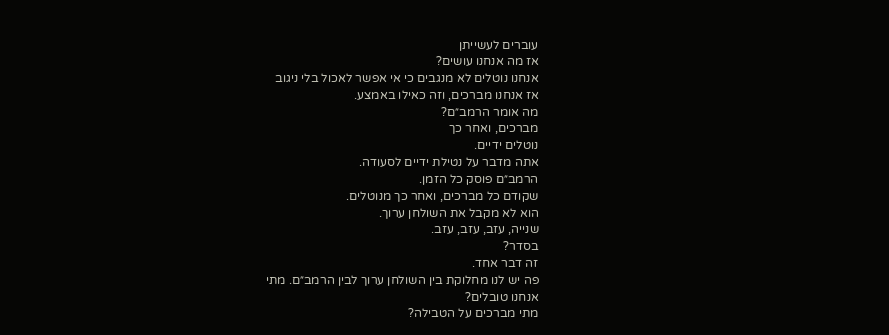עוברים לעשייתן
אז מה אנחנו עושים?
אנחנו נוטלים לא מנגבים כי אי אפשר לאכול בלי ניגוב
אז אנחנו מברכים, וזה כאילו באמצע.
מה אומר הרמב״ם?
מברכים, ואחר כך
נוטלים ידיים.
אתה מדבר על נטילת ידיים לסעודה.
הרמב״ם פוסק כל הזמן.
שקודם כל מברכים, ואחר כך מנוטלים.
הוא לא מקבל את השולחן ערוך.
שנייה, עזב, עזב, עזב.
בסדר?
זה דבר אחד.
פה יש לנו מחלוקת בין השולחן ערוך לבין הרמב״ם. מתי
אנחנו טובלים?
מתי מברכים על הטבילה?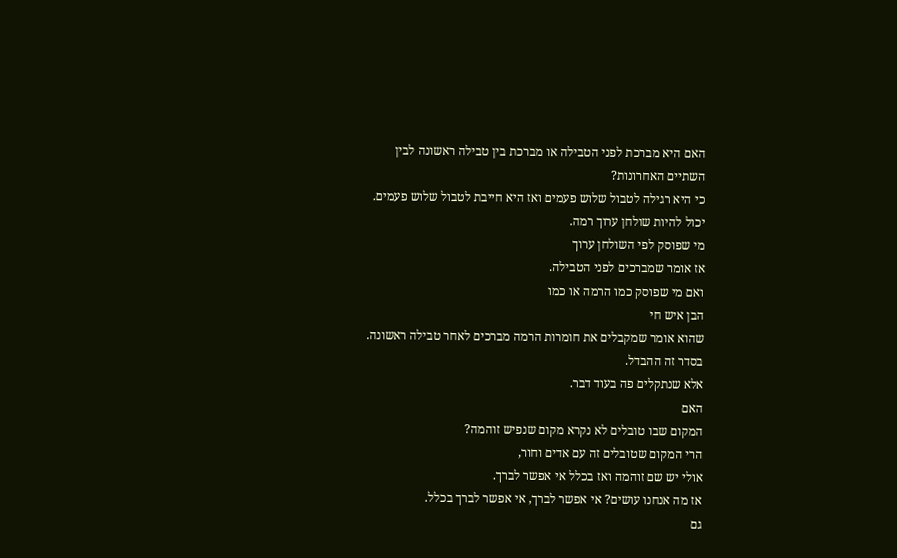האם היא מברכת לפני הטבילה או מברכת בין טבילה ראשונה לבין
השתיים האחרונות?
כי היא רגילה לטבול שלוש פעמים ואז היא חייבת לטבול שלוש פעמים.
יכול להיות שולחן ערוך רמה.
מי שפוסק לפי השולחן ערוך
אז אומר שמברכים לפני הטבילה.
ואם מי שפוסק כמו הרמה או כמו
הבן איש חי
שהוא אומר שמקבלים את חומרות הרמה מברכים לאחר טבילה ראשונה.
בסדר זה ההבדל.
אלא שנתקלים פה בעוד דבר.
האם
המקום שבו טובלים לא נקרא מקום שנפיש זוהמה?
הרי המקום שטובלים זה עם אדים וחור,
אולי יש שם זוהמה ואז בכלל אי אפשר לברך.
אז מה אנחנו עושים? אי אפשר לברך, אי אפשר לברך בכלל.
גם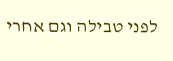לפני טבילה וגם אחרי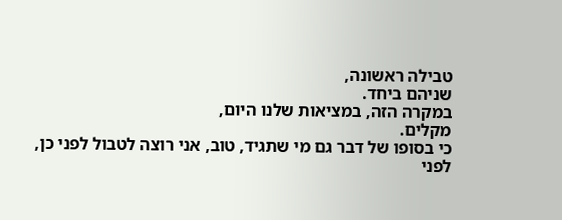טבילה ראשונה,
שניהם ביחד.
במקרה הזה, במציאות שלנו היום,
מקלים.
כי בסופו של דבר גם מי שתגיד, טוב, אני רוצה לטבול לפני כן,
לפני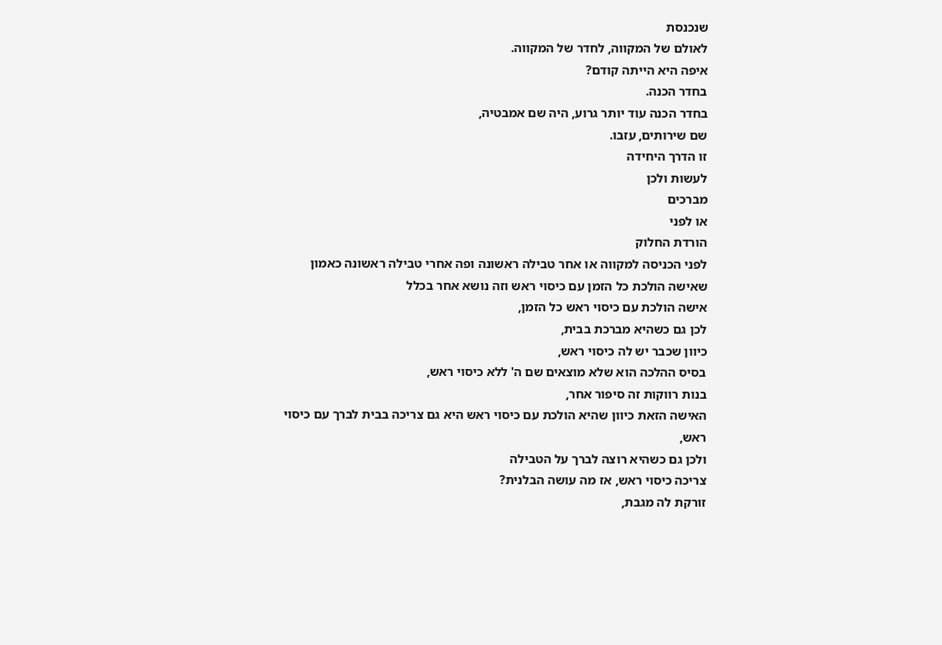שנכנסת
לאולם של המקווה, לחדר של המקווה.
איפה היא הייתה קודם?
בחדר הכנה.
בחדר הכנה עוד יותר גרוע, היה שם אמבטיה,
שם שירותים, עזבו.
זו הדרך היחידה
לעשות ולכן
מברכים
או לפני
הורדת החלוק
לפני הכניסה למקווה או אחר טבילה ראשונה ופה אחרי טבילה ראשונה כאמון שאישה הולכת כל הזמן עם כיסוי ראש וזה נושא אחר בכלל
אישה הולכת עם כיסוי ראש כל הזמן,
לכן גם כשהיא מברכת בבית,
כיוון שכבר יש לה כיסוי ראש,
בסיס ההלכה הוא שלא מוצאים שם ה' ללא כיסוי ראש,
בנות רווקות זה סיפור אחר,
האישה הזאת כיוון שהיא הולכת עם כיסוי ראש היא גם צריכה בבית לברך עם כיסוי ראש,
ולכן גם כשהיא רוצה לברך על הטבילה
צריכה כיסוי ראש, אז מה עושה הבלנית?
זורקת לה מגבת,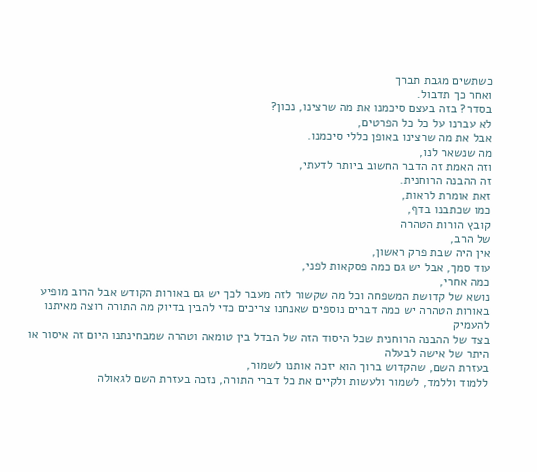כשתשים מגבת תברך
ואחר כך תדבול.
בסדר? בזה בעצם סיכמנו את מה שרצינו, נכון?
לא עברנו על כל כל הפרטים,
אבל את מה שרצינו באופן כללי סיכמנו.
מה שנשאר לנו,
וזה האמת זה הדבר החשוב ביותר לדעתי,
זה ההבנה הרוחנית.
זאת אומרת לראות,
כמו שכתבנו בדף,
קובץ הורות הטהרה
של הרב,
אין היה שבת פרק ראשון,
עוד סמך, אבל יש גם כמה פסקאות לפני,
כמה אחרי,
נושא של קדושת המשפחה וכל מה שקשור לזה מעבר לכך יש גם באורות הקודש אבל הרוב מופיע באורות הטהרה יש כמה דברים נוספים שאנחנו צריכים כדי להבין בדיוק מה התורה רוצה מאיתנו להעמיק
בצד של ההבנה הרוחנית שכל היסוד הזה של הבדל בין טומאה וטהרה שמבחינתנו היום זה איסור או היתר של אישה לבעלה
בעזרת השם, שהקדוש ברוך הוא יזכה אותנו לשמור,
ללמוד וללמד, לשמור ולעשות ולקיים את כל דברי התורה, נזכה בעזרת השם לגאולה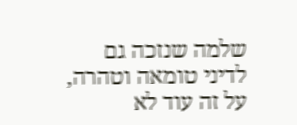שלמה שנזכה גם
לדיני טומאה וטהרה, על זה עוד לא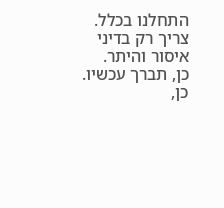התחלנו בכלל.
צריך רק בדיני איסור והיתר.
כן, תברך עכשיו.
כן,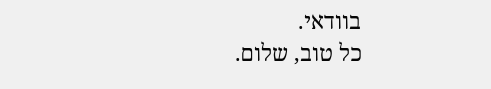בוודאי.
כל טוב, שלום.